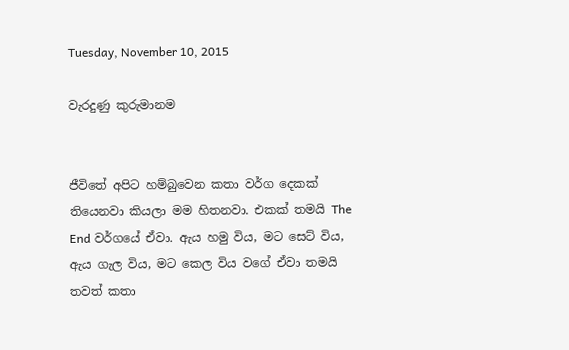Tuesday, November 10, 2015

වැරදුණු කුරුමානම


ජීවිතේ අපිට හම්බුවෙන කතා වර්ග දෙකක් තියෙනවා කියලා මම හිතනවා. එකක් තමයි The End වර්ගයේ ඒවා. ඇය හමු විය, මට සෙට් විය, ඇය ගැල විය, මට කෙල විය වගේ ඒවා තමයි තවත් කතා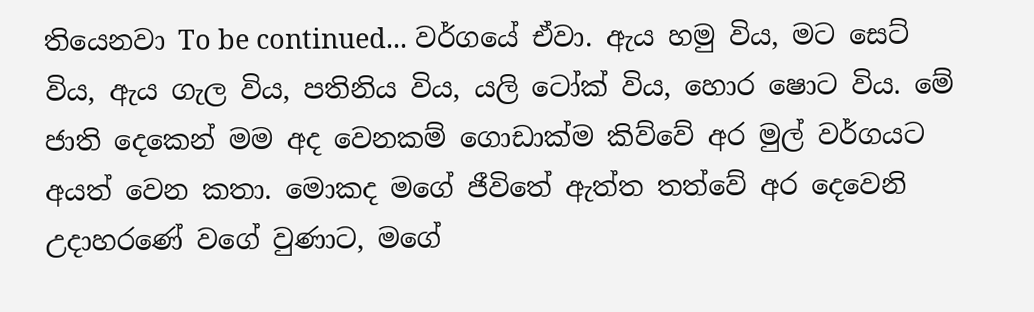තියෙනවා To be continued... වර්ගයේ ඒවා. ඇය හමු විය, මට සෙට් විය, ඇය ගැල විය, පතිනිය විය, යලි ටෝක් විය, හොර ෂොට විය. මේ ජාති දෙකෙන් මම අද වෙනකම් ගොඩාක්ම කිව්වේ අර මුල් වර්ගයට අයත් වෙන කතා. මොකද මගේ ජීවිතේ ඇත්ත තත්වේ අර දෙවෙනි උදාහරණේ වගේ වුණාට, මගේ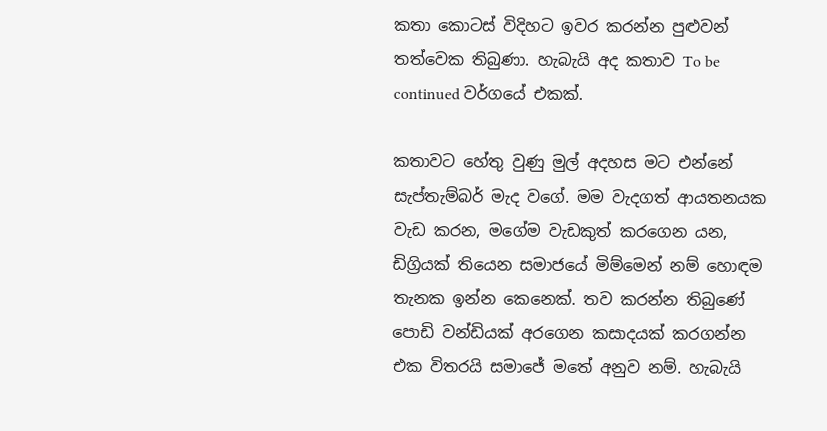කතා කොටස් විදිහට ඉවර කරන්න පුළුවන් තත්වෙක තිබුණා. හැබැයි අද කතාව To be continued වර්ගයේ එකක්.

කතාවට හේතු වුණු මුල් අදහස මට එන්නේ සැප්තැම්බර් මැද වගේ. මම වැදගත් ආයතනයක වැඩ කරන, මගේම වැඩකුත් කරගෙන යන, ඩිග්‍රියක් තියෙන සමාජයේ මිම්මෙන් නම් හොඳම තැනක ඉන්න කෙනෙක්. තව කරන්න තිබුණේ පොඩි වන්ඩියක් අරගෙන කසාදයක් කරගන්න එක විතරයි සමාජේ මතේ අනුව නම්. හැබැයි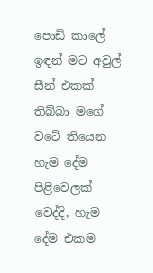පොඩි කාලේ ඉඳන් මට අවුල් සීන් එකක් තිබ්බා මගේ වටේ තියෙන හැම දේම පිළිවෙලක් වෙද්දි, හැම දේම එකම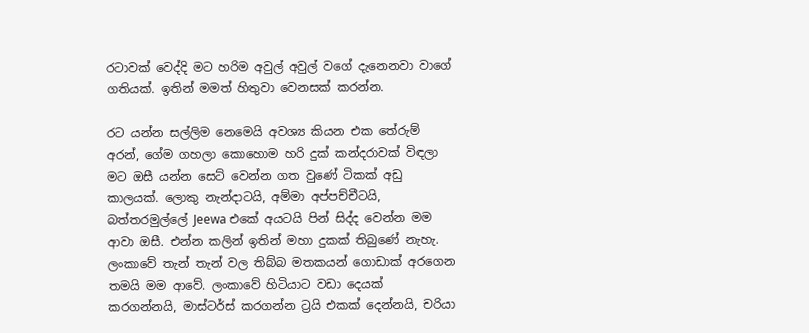රටාවක් වෙද්දි මට හරිම අවුල් අවුල් වගේ දැනෙනවා වාගේ ගතියක්. ඉතින් මමත් හිතුවා වෙනසක් කරන්න.

රට යන්න සල්ලිම නෙමෙයි අවශ්‍ය කියන එක තේරුම් අරන්, ගේම ගහලා කොහොම හරි දුක් කන්දරාවක් විඳලා මට ඔසී යන්න සෙට් වෙන්න ගත වුණේ ටිකක් අඩු කාලයක්. ලොකු නැන්දාටයි, අම්මා අප්පච්චීටයි, බත්තරමුල්ලේ Jeewa එකේ අයටයි පින් සිද්ද වෙන්න මම ආවා ඔසී. එන්න කලින් ඉතින් මහා දුකක් තිබුණේ නැහැ. ලංකාවේ තැන් තැන් වල තිබ්බ මතකයන් ගොඩාක් අරගෙන තමයි මම ආවේ. ලංකාවේ හිටියාට වඩා දෙයක් කරගන්නයි, මාස්ටර්ස් කරගන්න ට්‍රයි එකක් දෙන්නයි, චරියා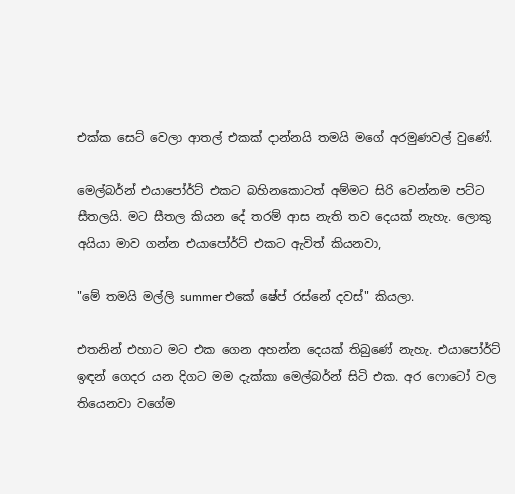එක්ක සෙට් වෙලා ආතල් එකක් දාන්නයි තමයි මගේ අරමුණවල් වුණේ.

මෙල්බර්න් එයාපෝර්ට් එකට බහිනකොටත් අම්මට සිරි වෙන්නම පට්ට සීතලයි. මට සීතල කියන දේ තරම් ආස නැති තව දෙයක් නැහැ. ලොකු අයියා මාව ගන්න එයාපෝර්ට් එකට ඇවිත් කියනවා,

"මේ තමයි මල්ලි summer එකේ ෂේප් රස්නේ දවස්" කියලා.

එතනින් එහාට මට එක ගෙන අහන්න දෙයක් තිබුණේ නැහැ. එයාපෝර්ට් ඉඳන් ගෙදර යන දිගට මම දැක්කා මෙල්බර්න් සිටි එක. අර ෆොටෝ වල තියෙනවා වගේම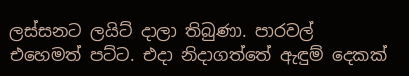ලස්සනට ලයිට් දාලා තිබුණා. පාරවල් එහෙමත් පට්ට. එදා නිදාගත්තේ ඇඳුම් දෙකක්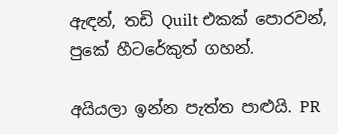ඇඳන්, තඩි Quilt එකක් පොරවන්, පුකේ හීටරේකුත් ගහන්.

අයියලා ඉන්න පැත්ත පාළුයි. PR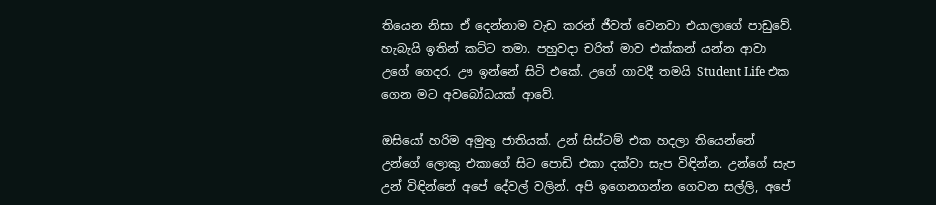තියෙන නිසා ඒ දෙන්නාම වැඩ කරන් ජීවත් වෙනවා එයාලාගේ පාඩුවේ. හැබැයි ඉතින් කට්ට තමා. පහුවදා චරිත් මාව එක්කන් යන්න ආවා උගේ ගෙදර. ඌ ඉන්නේ සිටි එකේ. උගේ ගාවදී තමයි Student Life එක ගෙන මට අවබෝධයක් ආවේ.

ඔසියෝ හරිම අමුතු ජාතියක්. උන් සිස්ටම් එක හදලා තියෙන්නේ උන්ගේ ලොකු එකාගේ සිට පොඩි එකා දක්වා සැප විඳින්න. උන්ගේ සැප උන් විඳින්නේ අපේ දේවල් වලින්. අපි ඉගෙනගන්න ගෙවන සල්ලි, අපේ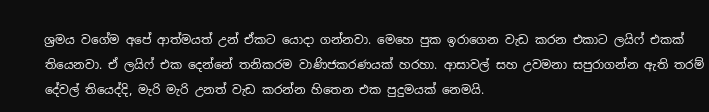ශ්‍රමය වගේම අපේ ආත්මයත් උන් ඒකට යොදා ගන්නවා. මෙහෙ පුක ඉරාගෙන වැඩ කරන එකාට ලයිෆ් එකක් තියෙනවා. ඒ ලයිෆ් එක දෙන්නේ තනිකරම වාණිජකරණයක් හරහා. ආසාවල් සහ උවමනා සපුරාගන්න ඇති තරම් දේවල් තියෙද්දි, මැරි මැරි උනත් වැඩ කරන්න හිතෙන එක පුදුමයක් නෙමයි.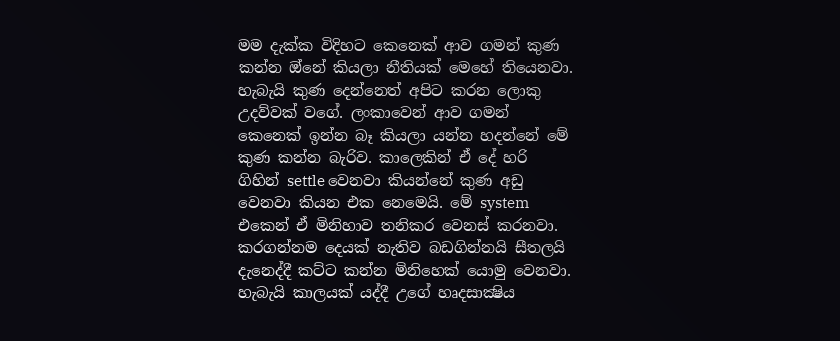මම දැක්ක විදිහට කෙනෙක් ආව ගමන් කුණ කන්න ඔ්නේ කියලා නීතියක් මෙහේ තියෙනවා. හැබැයි කුණ දෙන්නෙත් අපිට කරන ලොකු උදව්වක් වගේ. ලංකාවෙන් ආව ගමන් කෙනෙක් ඉන්න බෑ කියලා යන්න හදන්නේ මේ කුණ කන්න බැරිව. කාලෙකින් ඒ දේ හරි ගිහින් settle වෙනවා කියන්නේ කුණ අඩු වෙනවා කියන එක නෙමෙයි. මේ system එකෙන් ඒ මිනිහාව තනිකර වෙනස් කරනවා. කරගන්නම දෙයක් නැතිව බඩගින්නයි සීතලයි දැනෙද්දී කට්ට කන්න මිනිහෙක් යොමු වෙනවා. හැබැයි කාලයක් යද්දී උගේ හෘදසාක්‍ෂිය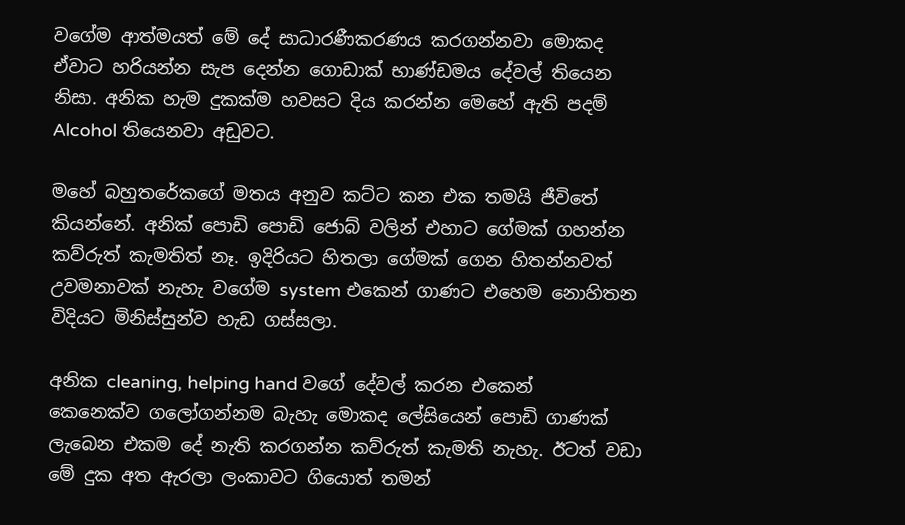වගේම ආත්මයත් මේ දේ සාධාරණීකරණය කරගන්නවා මොකද ඒවාට හරියන්න සැප දෙන්න ගොඩාක් භාණ්ඩමය දේවල් තියෙන නිසා. අනික හැම දුකක්ම හවසට දිය කරන්න මෙහේ ඇති පදම් Alcohol තියෙනවා අඩුවට.

මහේ බහුතරේකගේ මතය අනුව කට්ට කන එක තමයි ජීවිතේ කියන්නේ. අනික් පොඩි පොඩි ජොබ් වලින් එහාට ගේමක් ගහන්න කව්රුත් කැමතිත් නෑ. ඉදිරියට හිතලා ගේමක් ගෙන හිතන්නවත් උවමනාවක් නැහැ වගේම system එකෙන් ගාණට එහෙම නොහිතන විදියට මිනිස්සුන්ව හැඩ ගස්සලා.

අනික cleaning, helping hand වගේ දේවල් කරන එකෙන් කෙනෙක්ව ගලෝගන්නම බැහැ මොකද ලේසියෙන් පොඩි ගාණක් ලැබෙන එකම දේ නැති කරගන්න කව්රුත් කැමති නැහැ. ඊටත් වඩා මේ දුක අත ඇරලා ලංකාවට ගියොත් තමන්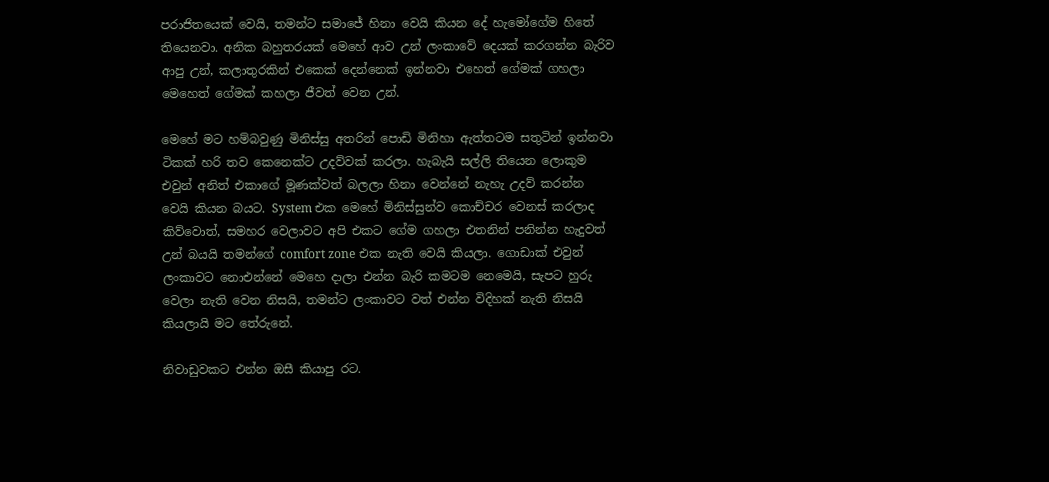පරාජිතයෙක් වෙයි, තමන්ට සමාජේ හිනා වෙයි කියන දේ හැමෝගේම හිතේ තියෙනවා. අනික බහුතරයක් මෙහේ ආව උන් ලංකාවේ දෙයක් කරගන්න බැරිව ආපු උන්, කලාතුරකින් එකෙක් දෙන්නෙක් ඉන්නවා එහෙත් ගේමක් ගහලා මෙහෙත් ගේමක් කහලා ජීවත් වෙන උන්.

මෙහේ මට හම්බවුණු මිනිස්සු අතරින් පොඩි මිනිහා ඇත්තටම සතුටින් ඉන්නවා ටිකක් හරි තව කෙනෙක්ට උදව්වක් කරලා. හැබැයි සල්ලි තියෙන ලොකුම එවුන් අනිත් එකාගේ මූණක්වත් බලලා හිනා වෙන්නේ නැහැ උදව් කරන්න වෙයි කියන බයට. System එක මෙහේ මිනිස්සුන්ව කොච්චර වෙනස් කරලාද කිව්වොත්, සමහර වෙලාවට අපි එකට ගේම ගහලා එතනින් පනින්න හැදුවත් උන් බයයි තමන්ගේ comfort zone එක නැති වෙයි කියලා. ගොඩාක් එවුන් ලංකාවට නොඑන්නේ මෙහෙ දාලා එන්න බැරි කමටම නෙමෙයි, සැපට හුරු වෙලා නැති වෙන නිසයි, තමන්ට ලංකාවට වත් එන්න විදිහක් නැති නිසයි කියලායි මට තේරුනේ.

නිවාඩුවකට එන්න ඔසී කියාපු රට.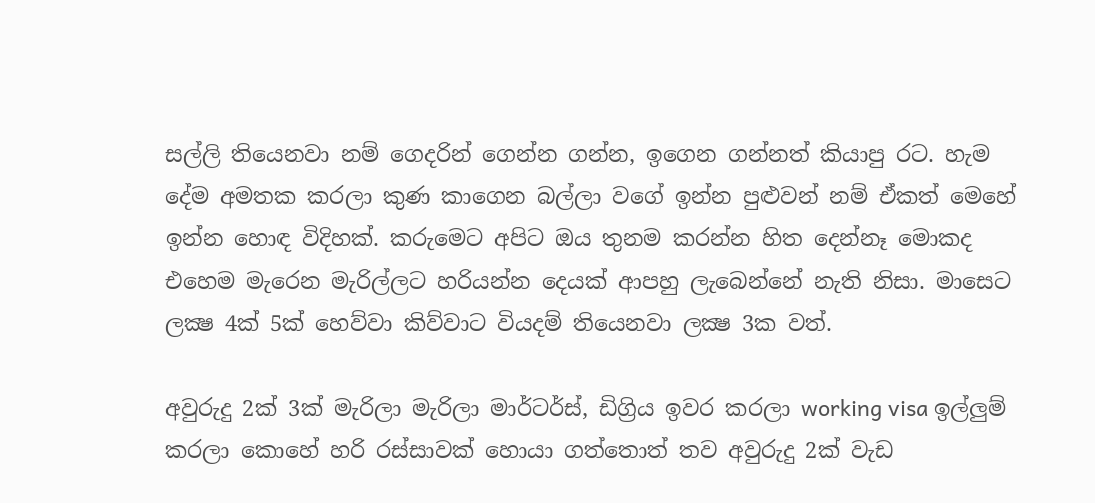සල්ලි තියෙනවා නම් ගෙදරින් ගෙන්න ගන්න, ඉගෙන ගන්නත් කියාපු රට. හැම දේම අමතක කරලා කුණ කාගෙන බල්ලා වගේ ඉන්න පුළුවන් නම් ඒකත් මෙහේ ඉන්න හොඳ විදිහක්. කරුමෙට අපිට ඔය තුනම කරන්න හිත දෙන්නෑ මොකද එහෙම මැරෙන මැරිල්ලට හරියන්න දෙයක් ආපහු ලැබෙන්නේ නැති නිසා. මාසෙට ලක්‍ෂ 4ක් 5ක් හෙව්වා කිව්වාට වියදම් තියෙනවා ලක්‍ෂ 3ක වත්.

අවුරුදු 2ක් 3ක් මැරිලා මැරිලා මාර්ටර්ස්, ඩිග්‍රිය ඉවර කරලා working visa ඉල්ලුම් කරලා කොහේ හරි රස්සාවක් හොයා ගත්තොත් තව අවුරුදු 2ක් වැඩ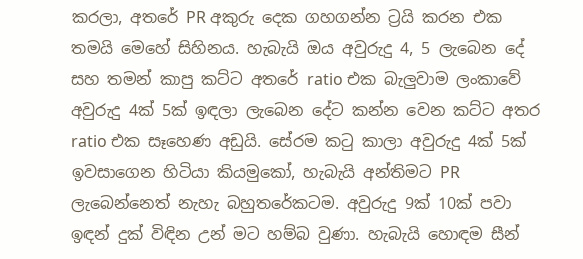කරලා, අතරේ PR අකුරු දෙක ගහගන්න ට්‍රයි කරන එක තමයි මෙහේ සිහිනය. හැබැයි ඔය අවුරුදු 4, 5 ලැබෙන දේ සහ තමන් කාපු කට්ට අතරේ ratio එක බැලුවාම ලංකාවේ අවුරුදු 4ක් 5ක් ඉඳලා ලැබෙන දේට කන්න වෙන කට්ට අතර ratio එක සෑහෙණ අඩුයි. සේරම කටු කාලා අවුරුදු 4ක් 5ක් ඉවසාගෙන හිටියා කියමුකෝ, හැබැයි අන්තිමට PR ලැබෙන්නෙත් නැහැ බහුතරේකටම. අවුරුදු 9ක් 10ක් පවා ඉඳන් දුක් විඳින උන් මට හම්බ වුණා. හැබැයි හොඳම සීන්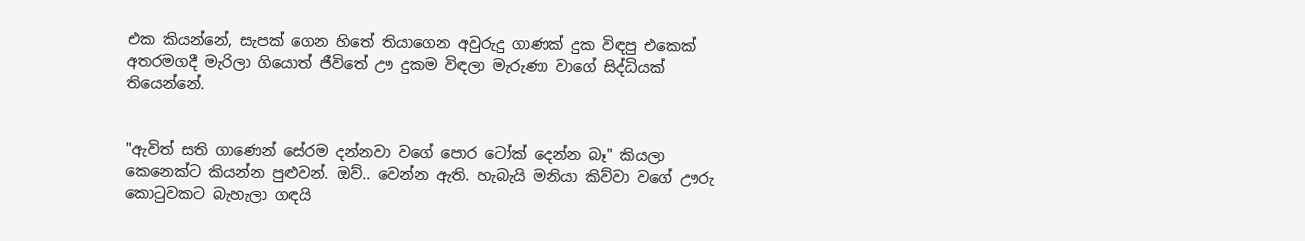එක කියන්නේ, සැපක් ගෙන හිතේ තියාගෙන අවුරුදු ගාණක් දුක විඳපු එකෙක් අතරමගදී මැරිලා ගියොත් ජීවිතේ ඌ දුකම විඳලා මැරුණා වාගේ සිද්ධියක් තියෙන්නේ.


"ඇවිත් සති ගාණෙන් සේරම දන්නවා වගේ පොර ටෝක් දෙන්න බෑ" කියලා කෙනෙක්ට කියන්න පුළුවන්. ඔව්.. වෙන්න ඇති. හැබැයි මනියා කිව්වා වගේ ඌරු කොටුවකට බැහැලා ගඳයි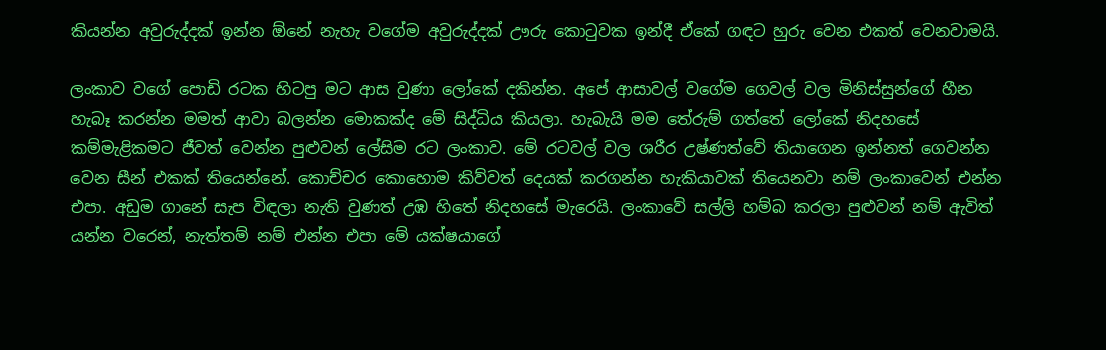කියන්න අවුරුද්දක් ඉන්න ඕනේ නැහැ වගේම අවුරුද්දක් ඌරු කොටුවක ඉන්දී ඒකේ ගඳට හුරු වෙන එකත් වෙනවාමයි.

ලංකාව වගේ පොඩි රටක හිටපු මට ආස වුණා ලෝකේ දකින්න. අපේ ආසාවල් වගේම ගෙවල් වල මිනිස්සුන්ගේ හීන හැබෑ කරන්න මමත් ආවා බලන්න මොකක්ද මේ සිද්ධිය කියලා. හැබැයි මම තේරුම් ගත්තේ ලෝකේ නිදහසේ කම්මැළිකමට ජීවත් වෙන්න පුළුවන් ලේසිම රට ලංකාව. මේ රටවල් වල ශරීර උෂ්ණත්වේ තියාගෙන ඉන්නත් ගෙවන්න වෙන සීන් එකක් තියෙන්නේ. කොච්චර කොහොම කිව්වත් දෙයක් කරගන්න හැකියාවක් තියෙනවා නම් ලංකාවෙන් එන්න එපා. අඩුම ගානේ සැප විඳලා නැති වුණත් උඹ හිතේ නිදහසේ මැරෙයි. ලංකාවේ සල්ලි හම්බ කරලා පුළුවන් නම් ඇවිත් යන්න වරෙන්, නැත්තම් නම් එන්න එපා මේ යක්ෂයාගේ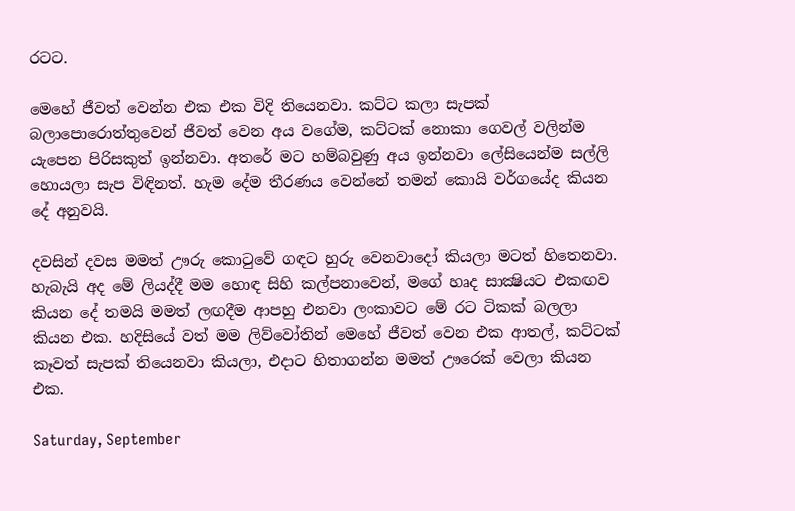රටට.

මෙහේ ජීවත් වෙන්න එක එක විදි තියෙනවා. කට්ට කලා සැපක් බලාපොරොත්තුවෙන් ජීවත් වෙන අය වගේම, කට්ටක් නොකා ගෙවල් වලින්ම යැපෙන පිරිසකුත් ඉන්නවා. අතරේ මට හම්බවුණු අය ඉන්නවා ලේසියෙන්ම සල්ලි හොයලා සැප විඳිනත්. හැම දේම තීරණය වෙන්නේ තමන් කොයි වර්ගයේද කියන දේ අනුවයි.

දවසින් දවස මමත් ඌරු කොටුවේ ගඳට හුරු වෙනවාදෝ කියලා මටත් හිතෙනවා. හැබැයි අද මේ ලියද්දී මම හොඳ සිහි කල්පනාවෙන්, මගේ හෘද සාක්‍ෂියට එකඟව කියන දේ තමයි මමත් ලඟදීම ආපහු එනවා ලංකාවට මේ රට ටිකක් බලලා කියන එක. හදිසියේ වත් මම ලිව්වෝතින් මෙහේ ජීවත් වෙන එක ආතල්, කට්ටක් කෑවත් සැපක් තියෙනවා කියලා, එදාට හිතාගන්න මමත් ඌරෙක් වෙලා කියන එක.

Saturday, September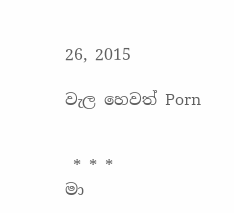26, 2015

වැල හෙවත් Porn


 * * *
මා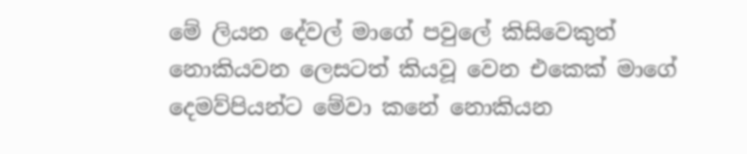මේ ලියන දේවල් මාගේ පවුලේ කිසිවෙකුත් නොකියවන ලෙසටත් කියවූ වෙන එකෙක් මාගේ දෙමව්පියන්ට මේවා කනේ නොකියන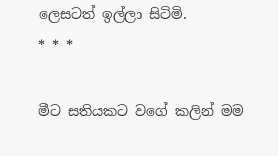ලෙසටත් ඉල්ලා සිටිමි.
* * *

මීට සතියකට වගේ කලින් මම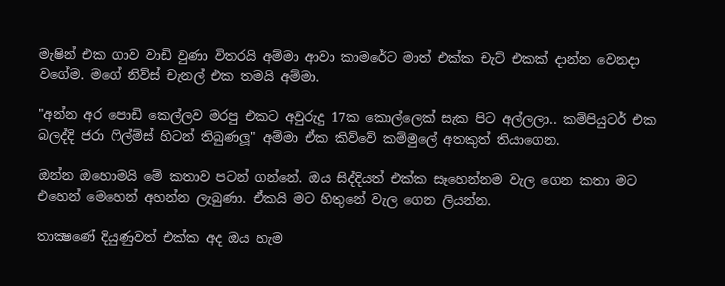මැෂින් එක ගාව වාඩි වුණා විතරයි අම්මා ආවා කාමරේට මාත් එක්ක චැට් එකක් දාන්න වෙනදා වගේම. මගේ නිව්ස් චැනල් එක තමයි අම්මා.

"අන්න අර පොඩි කෙල්ලව මරපු එකට අවුරුදු 17ක කොල්ලෙක් සැක පිට අල්ලලා.. කම්පියුටර් එක බලද්දි ජරා ෆිල්ම්ස් හිටන් තිබුණලූ" අම්මා ඒක කිව්වේ කම්මුලේ අතකුත් තියාගෙන.

ඔන්න ඔහොමයි මේ කතාව පටන් ගන්නේ. ඔය සිද්දියත් එක්ක සෑහෙන්නම වැල ගෙන කතා මට එහෙන් මෙහෙන් අහන්න ලැබුණා. ඒකයි මට හිතුනේ වැල ගෙන ලියන්න.

තාක්‍ෂණේ දියුණුවත් එක්ක අද ඔය හැම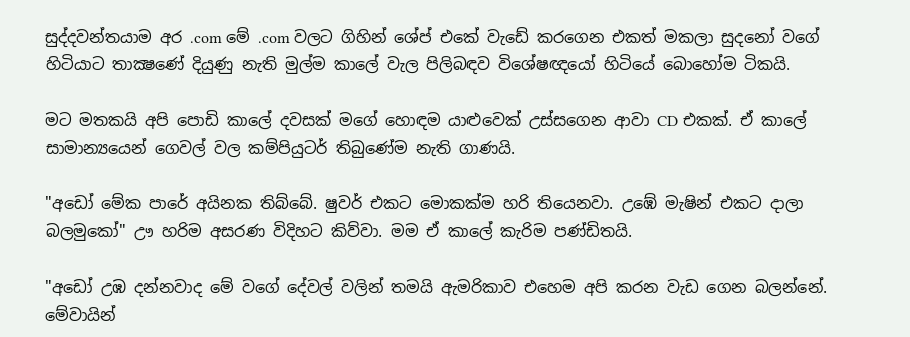සුද්දවන්තයාම අර .com මේ .com වලට ගිහින් ශේප් එකේ වැඩේ කරගෙන එකත් මකලා සුදනෝ වගේ හිටියාට තාක්‍ෂණේ දියුණු නැති මුල්ම කාලේ වැල පිලිබඳව විශේෂඥයෝ හිටියේ බොහෝම ටිකයි.

මට මතකයි අපි පොඩි කාලේ දවසක් මගේ හොඳම යාළුවෙක් උස්සගෙන ආවා CD එකක්. ඒ කාලේ සාමාන්‍යයෙන් ගෙවල් වල කම්පියුටර් තිබුණේම නැති ගාණයි.

"අඩෝ මේක පාරේ අයිනක තිබ්බේ. ෂුවර් එකට මොකක්ම හරි තියෙනවා. උඹේ මැෂින් එකට දාලා බලමුකෝ" ඌ හරිම අසරණ විදිහට කිව්වා. මම ඒ කාලේ කැරිම පණ්ඩිතයි.

"අඩෝ උඹ දන්නවාද මේ වගේ දේවල් වලින් තමයි ඇමරිකාව එහෙම අපි කරන වැඩ ගෙන බලන්නේ. මේවායින්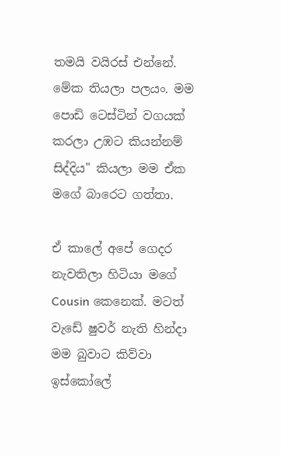තමයි වයිරස් එන්නේ. මේක තියලා පලයං. මම පොඩි ටෙස්ටින් වගයක් කරලා උඹට කියන්නම් සිද්දිය" කියලා මම ඒක මගේ බාරෙට ගත්තා.

ඒ කාලේ අපේ ගෙදර නැවතිලා හිටියා මගේ Cousin කෙනෙක්. මටත් වැඩේ ෂුවර් නැති හින්දා මම බුවාට කිව්වා ඉස්කෝලේ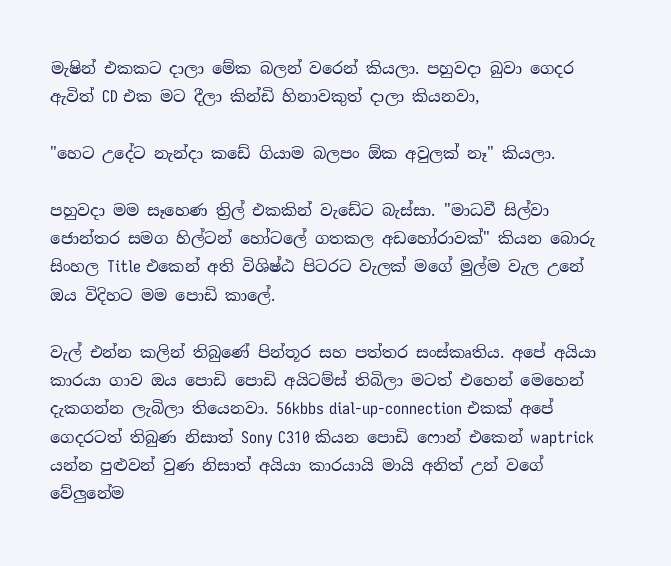මැෂින් එකකට දාලා මේක බලන් වරෙන් කියලා. පහුවදා බුවා ගෙදර ඇවිත් CD එක මට දීලා කින්ඩි හිනාවකුත් දාලා කියනවා,

"හෙට උදේට නැන්දා කඩේ ගියාම බලපං ඕක අවුලක් නෑ" කියලා.

පහුවදා මම සෑහෙණ ත්‍රිල් එකකින් වැඩේට බැස්සා. "මාධවී සිල්වා ජොන්තර සමග හිල්ටන් හෝටලේ ගතකල අඩහෝරාවක්" කියන බොරු සිංහල Title එකෙන් අති විශිෂ්ඨ පිටරට වැලක් මගේ මුල්ම වැල උනේ ඔය විදිහට මම පොඩි කාලේ.

වැල් එන්න කලින් තිබුණේ පින්තූර සහ පත්තර සංස්කෘතිය. අපේ අයියා කාරයා ගාව ඔය පොඩි පොඩි අයිටම්ස් තිබිලා මටත් එහෙන් මෙහෙන් දැකගන්න ලැබිලා තියෙනවා. 56kbbs dial-up-connection එකක් අපේ ගෙදරටත් තිබුණ නිසාත් Sony C310 කියන පොඩි ෆොන් එකෙන් waptrick යන්න පුළුවන් වුණ නිසාත් අයියා කාරයායි මායි අනිත් උන් වගේ වේලුනේම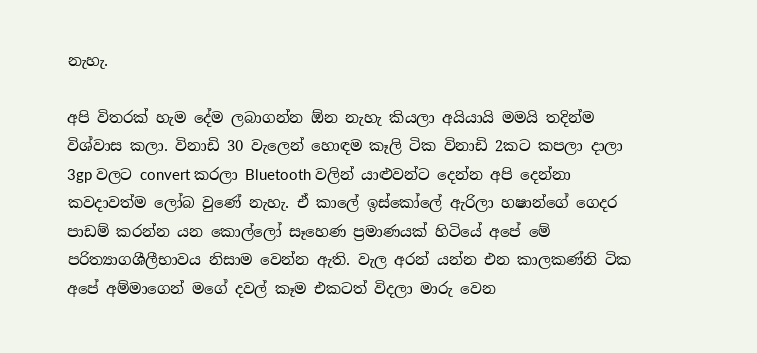නැහැ.

අපි විතරක් හැම දේම ලබාගන්න ඕන නැහැ කියලා අයියායි මමයි තදින්ම විශ්වාස කලා. විනාඩි 30 වැලෙන් හොඳම කෑලි ටික විනාඩි 2කට කපලා දාලා 3gp වලට convert කරලා Bluetooth වලින් යාළුවන්ට දෙන්න අපි දෙන්නා කවදාවත්ම ලෝබ වුණේ නැහැ. ඒ කාලේ ඉස්කෝලේ ඇරිලා හෂාන්ගේ ගෙදර පාඩම් කරන්න යන කොල්ලෝ සෑහෙණ ප්‍රමාණයක් හිටියේ අපේ මේ පරිත්‍යාගශීලීභාවය නිසාම වෙන්න ඇති. වැල අරන් යන්න එන කාලකණ්නි ටික අපේ අම්මාගෙන් මගේ දවල් කෑම එකටත් විදලා මාරු වෙන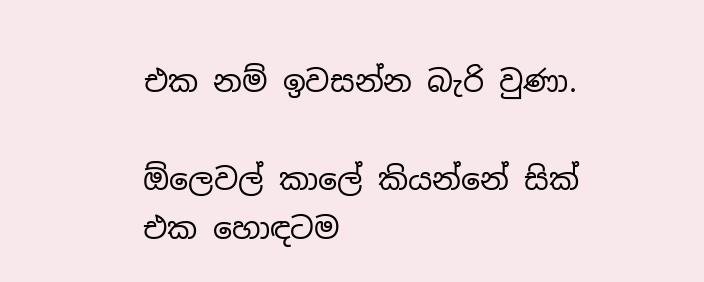එක නම් ඉවසන්න බැරි වුණා.

ඕලෙවල් කාලේ කියන්නේ සික් එක හොඳටම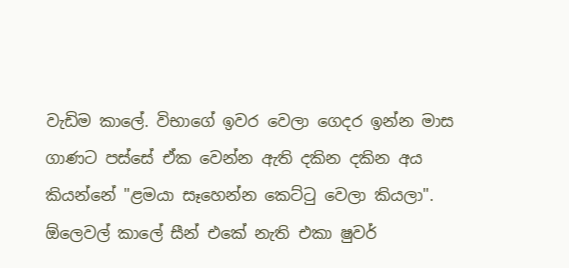වැඩිම කාලේ. විභාගේ ඉවර වෙලා ගෙදර ඉන්න මාස ගාණට පස්සේ ඒක වෙන්න ඇති දකින දකින අය කියන්නේ "ළමයා සෑහෙන්න කෙට්ටු වෙලා කියලා".  ඕලෙවල් කාලේ සීන් එකේ නැති එකා ෂුවර්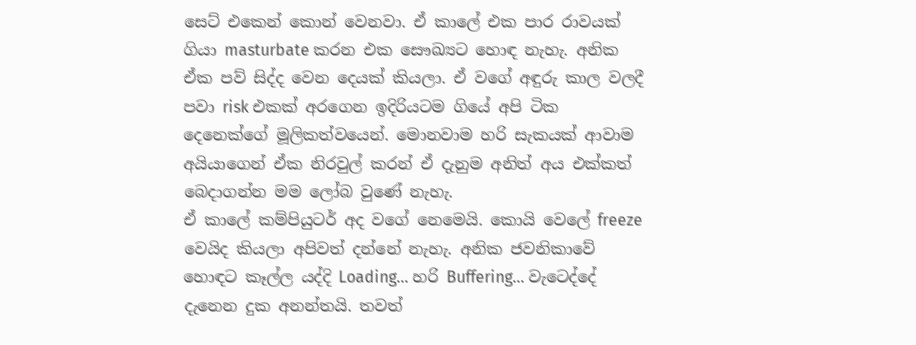සෙට් එකෙන් කොන් වෙනවා. ඒ කාලේ එක පාර රාවයක් ගියා masturbate කරන එක සෞඛ්‍යට හොඳ නැහැ. අනික ඒක පව් සිද්ද වෙන දෙයක් කියලා. ඒ වගේ අඳුරු කාල වලදී පවා risk එකක් අරගෙන ඉදිරියටම ගියේ අපි ටික දෙනෙක්ගේ මූලිකත්වයෙන්. මොනවාම හරි සැකයක් ආවාම අයියාගෙන් ඒක නිරවුල් කරන් ඒ දැනුම අනිත් අය එක්කත් බෙදාගන්න මම ලෝබ වුණේ නැහැ.
ඒ කාලේ කම්පියුටර් අද වගේ නෙමෙයි. කොයි වෙලේ freeze වෙයිද කියලා අපිවත් දන්නේ නැහැ. අනික ජවනිකාවේ හොඳට කෑල්ල යද්දි Loading... හරි Buffering... වැටෙද්දේ දැනෙන දුක අනන්තයි. තවත්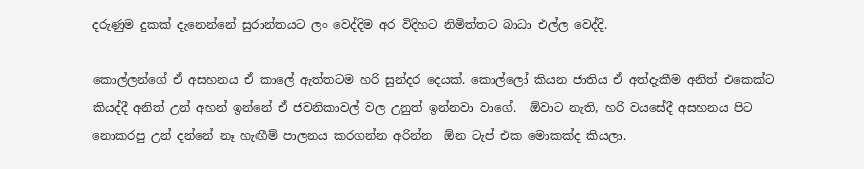දරුණුම දුකක් දැනෙන්නේ සුරාන්තයට ලං වෙද්දිම අර විදිහට නිමිත්තට බාධා එල්ල වෙද්දි.

කොල්ලන්ගේ ඒ අසහනය ඒ කාලේ ඇත්තටම හරි සුන්දර දෙයක්. කොල්ලෝ කියන ජාතිය ඒ අත්දැකීම අනිත් එකෙක්ට කියද්දී අනිත් උන් අහන් ඉන්නේ ඒ ජවනිකාවල් වල උනුත් ඉන්නවා වාගේ.  ඕවාට නැති, හරි වයසේදී අසහනය පිට නොකරපු උන් දන්නේ නෑ හැඟීම් පාලනය කරගන්න අරින්න  ඕන ටැප් එක මොකක්ද කියලා.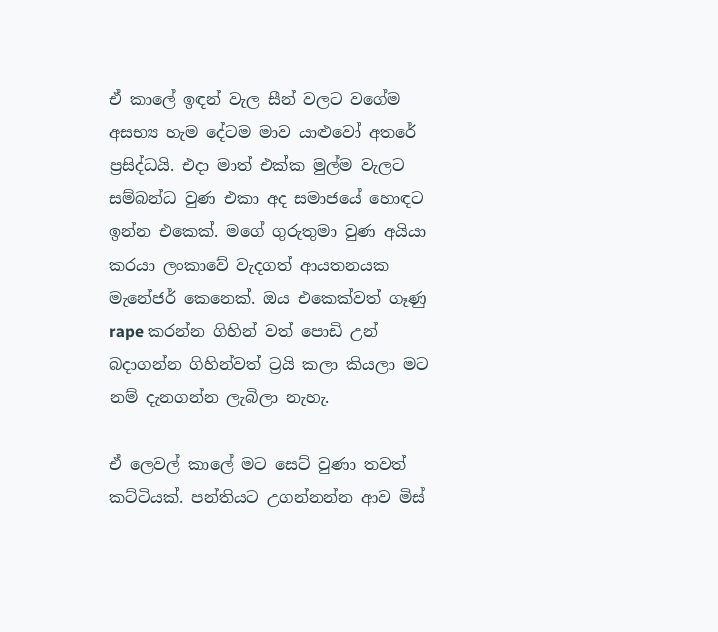ඒ කාලේ ඉඳන් වැල සීන් වලට වගේම අසභ්‍ය හැම දේටම මාව යාළුවෝ අතරේ ප්‍රසිද්ධයි. එදා මාත් එක්ක මුල්ම වැලට සම්බන්ධ වුණ එකා අද සමාජයේ හොඳට ඉන්න එකෙක්. මගේ ගුරුතුමා වුණ අයියා කරයා ලංකාවේ වැදගත් ආයතනයක මැනේජර් කෙනෙක්. ඔය එකෙක්වත් ගෑණු rape කරන්න ගිහින් වත් පොඩි උන් බදාගන්න ගිහින්වත් ට්‍රයි කලා කියලා මට නම් දැනගන්න ලැබිලා නැහැ.

ඒ ලෙවල් කාලේ මට සෙට් වුණා තවත් කට්ටියක්. පන්තියට උගන්නන්න ආව මිස්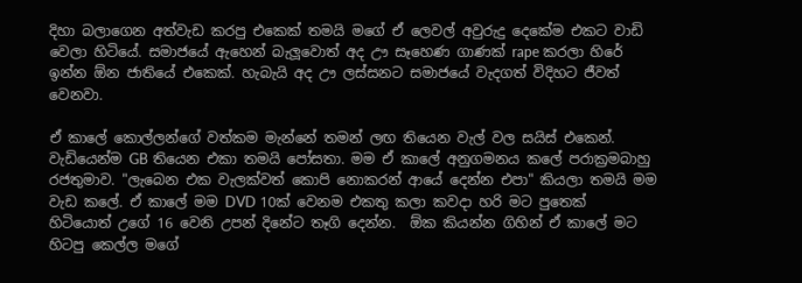දිහා බලාගෙන අත්වැඩ කරපු එකෙක් තමයි මගේ ඒ ලෙවල් අවුරුදු දෙකේම එකට වාඩි වෙලා හිටියේ. සමාජයේ ඇහෙන් බැලූවොත් අද ඌ සෑහෙණ ගාණක් rape කරලා හිරේ ඉන්න ඕන ජාතියේ එකෙක්. හැබැයි අද ඌ ලස්සනට සමාජයේ වැදගත් විදිහට ජීවත් වෙනවා.

ඒ කාලේ කොල්ලන්ගේ වත්කම මැන්නේ තමන් ලඟ තියෙන වැල් වල සයිස් එකෙන්. වැඩියෙන්ම GB තියෙන එකා තමයි පෝසතා. මම ඒ කාලේ අනුගමනය කලේ පරාක්‍රමබාහු රජතුමාව. "ලැබෙන එක වැලක්වත් කොපි නොකරන් ආයේ දෙන්න එපා" කියලා තමයි මම වැඩ කලේ. ඒ කාලේ මම DVD 10ක් වෙනම එකතු කලා කවදා හරි මට පුතෙක් හිටියොත් උගේ 16 වෙනි උපන් දිනේට තෑගි දෙන්න.  ඕක කියන්න ගිහින් ඒ කාලේ මට හිටපු කෙල්ල මගේ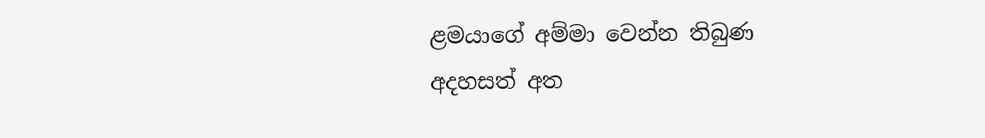ළමයාගේ අම්මා වෙන්න තිබුණ අදහසත් අත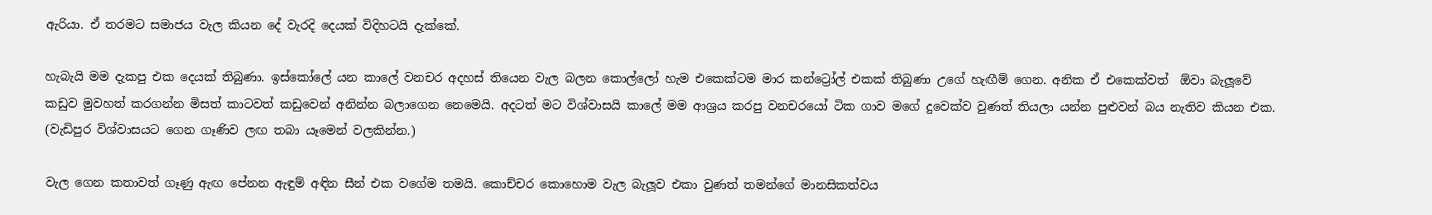ඇරියා. ඒ තරමට සමාජය වැල කියන දේ වැරදි දෙයක් විදිහටයි දැක්කේ.

හැබැයි මම දැකපු එක දෙයක් තිබුණා. ඉස්කෝලේ යන කාලේ වනචර අදහස් තියෙන වැල බලන කොල්ලෝ හැම එකෙක්ටම මාර කන්ට්‍රෝල් එකක් තිබුණා උගේ හැඟීම් ගෙන. අනික ඒ එකෙක්වත්  ඕවා බැලූවේ කඩුව මුවහත් කරගන්න මිසත් කාටවත් කඩුවෙන් අනින්න බලාගෙන නෙමෙයි. අදටත් මට විශ්වාසයි කාලේ මම ආශ්‍රය කරපු වනචරයෝ ටික ගාව මගේ දුවෙක්ව වුණත් තියලා යන්න පුළුවන් බය නැතිව කියන එක. (වැඩිපුර විශ්වාසයට ගෙන ගෑණිව ලඟ තබා යෑමෙන් වලකින්න.)

වැල ගෙන කතාවත් ගෑණු ඇඟ පේනන ඇඳුම් අඳින සීන් එක වගේම තමයි. කොච්චර කොහොම වැල බැලූව එකා වුණත් තමන්ගේ මානසිකත්වය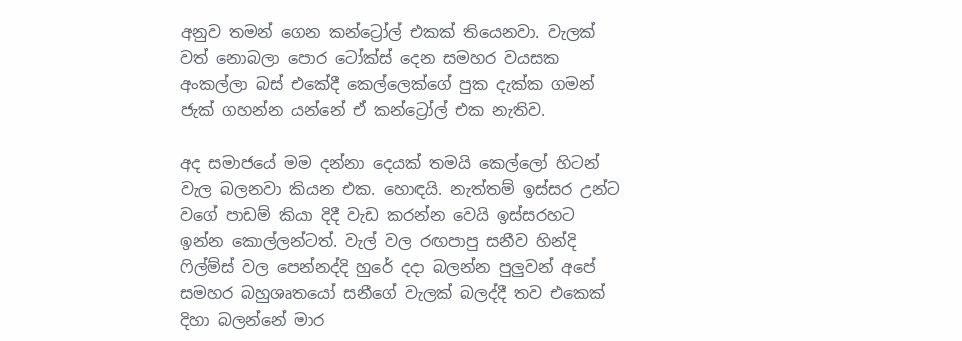අනුව තමන් ගෙන කන්ට්‍රෝල් එකක් තියෙනවා. වැලක් වත් නොබලා පොර ටෝක්ස් දෙන සමහර වයසක අංකල්ලා බස් එකේදී කෙල්ලෙක්ගේ පුක දැක්ක ගමන් ජැක් ගහන්න යන්නේ ඒ කන්ට්‍රෝල් එක නැතිව.

අද සමාජයේ මම දන්නා දෙයක් තමයි කෙල්ලෝ හිටන් වැල බලනවා කියන එක. හොඳයි. නැත්තම් ඉස්සර උන්ට වගේ පාඩම් කියා දිදී වැඩ කරන්න වෙයි ඉස්සරහට ඉන්න කොල්ලන්ටත්. වැල් වල රඟපාපු සනීව හින්දි ෆිල්ම්ස් වල පෙන්නද්දි හුරේ දදා බලන්න පුලුවන් අපේ සමහර බහුශෘතයෝ සනීගේ වැලක් බලද්දී තව එකෙක් දිහා බලන්නේ මාර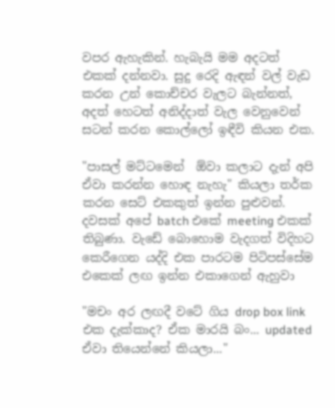වපර ඇහැකින්. හැබැයි මම අදටත් එකක් දන්නවා. සුදු රෙදි ඇඳන් වල් වැඩ කරන උන් කොච්චර වැලට බැන්නත්, අදත් හෙටත් අනිද්දාත් වැල වෙනුවෙන් සටන් කරන කොල්ලෝ ඉඳීවි කියන එක.

"පාසල් මට්ටමෙන්  ඕවා කලාට දැන් අපි ඒවා කරන්න හොඳ නැහැ" කියලා තර්ක කරන සෙට් එකකුත් ඉන්න පුළුවන්. දවසක් අපේ batch එකේ meeting එකක් තිබුණා. වැඩේ බොහොම වැදගත් විදිහට කෙරීගෙන යද්දි එක පාරටම පිටිපස්සේම එකෙක් ලඟ ඉන්න එකාගෙන් ඇහුවා

"මචං අර ලඟදී වටේ ගිය drop box link එක දැක්කාද? ඒක මාරයි බං... updated ඒවා තියෙන්නේ කියලා..."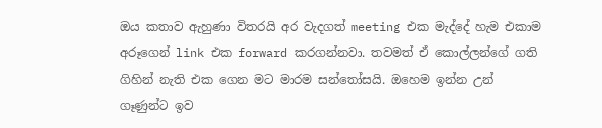ඔය කතාව ඇහුණා විතරයි අර වැදගත් meeting එක මැද්දේ හැම එකාම අරූගෙන් link එක forward කරගන්නවා. තවමත් ඒ කොල්ලන්ගේ ගති ගිහින් නැති එක ගෙන මට මාරම සන්තෝසයි. ඔහෙම ඉන්න උන් ගෑණුන්ට ඉව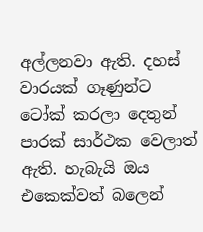අල්ලනවා ඇති. දහස් වාරයක් ගෑණුන්ට ටෝක් කරලා දෙතුන් පාරක් සාර්ථක වෙලාත් ඇති. හැබැයි ඔය එකෙක්වත් බලෙන්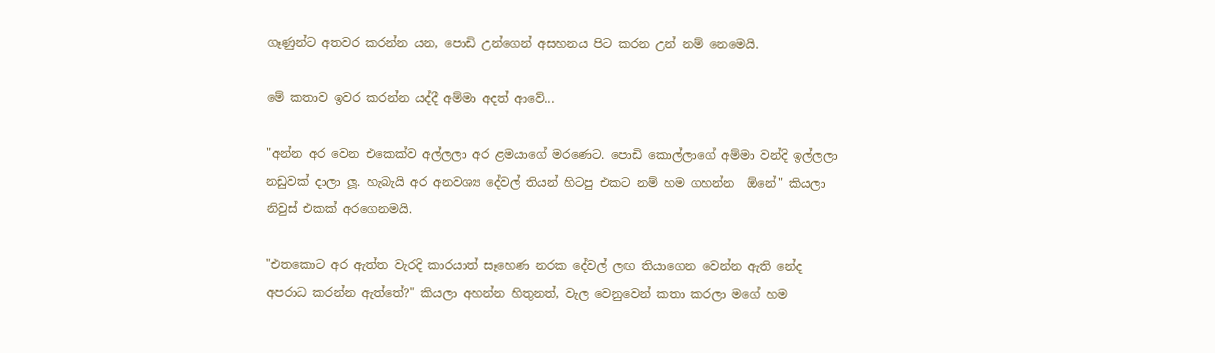ගෑණුන්ට අතවර කරන්න යන, පොඩි උන්ගෙන් අසහනය පිට කරන උන් නම් නෙමෙයි.

මේ කතාව ඉවර කරන්න යද්දී අම්මා අදත් ආවේ...

"අන්න අර වෙන එකෙක්ව අල්ලලා අර ළමයාගේ මරණෙට. පොඩි කොල්ලාගේ අම්මා වන්දි ඉල්ලලා නඩුවක් දාලා ලූ. හැබැයි අර අනවශ්‍ය දේවල් තියන් හිටපු එකට නම් හම ගහන්න  ඕනේ" කියලා නිවුස් එකක් අරගෙනමයි.

"එතකොට අර ඇත්ත වැරදි කාරයාත් සෑහෙණ නරක දේවල් ලඟ තියාගෙන වෙන්න ඇති නේද අපරාධ කරන්න ඇත්තේ?" කියලා අහන්න හිතුනත්, වැල වෙනුවෙන් කතා කරලා මගේ හම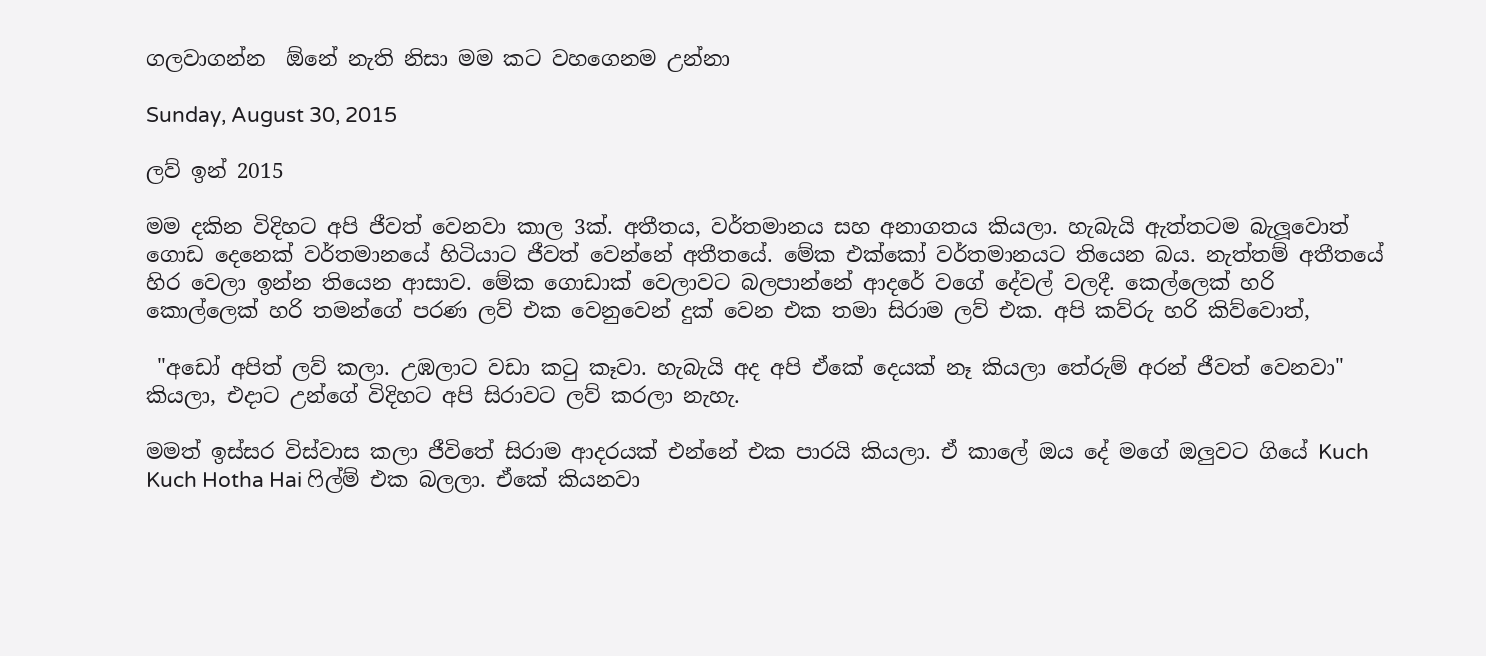ගලවාගන්න  ඕනේ නැති නිසා මම කට වහගෙනම උන්නා

Sunday, August 30, 2015

ලව් ඉන් 2015

මම දකින විදිහට අපි ජීවත් වෙනවා කාල 3ක්. අතීතය, වර්තමානය සහ අනාගතය කියලා. හැබැයි ඇත්තටම බැලූවොත් ගොඩ දෙනෙක් වර්තමානයේ හිටියාට ජීවත් වෙන්නේ අතීතයේ. මේක එක්කෝ වර්තමානයට තියෙන බය. නැත්තම් අතීතයේ හිර වෙලා ඉන්න තියෙන ආසාව. මේක ගොඩාක් වෙලාවට බලපාන්නේ ආදරේ වගේ දේවල් වලදී. කෙල්ලෙක් හරි කොල්ලෙක් හරි තමන්ගේ පරණ ලව් එක වෙනුවෙන් දුක් වෙන එක තමා සිරාම ලව් එක. අපි කව්රු හරි කිව්වොත්,

 "අඩෝ අපිත් ලව් කලා. උඹලාට වඩා කටු කෑවා. හැබැයි අද අපි ඒකේ දෙයක් නෑ කියලා තේරුම් අරන් ජීවත් වෙනවා" කියලා, එදාට උන්ගේ විදිහට අපි සිරාවට ලව් කරලා නැහැ.

මමත් ඉස්සර විස්වාස කලා ජීවිතේ සිරාම ආදරයක් එන්නේ එක පාරයි කියලා. ඒ කාලේ ඔය දේ මගේ ඔලුවට ගියේ Kuch Kuch Hotha Hai ෆිල්ම් එක බලලා. ඒකේ කියනවා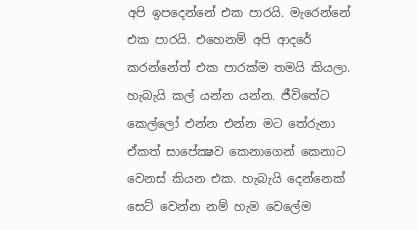අපි ඉපදෙන්නේ එක පාරයි. මැරෙන්නේ එක පාරයි. එහෙනම් අපි ආදරේ කරන්නේත් එක පාරක්ම තමයි කියලා. හැබැයි කල් යන්න යන්න. ජීවිතේට කෙල්ලෝ එන්න එන්න මට තේරුනා ඒකත් සාපේක්‍ෂව කෙනාගෙන් කෙනාට වෙනස් කියන එක. හැබැයි දෙන්නෙක් සෙට් වෙන්න නම් හැම වෙලේම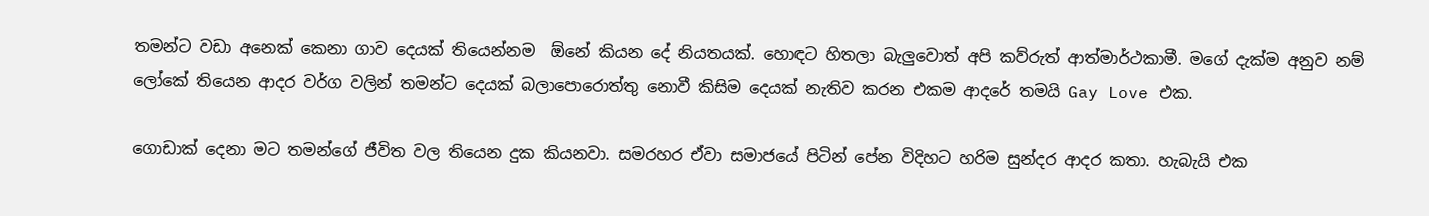තමන්ට වඩා අනෙක් කෙනා ගාව දෙයක් තියෙන්නම  ඕනේ කියන දේ නියතයක්. හොඳට හිතලා බැලුවොත් අපි කව්රුත් ආත්මාර්ථකාමී. මගේ දැක්ම අනුව නම් ලෝකේ තියෙන ආදර වර්ග වලින් තමන්ට දෙයක් බලාපොරොත්තු නොවී කිසිම දෙයක් නැතිව කරන එකම ආදරේ තමයි Gay Love එක.

ගොඩාක් දෙනා මට තමන්ගේ ජීවිත වල තියෙන දුක කියනවා. සමරහර ඒවා සමාජයේ පිටින් පේන විදිහට හරිම සුන්දර ආදර කතා. හැබැයි එක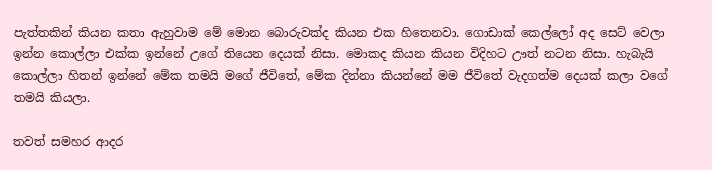පැත්තකින් කියන කතා ඇහුවාම මේ මොන බොරුවක්ද කියන එක හිතෙනවා. ගොඩාක් කෙල්ලෝ අද සෙට් වෙලා ඉන්න කොල්ලා එක්ක ඉන්නේ උගේ තියෙන දෙයක් නිසා. මොකද කියන කියන විදිහට ඌත් නටන නිසා. හැබැයි කොල්ලා හිතන් ඉන්නේ මේක තමයි මගේ ජීවිතේ, මේක දින්නා කියන්නේ මම ජීවිතේ වැදගත්ම දෙයක් කලා වගේ තමයි කියලා.

තවත් සමහර ආදර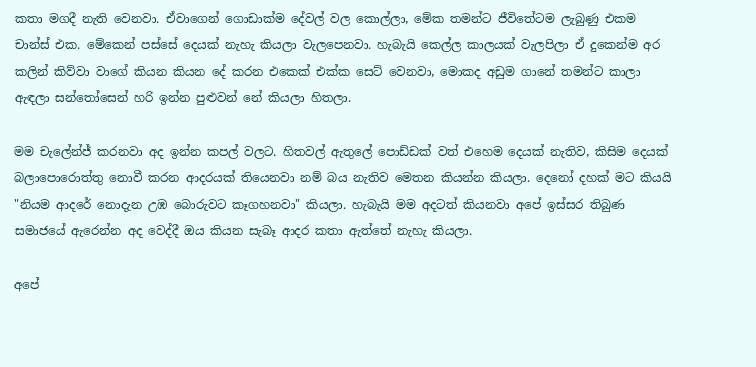කතා මගදී නැති වෙනවා. ඒවාගෙන් ගොඩාක්ම දේවල් වල කොල්ලා, මේක තමන්ට ජීවිතේටම ලැබුණු එකම චාන්ස් එක. මේකෙන් පස්සේ දෙයක් නැහැ කියලා වැලපෙනවා. හැබැයි කෙල්ල කාලයක් වැලපිලා ඒ දුකෙන්ම අර කලින් කිව්වා වාගේ කියන කියන දේ කරන එකෙක් එක්ක සෙට් වෙනවා, මොකද අඩුම ගානේ තමන්ට කාලා ඇඳලා සන්තෝසෙන් හරි ඉන්න පුළුවන් නේ කියලා හිතලා.

මම චැලේන්ජ් කරනවා අද ඉන්න කපල් වලට. හිතවල් ඇතුලේ පොඩ්ඩක් වත් එහෙම දෙයක් නැතිව, කිසිම දෙයක් බලාපොරොත්තු නොවී කරන ආදරයක් තියෙනවා නම් බය නැතිව මෙතන කියන්න කියලා. දෙනෝ දහක් මට කියයි "නියම ආදරේ නොදැන උඹ බොරුවට කෑගහනවා" කියලා. හැබැයි මම අදටත් කියනවා අපේ ඉස්සර තිබුණ සමාජයේ ඇරෙන්න අද වෙද්දී ඔය කියන සැබෑ ආදර කතා ඇත්තේ නැහැ කියලා.

අපේ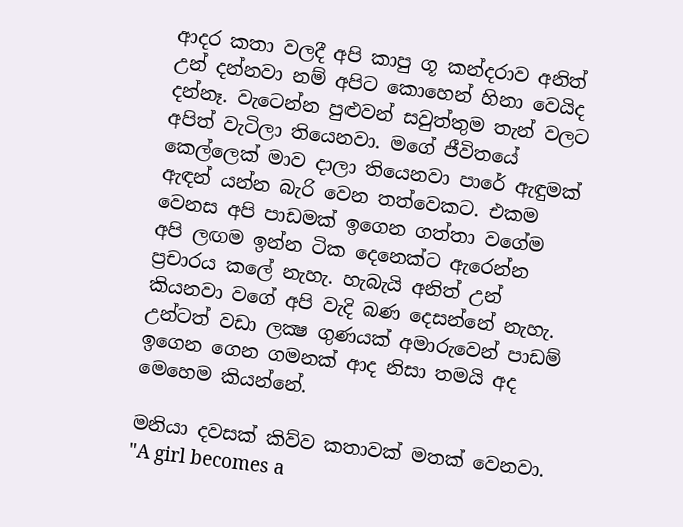ආදර කතා වලදී අපි කාපු ගූ කන්දරාව අනිත් උන් දන්නවා නම් අපිට කොහෙන් හිනා වෙයිද දන්නෑ. වැටෙන්න පුළුවන් සවුත්තුම තැන් වලට අපිත් වැටිලා තියෙනවා. මගේ ජීවිතයේ කෙල්ලෙක් මාව දාලා තියෙනවා පාරේ ඇඳුමක් ඇඳන් යන්න බැරි වෙන තත්වෙකට. එකම වෙනස අපි පාඩමක් ඉගෙන ගත්තා වගේම අපි ලඟම ඉන්න ටික දෙනෙක්ට ඇරෙන්න ප්‍රචාරය කලේ නැහැ. හැබැයි අනිත් උන් කියනවා වගේ අපි වැදි බණ දෙසන්නේ නැහැ. උන්ටත් වඩා ලක්‍ෂ ගුණයක් අමාරුවෙන් පාඩම් ඉගෙන ගෙන ගමනක් ආද නිසා තමයි අද මෙහෙම කියන්නේ.

මනියා දවසක් කිව්ව කතාවක් මතක් වෙනවා. "A girl becomes a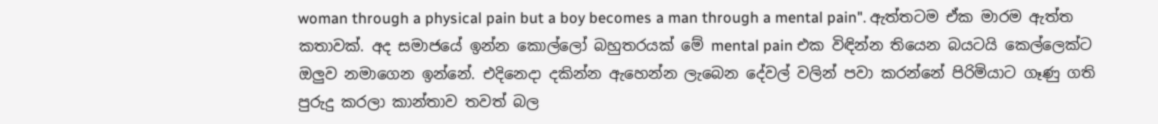woman through a physical pain but a boy becomes a man through a mental pain". ඇත්තටම ඒක මාරම ඇත්ත කතාවක්. අද සමාජයේ ඉන්න කොල්ලෝ බහුතරයක් මේ mental pain එක විඳින්න තියෙන බයටයි කෙල්ලෙක්ට ඔලුව නමාගෙන ඉන්නේ. එදිනෙදා දකින්න ඇහෙන්න ලැබෙන දේවල් වලින් පවා කරන්නේ පිරිමියාට ගෑණු ගති පුරුදු කරලා කාන්තාව තවත් බල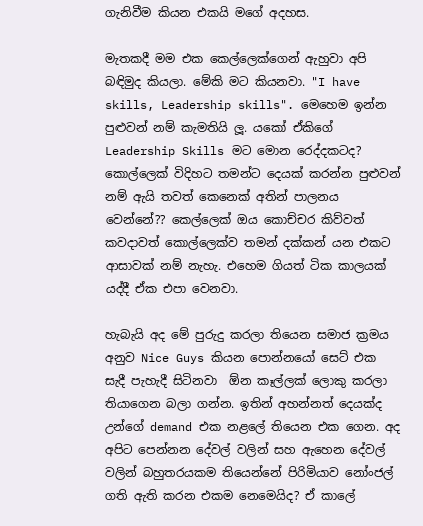ගැනිවීම කියන එකයි මගේ අදහස.

මැතකදී මම එක කෙල්ලෙක්ගෙන් ඇහුවා අපි බඳිමුද කියලා. මේකි මට කියනවා. "I have skills, Leadership skills". මෙහෙම ඉන්න පුළුවන් නම් කැමතියි ලූ. යකෝ ඒකිගේ Leadership Skills මට මොන රෙද්දකටද? කොල්ලෙක් විදිහට තමන්ට දෙයක් කරන්න පුළුවන් නම් ඇයි තවත් කෙනෙක් අතින් පාලනය වෙන්නේ?? කෙල්ලෙක් ඔය කොච්චර කිව්වත් කවදාවත් කොල්ලෙක්ව තමන් දක්කන් යන එකට ආසාවක් නම් නැහැ. එහෙම ගියත් ටික කාලයක් යද්දී ඒක එපා වෙනවා.

හැබැයි අද මේ පුරුදු කරලා තියෙන සමාජ ක්‍රමය අනුව Nice Guys කියන පොන්නයෝ සෙට් එක සැදී පැහැදී සිටිනවා  ඕන කෑල්ලක් ලොකු කරලා තියාගෙන බලා ගන්න. ඉතින් අහන්නත් දෙයක්ද උන්ගේ demand එක නළලේ තියෙන එක ගෙන. අද අපිට පෙන්නන දේවල් වලින් සහ ඇහෙන දේවල් වලින් බහුතරයකම තියෙන්නේ පිරිමියාව නෝංජල් ගති ඇති කරන එකම නෙමෙයිද? ඒ කාලේ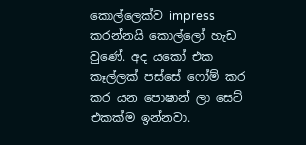කොල්ලෙක්ව impress කරන්නයි කොල්ලෝ හැඩ වුණේ. අද යකෝ එක කෑල්ලක් පස්සේ ෆෝම් කර කර යන පොෂාන් ලා සෙට් එකක්ම ඉන්නවා.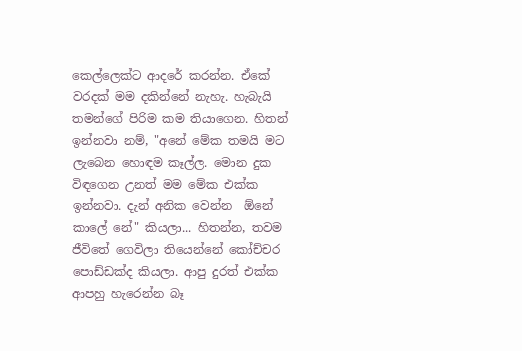කෙල්ලෙක්ට ආදරේ කරන්න. ඒකේ වරදක් මම දකින්නේ නැහැ. හැබැයි තමන්ගේ පිරිම කම තියාගෙන. හිතන් ඉන්නවා නම්, "අනේ මේක තමයි මට ලැබෙන හොඳම කෑල්ල. මොන දුක විඳගෙන උනත් මම මේක එක්ක ඉන්නවා. දැන් අනික වෙන්න  ඕනේ කාලේ නේ" කියලා... හිතන්න, තවම ජීවිතේ ගෙවිලා තියෙන්නේ කෝච්චර පොඩ්ඩක්ද කියලා. ආපු දුරත් එක්ක ආපහු හැරෙන්න බෑ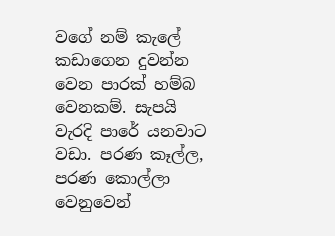වගේ නම් කැලේ කඩාගෙන දුවන්න වෙන පාරක් හම්බ වෙනකම්. සැපයි වැරදි පාරේ යනවාට වඩා. පරණ කෑල්ල, පරණ කොල්ලා වෙනුවෙන්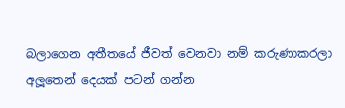බලාගෙන අතීතයේ ජීවත් වෙනවා නම් කරුණාකරලා අලූතෙන් දෙයක් පටන් ගන්න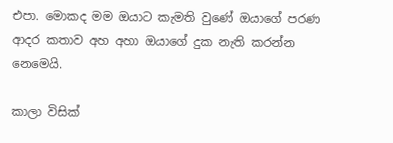එපා. මොකද මම ඔයාට කැමති වුණේ ඔයාගේ පරණ ආදර කතාව අහ අහා ඔයාගේ දුක නැති කරන්න නෙමෙයි.

කාලා විසික්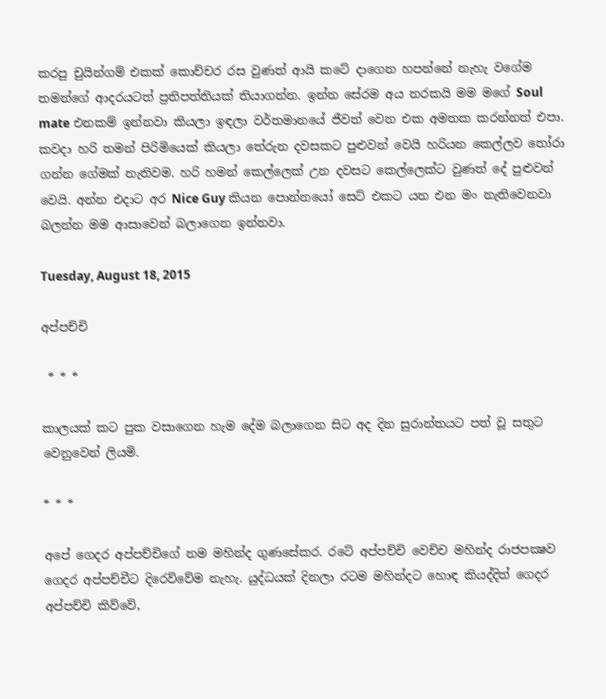කරපු චුයින්ගම් එකක් කොච්චර රස වුණත් ආයි කටේ දාගෙන හපන්නේ නැහැ වගේම තමන්ගේ ආදරයටත් ප්‍රතිපත්තියක් තියාගන්න. ඉන්න සේරම අය නරකයි මම මගේ Soul mate එනකම් ඉන්නවා කියලා ඉඳලා වර්තමානයේ ජීවත් වෙන එක අමතක කරන්නත් එපා. කවදා හරි තමන් පිරිමියෙක් කියලා තේරුන දවසකට පුළුවන් වෙයි හරියන කෙල්ලව තෝරා ගන්න ගේමක් නැතිවම. හරි හමන් කෙල්ලෙක් උන දවසට කෙල්ලෙක්ට වුණත් දේ පුළුවන් වෙයි. අන්න එදාට අර Nice Guy කියන පොන්නයෝ සෙට් එකට යන එන මං නැතිවෙනවා බලන්න මම ආසාවෙන් බලාගෙන ඉන්නවා.

Tuesday, August 18, 2015

අප්පච්චි

 * * *

කාලයක් කට පුක වසාගෙන හැම දේම බලාගෙන සිට අද දින සුරාන්තයට පත් වූ සතුට වෙනුවෙන් ලියමි.

* * *

අපේ ගෙදර අප්පච්චිගේ නම මහින්ද ගුණසේකර. රටේ අප්පච්චි වෙච්ච මහින්ද රාජපක්‍ෂව ගෙදර අප්පච්චීට දිරෙව්වේම නැහැ. යුද්ධයක් දිනලා රටම මහින්දට හොඳ කියද්දිත් ගෙදර අප්පච්චි කිව්වේ,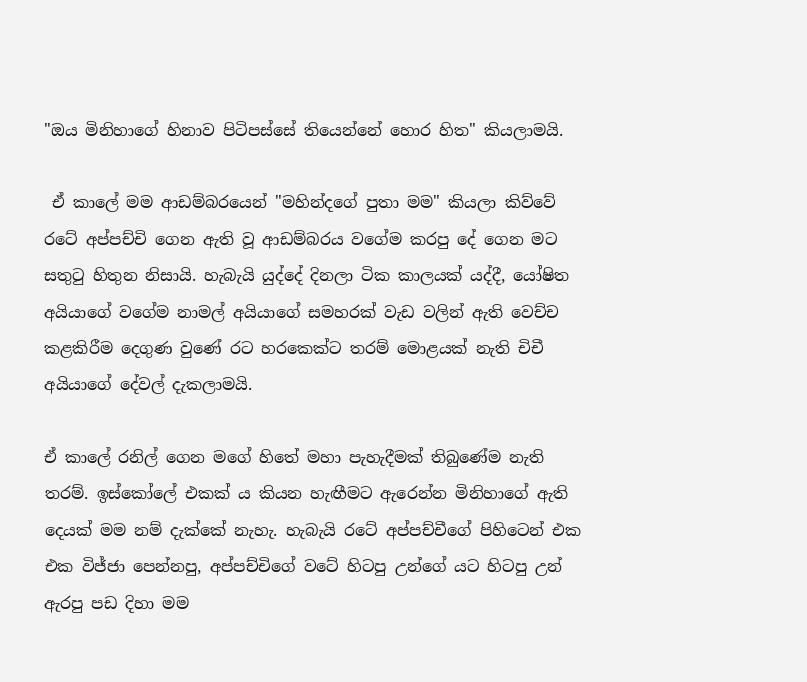"ඔය මිනිහාගේ හිනාව පිටිපස්සේ තියෙන්නේ හොර හිත" කියලාමයි.

 ඒ කාලේ මම ආඩම්බරයෙන් "මහින්දගේ පුතා මම" කියලා කිව්වේ රටේ අප්පච්චි ගෙන ඇති වූ ආඩම්බරය වගේම කරපු දේ ගෙන මට සතුටු හිතුන නිසායි. හැබැයි යුද්දේ දිනලා ටික කාලයක් යද්දී, යෝෂිත අයියාගේ වගේම නාමල් අයියාගේ සමහරක් වැඩ වලින් ඇති වෙච්ච කළකිරීම දෙගුණ වුණේ රට හරකෙක්ට තරම් මොළයක් නැති චිචී අයියාගේ දේවල් දැකලාමයි.

ඒ කාලේ රනිල් ගෙන මගේ හිතේ මහා පැහැදීමක් තිබුණේම නැති තරම්. ඉස්කෝලේ එකක් ය කියන හැඟීමට ඇරෙන්න මිනිහාගේ ඇති දෙයක් මම නම් දැක්කේ නැහැ. හැබැයි රටේ අප්පච්චීගේ පිහිටෙන් එක එක විජ්ජා පෙන්නපු, අප්පච්චිගේ වටේ හිටපු උන්ගේ යට හිටපු උන් ඇරපු පඩ දිහා මම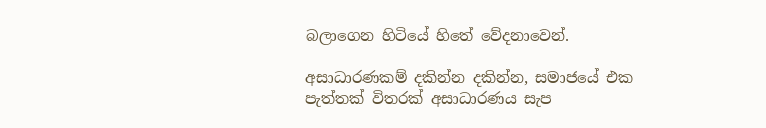බලාගෙන හිටියේ හිතේ වේදනාවෙන්.

අසාධාරණකම් දකින්න දකින්න, සමාජයේ එක පැත්තක් විතරක් අසාධාරණය සැප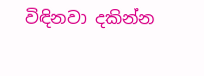විඳිනවා දකින්න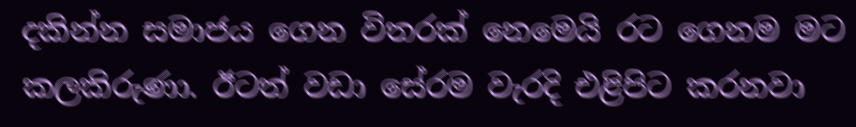දකින්න සමාජය ගෙන විතරක් නෙමෙයි රට ගෙනම මට කලකිරුණා. ඊටත් වඩා සේරම වැරදි එළිපිට කරනවා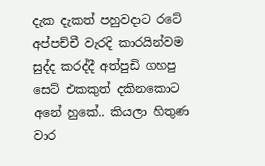දැක දැකත් පහුවදාට රටේ අප්පච්චී වැරදි කාරයින්වම සුද්ද කරද්දී අත්පුඩි ගහපු සෙට් එකකුත් දකිනකොට අනේ හුකේ.. කියලා හිතුණ වාර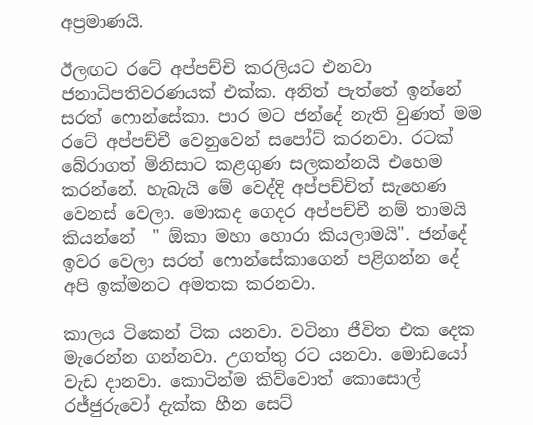අප්‍රමාණයි.

ඊලඟට රටේ අප්පච්චි කරලියට එනවා ජනාධිපතිවරණයක් එක්ක. අනිත් පැත්තේ ඉන්නේ සරත් ෆොන්සේකා. පාර මට ජන්දේ නැති වුණත් මම රටේ අප්පච්චී වෙනුවෙන් සපෝට් කරනවා. රටක් බේරාගත් මිනිසාට කළගුණ සලකන්නයි එහෙම කරන්නේ. හැබැයි මේ වෙද්දි අප්පච්චිත් සැහෙණ වෙනස් වෙලා. මොකද ගෙදර අප්පච්චී නම් තාමයි කියන්නේ  " ඕකා මහා හොරා කියලාමයි". ජන්දේ ඉවර වෙලා සරත් ෆොන්සේකාගෙන් පළිගන්න දේ අපි ඉක්මනට අමතක කරනවා.

කාලය ටිකෙන් ටික යනවා. වටිනා ජීවිත එක දෙක මැරෙන්න ගන්නවා. උගත්තු රට යනවා. මොඩයෝ වැඩ දානවා. කොටින්ම කිව්වොත් කොසොල් රජ්ජුරුවෝ දැක්ක හීන සෙට්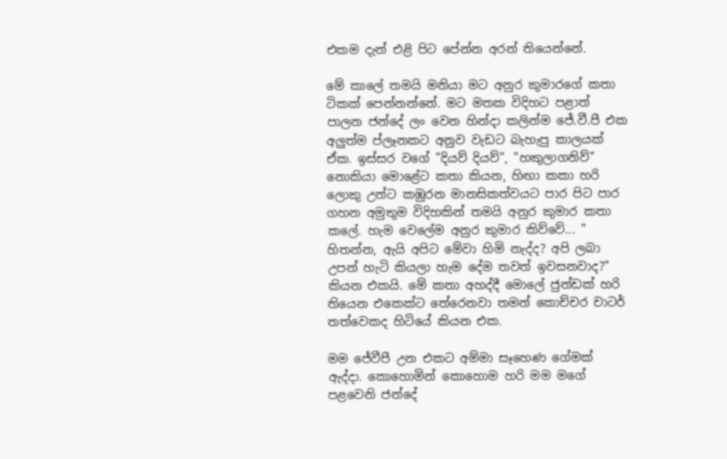එකම දැන් එළි පිට පේන්න අරන් තියෙන්නේ.

මේ කාලේ තමයි මනියා මට අනුර කුමාරගේ කතා ටිකක් පෙන්නන්නේ. මට මතක විදිහට පළාත් පාලන ජන්දේ ලං වෙන හින්දා කලින්ම ජේ.වී.පී එක අලුත්ම ප්ලෑනකට අනුව වැඩට බැහැපු කාලයක් ඒක. ඉස්සර වගේ "දියව් දියව්", "හකුලාගනිව්" නොකියා මොළේට කතා කියන, හිඟා කකා හරි ලොකු උන්ට කඹුරන මානසිකත්වයට පාර පිට පාර ගහන අමුතුම විදිහකින් තමයි අනුර කුමාර කතා කලේ. හැම වෙලේම අනුර කුමාර කිව්වේ... " හිතන්න, ඇයි අපිට මේවා හිමි නැද්ද? අපි ලබා උපන් හැටි කියලා හැම දේම තවත් ඉවසනවාද?" කියන එකයි. මේ කතා අහද්දී මොලේ ජුන්ඩක් හරි තියෙන එකෙක්ට තේරෙනවා තමන් කොච්චර චාටර් තත්වෙකද හිටියේ කියන එක.

මම ජේවීපී උන එකට අම්මා සෑහෙණ ගේමක් ඇද්දා. කොහොමින් කොහොම හරි මම මගේ පළවෙනි ජන්දේ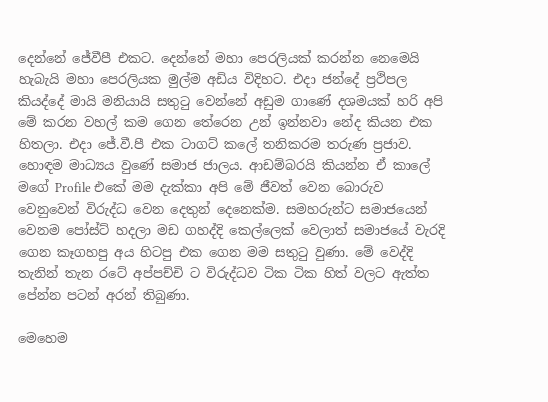දෙන්නේ ජේවීපී එකට. දෙන්නේ මහා පෙරලියක් කරන්න නෙමෙයි හැබැයි මහා පෙරලියක මුල්ම අඩිය විදිහට. එදා ජන්දේ ප්‍රථිපල කියද්දේ මායි මනියායි සතුටු වෙන්නේ අඩුම ගාණේ දශමයක් හරි අපි මේ කරන වහල් කම ගෙන තේරෙන උන් ඉන්නවා නේද කියන එක හිතලා. එදා ජේ.වී.පී එක ටාගට් කලේ තනිකරම තරුණ ප්‍රජාව. හොඳම මාධ්‍යය වුණේ සමාජ ජාලය. ආඩම්බරයි කියන්න ඒ කාලේ මගේ Profile එකේ මම දැක්කා අපි මේ ජීවත් වෙන බොරුව වෙනුවෙන් විරුද්ධ වෙන දෙතුන් දෙනෙක්ම. සමහරුන්ට සමාජයෙන් වෙනම පෝස්ට් හදලා මඩ ගහද්දි කෙල්ලෙක් වෙලාත් සමාජයේ වැරදි ගෙන කෑගහපු අය හිටපු එක ගෙන මම සතුටු වුණා. මේ වෙද්දි තැනින් තැන රටේ අප්පච්චි ට විරුද්ධව ටික ටික හිත් වලට ඇත්ත පේන්න පටන් අරන් තිබුණා.

මෙහෙම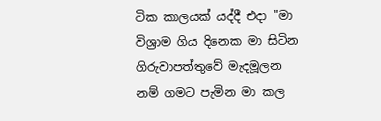ටික කාලයක් යද්දී එදා "මා විශ්‍රාම ගිය දිනෙක මා සිටින ගිරුවාපත්තුවේ මැදමූලන නම් ගමට පැමින මා කල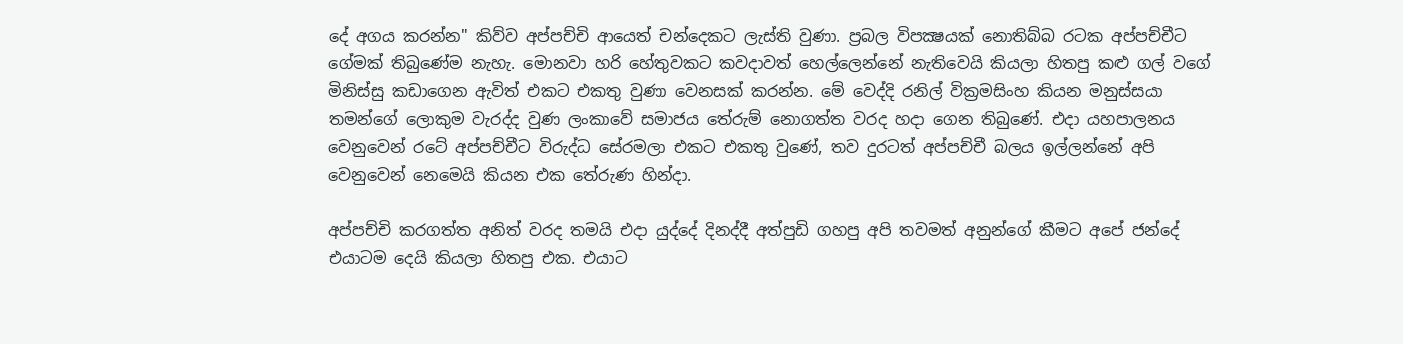දේ අගය කරන්න" කිව්ව අප්පච්චි ආයෙත් චන්දෙකට ලැස්ති වුණා. ප්‍රබල විපක්‍ෂයක් නොතිබ්බ රටක අප්පච්චීට ගේමක් තිබුණේම නැහැ. මොනවා හරි හේතුවකට කවදාවත් හෙල්ලෙන්නේ නැතිවෙයි කියලා හිතපු කළු ගල් වගේ මිනිස්සු කඩාගෙන ඇවිත් එකට එකතු වුණා වෙනසක් කරන්න. මේ වෙද්දි රනිල් වික්‍රමසිංහ කියන මනුස්සයා තමන්ගේ ලොකුම වැරද්ද වුණ ලංකාවේ සමාජය තේරුම් නොගත්ත වරද හදා ගෙන තිබුණේ. එදා යහපාලනය වෙනුවෙන් රටේ අප්පච්චීට විරුද්ධ සේරමලා එකට එකතු වුණේ, තව දුරටත් අප්පච්චී බලය ඉල්ලන්නේ අපි වෙනුවෙන් නෙමෙයි කියන එක තේරුණ හින්දා.

අප්පච්චි කරගත්ත අනිත් වරද තමයි එදා යුද්දේ දිනද්දී අත්පුඩි ගහපු අපි තවමත් අනුන්ගේ කීමට අපේ ජන්දේ එයාටම දෙයි කියලා හිතපු එක. එයාට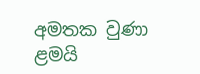අමතක වුණා ළමයි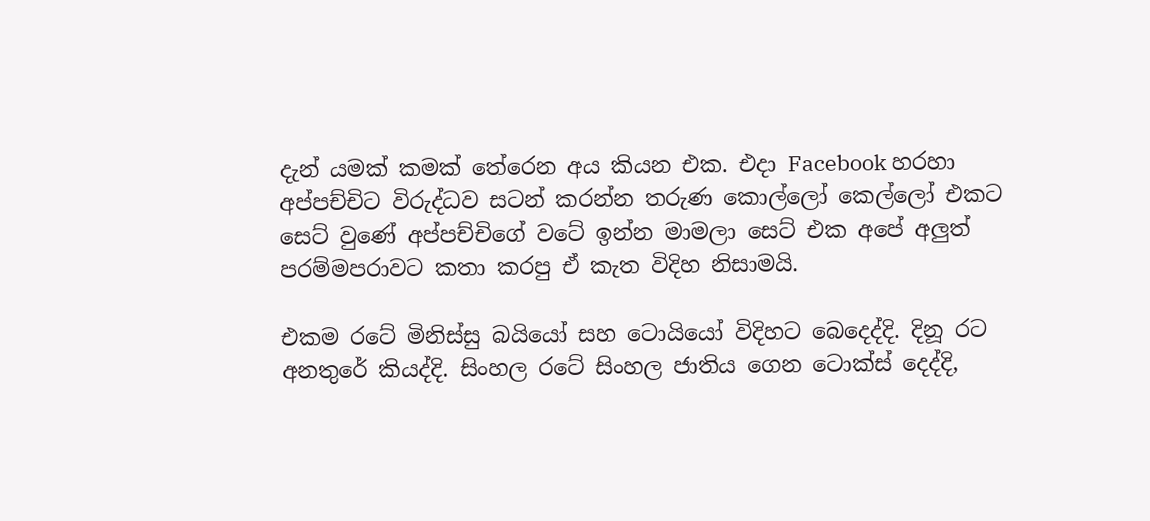දැන් යමක් කමක් තේරෙන අය කියන එක. එදා Facebook හරහා අප්පච්චිට විරුද්ධව සටන් කරන්න තරුණ කොල්ලෝ කෙල්ලෝ එකට සෙට් වුණේ අප්පච්චිගේ වටේ ඉන්න මාමලා සෙට් එක අපේ අලුත් පරම්මපරාවට කතා කරපු ඒ කැත විදිහ නිසාමයි.

එකම රටේ මිනිස්සු බයියෝ සහ ටොයියෝ විදිහට බෙදෙද්දි. දිනූ රට අනතුරේ කියද්දි. සිංහල රටේ සිංහල ජාතිය ගෙන ටොක්ස් දෙද්දි,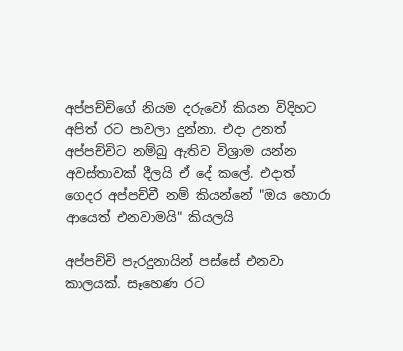අප්පච්චිගේ නියම දරුවෝ කියන විදිහට අපිත් රට පාවලා දුන්නා. එදා උනත් අප්පච්චිට නම්බු ඇතිව විශ්‍රාම යන්න අවස්තාවක් දීලයි ඒ දේ කලේ. එදාත් ගෙදර අප්පච්චී නම් කියන්නේ "ඔය හොරා ආයෙත් එනවාමයි" කියලයි

අප්පච්චි පැරදුනායින් පස්සේ එනවා කාලයක්. සෑහෙණ රට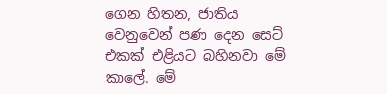ගෙන හිතන, ජාතිය වෙනුවෙන් පණ දෙන සෙට් එකක් එළියට බහිනවා මේ කාලේ. මේ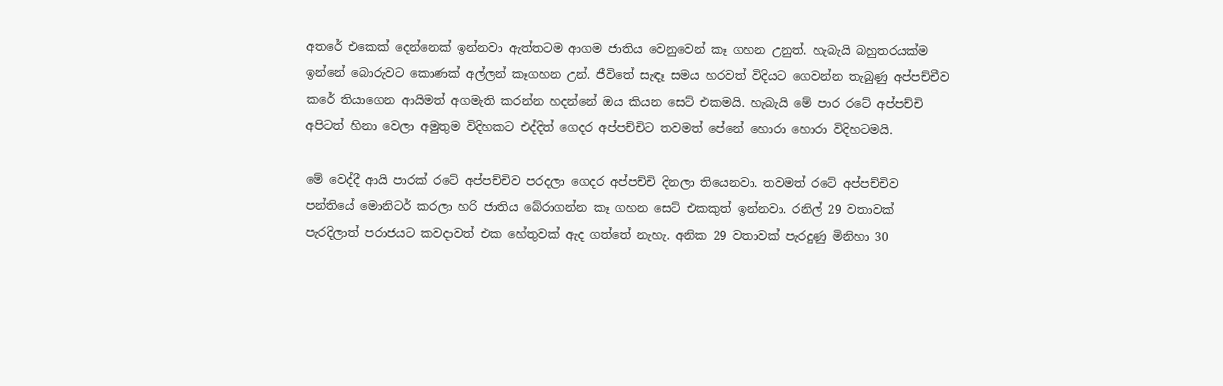අතරේ එකෙක් දෙන්නෙක් ඉන්නවා ඇත්තටම ආගම ජාතිය වෙනුවෙන් කෑ ගහන උනුත්. හැබැයි බහුතරයක්ම ඉන්නේ බොරුවට කොණක් අල්ලන් කෑගහන උන්. ජීවිතේ සැඳෑ සමය හරවත් විදියට ගෙවන්න තැබුණු අප්පච්චීව කරේ තියාගෙන ආයිමත් අගමැති කරන්න හදන්නේ ඔය කියන සෙට් එකමයි. හැබැයි මේ පාර රටේ අප්පච්චි අපිටත් හිනා වෙලා අමුතුම විදිහකට එද්දිත් ගෙදර අප්පච්චිට තවමත් පේනේ හොරා හොරා විදිහටමයි.

මේ වෙද්දී ආයි පාරක් රටේ අප්පච්චිව පරදලා ගෙදර අප්පච්චි දිනලා තියෙනවා. තවමත් රටේ අප්පච්චිව පන්තියේ මොනිටර් කරලා හරි ජාතිය බේරාගන්න කෑ ගහන සෙට් එකකුත් ඉන්නවා. රනිල් 29 වතාවක් පැරදිලාත් පරාජයට කවදාවත් එක හේතුවක් ඇද ගත්තේ නැහැ. අනික 29 වතාවක් පැරදුණු මිනිහා 30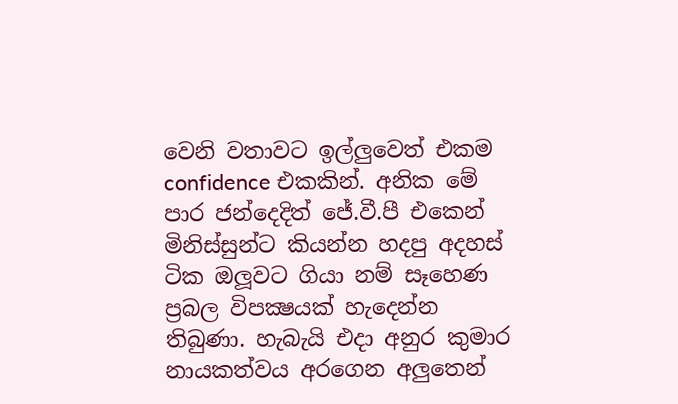වෙනි වතාවට ඉල්ලුවෙත් එකම confidence එකකින්. අනික මේ පාර ජන්දෙදිත් ජේ.වී.පී එකෙන් මිනිස්සුන්ට කියන්න හදපු අදහස් ටික ඔලූවට ගියා නම් සෑහෙණ ප්‍රබල විපක්‍ෂයක් හැදෙන්න තිබුණා. හැබැයි එදා අනුර කුමාර නායකත්වය අරගෙන අලුතෙන්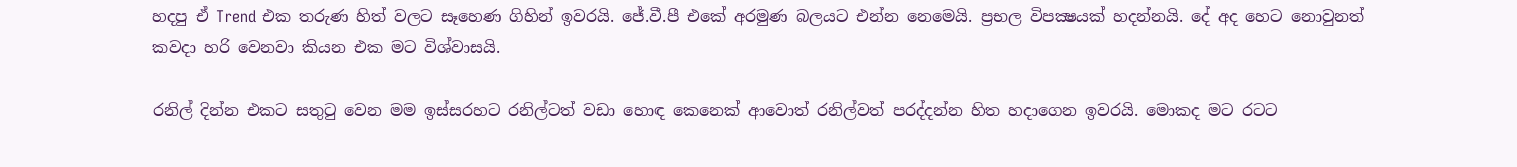හදපු ඒ Trend එක තරුණ හිත් වලට සෑහෙණ ගිහින් ඉවරයි. ජේ.වී.පී එකේ අරමුණ බලයට එන්න නෙමෙයි. ප්‍රභල විපක්‍ෂයක් හදන්නයි. දේ අද හෙට නොවුනත් කවදා හරි වෙනවා කියන එක මට විශ්වාසයි.

රනිල් දින්න එකට සතුටු වෙන මම ඉස්සරහට රනිල්ටත් වඩා හොඳ කෙනෙක් ආවොත් රනිල්වත් පරද්දන්න හිත හදාගෙන ඉවරයි. මොකද මට රටට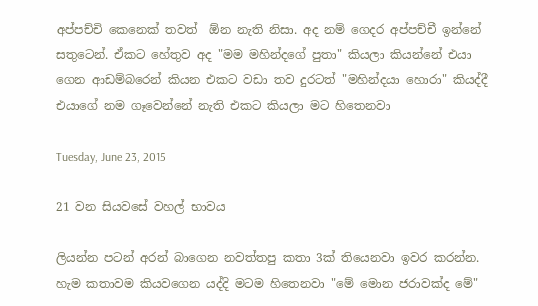අප්පච්චි කෙනෙක් තවත්  ඕන නැති නිසා. අද නම් ගෙදර අප්පච්චී ඉන්නේ සතුටෙන්. ඒකට හේතුව අද "මම මහින්දගේ පුතා" කියලා කියන්නේ එයා ගෙන ආඩම්බරෙන් කියන එකට වඩා තව දුරටත් "මහින්දයා හොරා" කියද්දී එයාගේ නම ගෑවෙන්නේ නැති එකට කියලා මට හිතෙනවා

Tuesday, June 23, 2015

21 වන සියවසේ වහල් භාවය

ලියන්න පටන් අරන් බාගෙන නවත්තපු කතා 3ක් තියෙනවා ඉවර කරන්න. හැම කතාවම කියවගෙන යද්දි මටම හිතෙනවා "මේ මොන ජරාවක්ද මේ"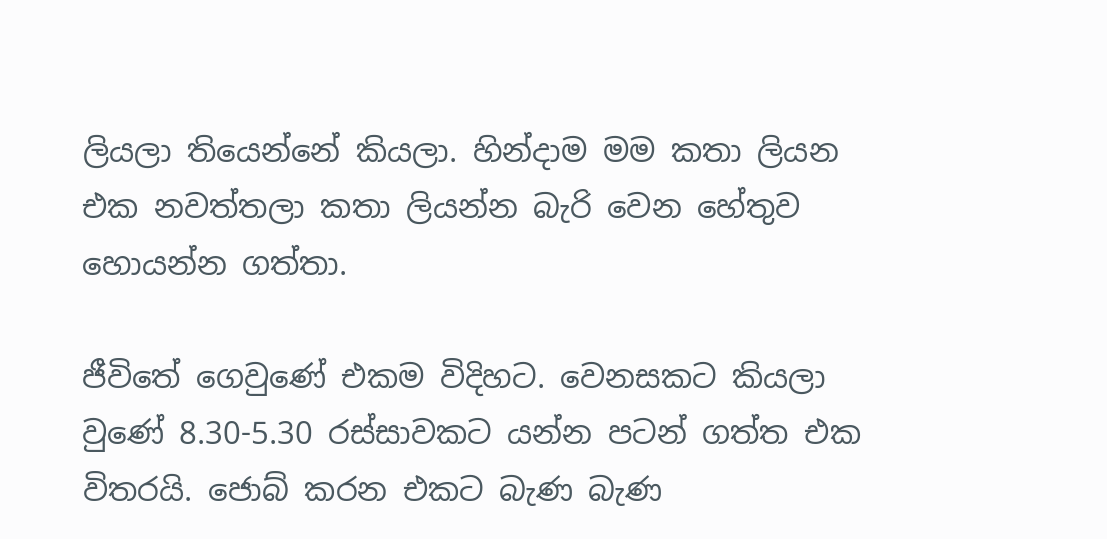ලියලා තියෙන්නේ කියලා. හින්දාම මම කතා ලියන එක නවත්තලා කතා ලියන්න බැරි වෙන හේතුව හොයන්න ගත්තා.

ජීවිතේ ගෙවුණේ එකම විදිහට. වෙනසකට කියලා වුණේ 8.30-5.30 රස්සාවකට යන්න පටන් ගත්ත එක විතරයි. ජොබ් කරන එකට බැණ බැණ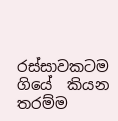රස්සාවකටම ගියේ  කියන තරම්ම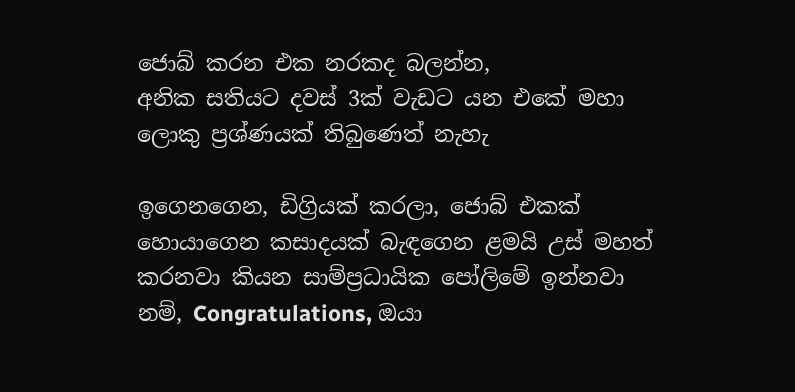ජොබ් කරන එක නරකද බලන්න,
අනික සතියට දවස් 3ක් වැඩට යන එකේ මහා ලොකු ප්‍රශ්ණයක් තිබුණෙත් නැහැ

ඉගෙනගෙන, ඩිග්‍රියක් කරලා, ජොබ් එකක් හොයාගෙන කසාදයක් බැඳගෙන ළමයි උස් මහත් කරනවා කියන සාම්ප්‍රධායික පෝලිමේ ඉන්නවා නම්, Congratulations, ඔයා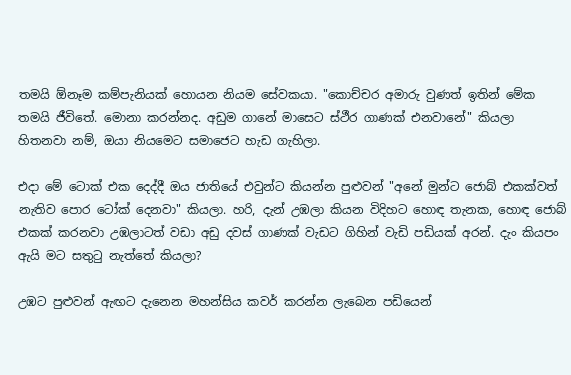තමයි ඕනෑම කම්පැනියක් හොයන නියම සේවකයා. "කොච්චර අමාරු වුණත් ඉතින් මේක තමයි ජීවිතේ. මොනා කරන්නද. අඩුම ගානේ මාසෙට ස්ථීර ගාණක් එනවානේ" කියලා හිතනවා නම්, ඔයා නියමෙට සමාජෙට හැඩ ගැහිලා.

එදා මේ ටොක් එක දෙද්දී ඔය ජාතියේ එවුන්ට කියන්න පුළුවන් "අනේ මුන්ට ජොබ් එකක්වත් නැතිව පොර ටෝක් දෙනවා" කියලා. හරි, දැන් උඹලා කියන විදිහට හොඳ තැනක, හොඳ ජොබ් එකක් කරනවා උඹලාටත් වඩා අඩු දවස් ගාණක් වැඩට ගිහින් වැඩි පඩියක් අරන්. දැං කියපං ඇයි මට සතුටු නැත්තේ කියලා?

උඹට පුළුවන් ඇඟට දැනෙන මහන්සිය කවර් කරන්න ලැබෙන පඩියෙන්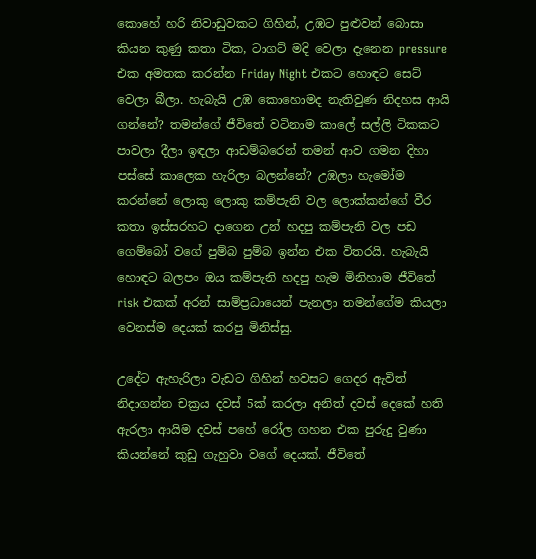කොහේ හරි නිවාඩුවකට ගිහින්, උඹට පුළුවන් බොසා කියන කුණු කතා ටික, ටාගට් මදි වෙලා දැනෙන pressure  එක අමතක කරන්න Friday Night එකට හොඳට සෙට් වෙලා බීලා. හැබැයි උඹ කොහොමද නැතිවුණ නිදහස ආයි ගන්නේ? තමන්ගේ ජීවිතේ වටිනාම කාලේ සල්ලි ටිකකට පාවලා දීලා ඉඳලා ආඩම්බරෙන් තමන් ආව ගමන දිහා පස්සේ කාලෙක හැරිලා බලන්නේ? උඹලා හැමෝම කරන්නේ ලොකු ලොකු කම්පැනි වල ලොක්කන්ගේ වීර කතා ඉස්සරහට දාගෙන උන් හදපු කම්පැනි වල පඩ ගෙම්බෝ වගේ පුම්බ පුම්බ ඉන්න එක විතරයි. හැබැයි හොඳට බලපං ඔය කම්පැනි හදපු හැම මිනිහාම ජීවිතේ risk එකක් අරන් සාම්ප්‍රධායෙන් පැනලා තමන්ගේම කියලා වෙනස්ම දෙයක් කරපු මිනිස්සු.

උදේට ඇහැරිලා වැඩට ගිහින් හවසට ගෙදර ඇවිත් නිදාගන්න චක්‍රය දවස් 5ක් කරලා අනිත් දවස් දෙකේ හති ඇරලා ආයිම දවස් පහේ රෝල ගහන එක පුරුදු වුණා කියන්නේ කුඩු ගැහුවා වගේ දෙයක්. ජීවිතේ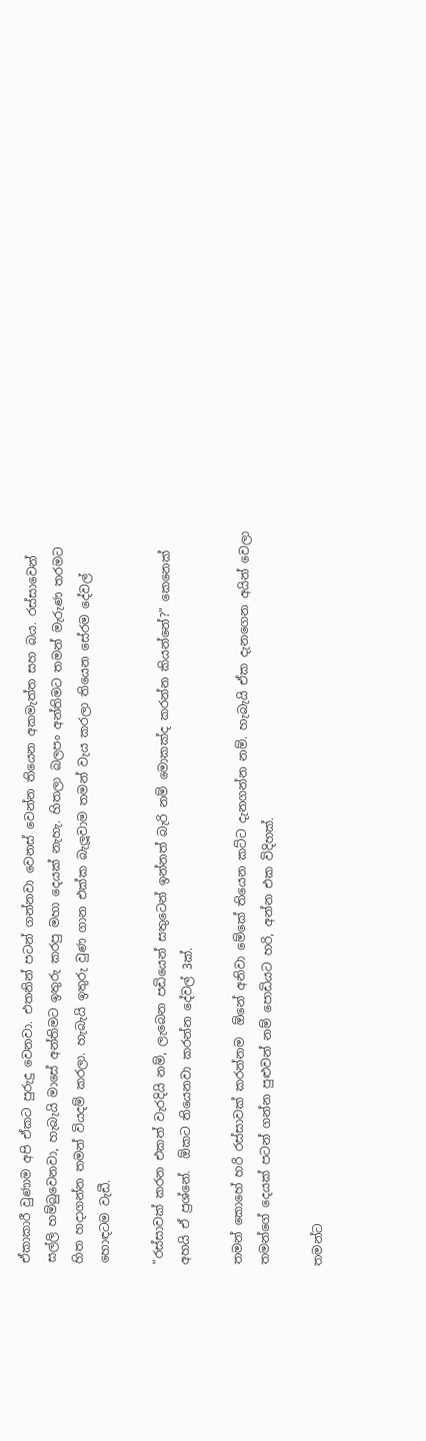ඒකාකාරී වුණාම අපි ඒකට පුරුදු වෙනවා. එතනින් පටන් ගන්නවා වෙනස් වෙන්න තියෙන අකමැත්ත සහ බය. රස්සාවෙන් සල්ලි හම්බුවෙනවා, හැබැයි මාසේ අන්තිමට ඉතුරු කරපු මහා දෙයක් නැහැ. හිතලා බලපං අන්තිමට තමන් මැරුණ තරමට හිත හදාගන්න තමන් වියදම් කරලා. හැබැයි ඉතුරු වුණ ගාන එක්ක බැලූවාම තමන් වැය කරලා තියෙන සේරම දේවල් හොඳටම වැඩී.

"රස්සාවක් කරන එකත් වැරදියි නම්, ලැබෙන පඩියෙන් සතුටෙන් ඉන්නත් බැරි නම් මොකක්ද කරන්න කියන්නේ?" කෙනෙක් අහයි ඒ ප්‍රශ්නේ.  ඕකට තියෙනවා කරන්න දේවල් 3ක්.

තමන් කොහේ හරි රස්සාවක් කරන්නම  ඕනේ අනිවා මේකේ තියෙන කට්ට දැනගන්න නම්. හැබැයි ඒක දැනගෙන අයින් වෙලා තමන්ගේ දෙයක් පටන් ගන්න පුළුවන් නම් පොඩියට හරි, අන්න එක විදිහක්.

තමන්ට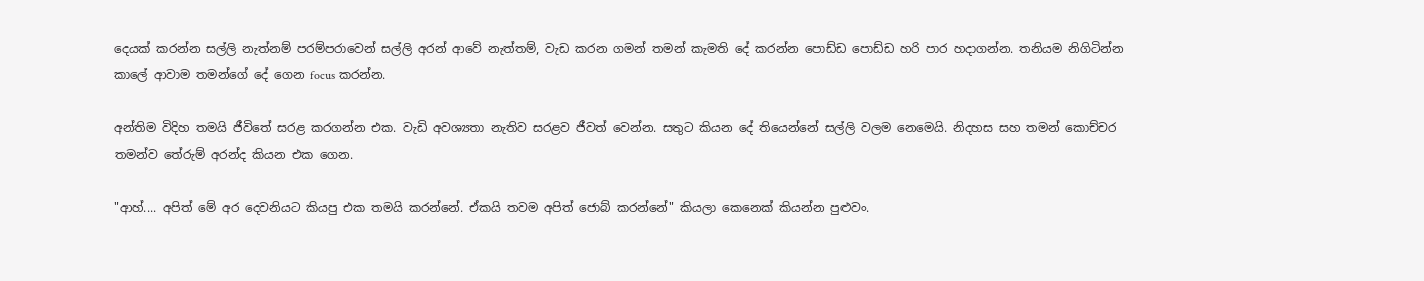දෙයක් කරන්න සල්ලි නැත්නම් පරම්පරාවෙන් සල්ලි අරන් ආවේ නැත්තම්, වැඩ කරන ගමන් තමන් කැමති දේ කරන්න පොඩ්ඩ පොඩ්ඩ හරි පාර හදාගන්න. තනියම නිගිටින්න කාලේ ආවාම තමන්ගේ දේ ගෙන focus කරන්න.

අන්තිම විදිහ තමයි ජීවිතේ සරළ කරගන්න එක. වැඩි අවශ්‍යතා නැතිව සරළව ජීවත් වෙන්න. සතුට කියන දේ තියෙන්නේ සල්ලි වලම නෙමෙයි. නිදහස සහ තමන් කොච්චර තමන්ව තේරුම් අරන්ද කියන එක ගෙන.

"ආහ්.... අපිත් මේ අර දෙවනියට කියපු එක තමයි කරන්නේ. ඒකයි තවම අපිත් ජොබ් කරන්නේ" කියලා කෙනෙක් කියන්න පුළුවං.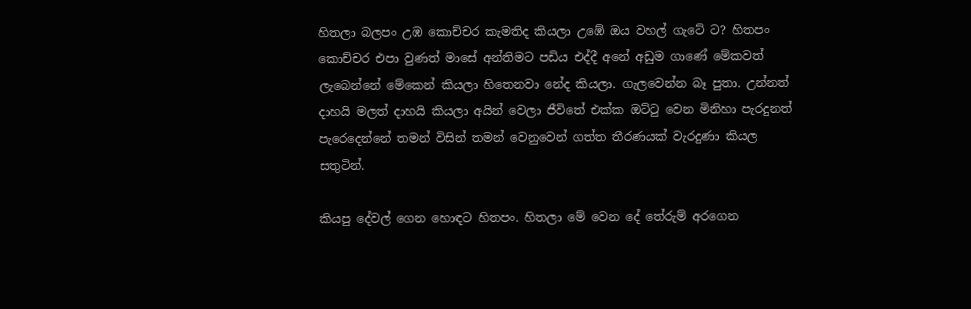හිතලා බලපං උඹ කොච්චර කැමතිද කියලා උඹේ ඔය වහල් ගැටේ ට? හිතපං කොච්චර එපා වුණත් මාසේ අන්තිමට පඩිය එද්දී අනේ අඩුම ගාණේ මේකවත් ලැබෙන්නේ මේකෙන් කියලා හිතෙනවා නේද කියලා. ගැලවෙන්න බෑ පුතා. උන්නත් දාහයි මලත් දාහයි කියලා අයින් වෙලා ජීවිතේ එක්ක ඔට්ටු වෙන මිනිහා පැරදුනත් පැරෙදෙන්නේ තමන් විසින් තමන් වෙනුවෙන් ගත්ත තීරණයක් වැරදුණා කියල සතුටින්.

කියපු දේවල් ගෙන හොඳට හිතපං. හිතලා මේ වෙන දේ තේරුම් අරගෙන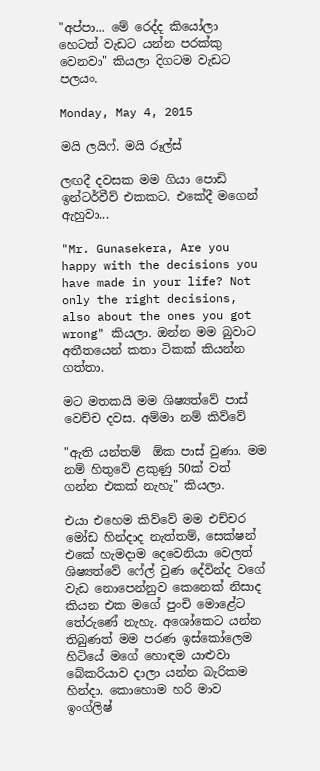"අප්පා... මේ රෙද්ද කියෝලා හෙටත් වැඩට යන්න පරක්කු වෙනවා" කියලා දිගටම වැඩට පලයං.

Monday, May 4, 2015

මයි ලයිෆ්. මයි රූල්ස්

ලඟදී දවසක මම ගියා පොඩි ඉන්ටර්වීව් එකකට. එකේදී මගෙන් ඇහුවා...

"Mr. Gunasekera, Are you happy with the decisions you have made in your life? Not only the right decisions, also about the ones you got wrong" කියලා. ඔන්න මම බුවාට අතීතයෙන් කතා ටිකක් කියන්න ගත්තා.

මට මතකයි මම ශිෂ්‍යත්වේ පාස් වෙච්ච දවස. අම්මා නම් කිව්වේ

"ඇති යන්තම්  ඕක පාස් වුණා. මම නම් හිතුවේ ළකුණු 50ක් වත් ගන්න එකක් නැහැ" කියලා.

එයා එහෙම කිව්වේ මම එච්චර මෝඩ හින්දාද නැත්තම්, සෙක්ෂන් එකේ හැමදාම දෙවෙනියා වෙලත් ශිෂ්‍යත්වේ ෆේල් වුණ දේවින්ද වගේ වැඩ නොපෙන්නුව කෙනෙක් නිසාද කියන එක මගේ පුංචි මොළේට තේරුණේ නැහැ. අශෝකෙට යන්න තිබුණත් මම පරණ ඉස්කෝලෙම හිටියේ මගේ හොඳම යාළුවා බේකරියාව දාලා යන්න බැරිකම හින්දා. කොහොම හරි මාව ඉංග්ලිෂ්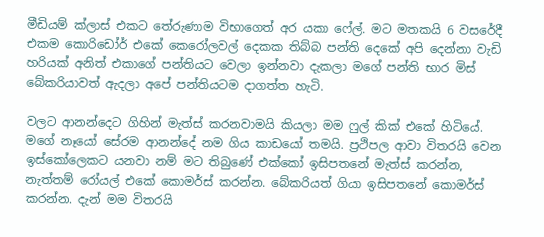මීඩියම් ක්ලාස් එකට තේරුණාම විභාගෙත් අර යකා ෆේල්. මට මතකයි 6 වසරේදී එකම කොරිඩෝර් එකේ කෙරෝලවල් දෙකක තිබ්බ පන්ති දෙකේ අපි දෙන්නා වැඩි හරියක් අනිත් එකාගේ පන්තියට වෙලා ඉන්නවා දැකලා මගේ පන්ති භාර මිස් බේකරියාවත් ඇදලා අපේ පන්තියටම දාගත්ත හැටි.

වලට ආනන්දෙට ගිහින් මැත්ස් කරනවාමයි කියලා මම ෆුල් කික් එකේ හිටියේ. මගේ නෑයෝ සේරම ආනන්දේ නම ගිය කාඩයෝ තමයි. ප්‍රථිපල ආවා විතරයි වෙන ඉස්කෝලෙකට යනවා නම් මට තිබුණේ එක්කෝ ඉසිපතනේ මැත්ස් කරන්න, නැත්තම් රෝයල් එකේ කොමර්ස් කරන්න. බේකරියත් ගියා ඉසිපතනේ කොමර්ස් කරන්න. දැන් මම විතරයි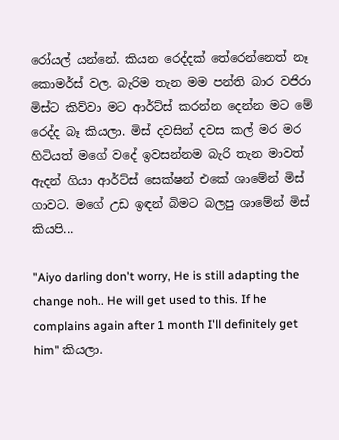රෝයල් යන්නේ. කියන රෙද්දක් තේරෙන්නෙත් නෑ කොමර්ස් වල. බැරිම තැන මම පන්ති බාර වජිරා මිස්ට කිව්වා මට ආර්ට්ස් කරන්න දෙන්න මට මේ රෙද්ද බෑ කියලා. මිස් දවසින් දවස කල් මර මර හිටියත් මගේ වදේ ඉවසන්නම බැරි තැන මාවත් ඇදන් ගියා ආර්ට්ස් සෙක්ෂන් එකේ ශාමේන් මිස් ගාවට. මගේ උඩ ඉඳන් බිමට බලපු ශාමේන් මිස් කියපි...

"Aiyo darling don't worry, He is still adapting the change noh.. He will get used to this. If he complains again after 1 month I'll definitely get him" කියලා.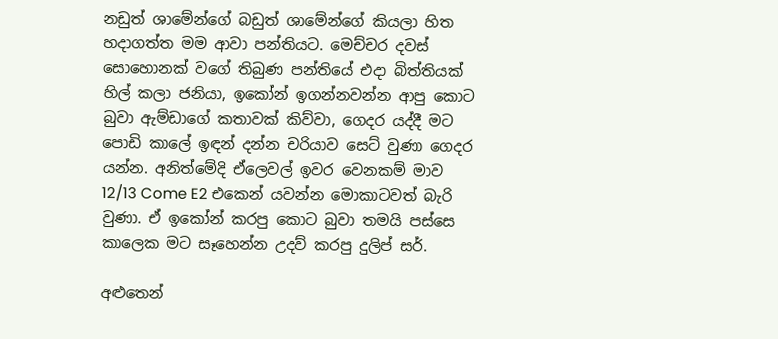නඩුත් ශාමේන්ගේ බඩුත් ශාමේන්ගේ කියලා හිත හදාගත්ත මම ආවා පන්තියට. මෙච්චර දවස් සොහොනක් වගේ තිබුණ පන්තියේ එදා බිත්තියක් හිල් කලා ජනියා, ඉකෝන් ඉගන්නවන්න ආපු කොට බුවා ඇම්ඩාගේ කතාවක් කිව්වා, ගෙදර යද්දී මට පොඩි කාලේ ඉඳන් දන්න චරියාව සෙට් වුණා ගෙදර යන්න. අනිත්මේදි ඒලෙවල් ඉවර වෙනකම් මාව 12/13 Come E2 එකෙන් යවන්න මොකාටවත් බැරි වුණා. ඒ ඉකෝන් කරපු කොට බුවා තමයි පස්සෙ කාලෙක මට සෑහෙන්න උදව් කරපු දුලිප් සර්.

අළුතෙන්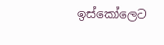ඉස්කෝලෙට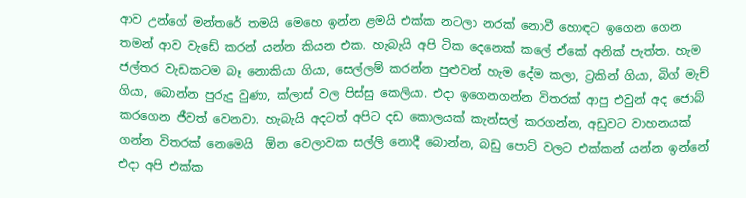ආව උන්ගේ මන්තරේ තමයි මෙහෙ ඉන්න ළමයි එක්ක නටලා නරක් නොවී හොඳට ඉගෙන ගෙන තමන් ආව වැඩේ කරන් යන්න කියන එක. හැබැයි අපි ටික දෙනෙක් කලේ ඒකේ අනික් පැත්ත. හැම ජල්තර වැඩකටම බෑ නොකියා ගියා, සෙල්ලම් කරන්න පුළුවන් හැම දේම කලා, ට්‍රකින් ගියා, බිග් මැච් ගියා, බොන්න පුරුදු වුණා, ක්ලාස් වල පිස්සු කෙලියා. එදා ඉගෙනගන්න විතරක් ආපු එවුන් අද ජොබ් කරගෙන ජීවත් වෙනවා. හැබැයි අදටත් අපිට දඩ කොලයක් කැන්සල් කරගන්න, අඩුවට වාහනයක් ගන්න විතරක් නෙමෙයි  ඕන වෙලාවක සල්ලි නොදී බොන්න, බඩු පොට් වලට එක්කන් යන්න ඉන්නේ එදා අපි එක්ක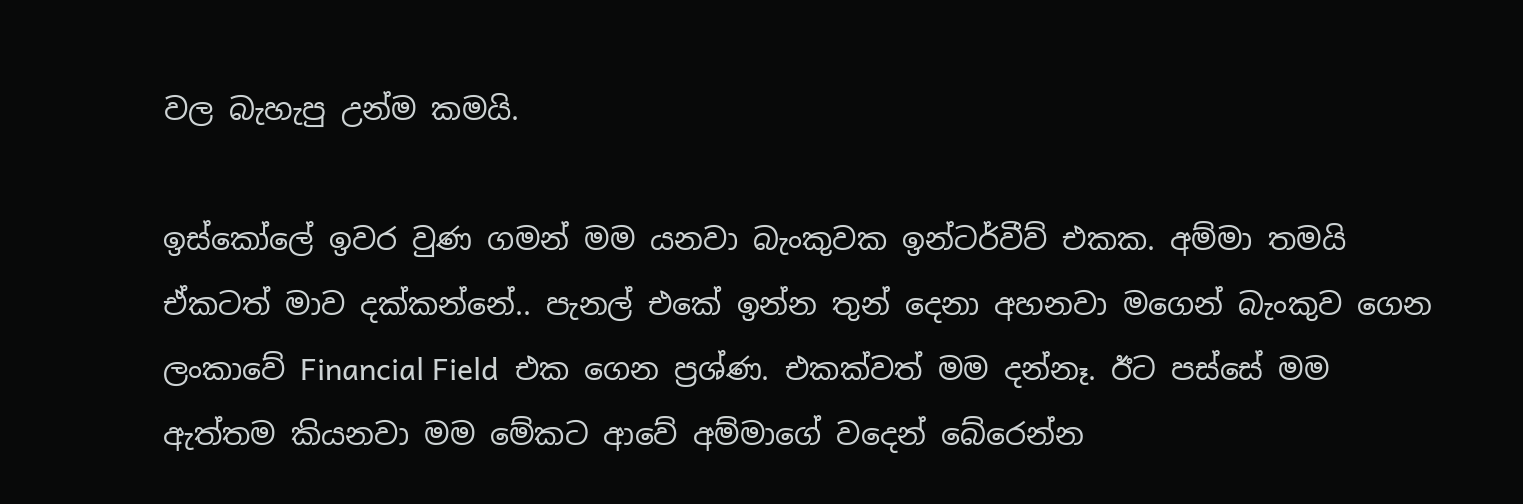වල බැහැපු උන්ම කමයි.

ඉස්කෝලේ ඉවර වුණ ගමන් මම යනවා බැංකුවක ඉන්ටර්වීව් එකක. අම්මා තමයි ඒකටත් මාව දක්කන්නේ.. පැනල් එකේ ඉන්න තුන් දෙනා අහනවා මගෙන් බැංකුව ගෙන ලංකාවේ Financial Field  එක ගෙන ප්‍රශ්ණ. එකක්වත් මම දන්නෑ. ඊට පස්සේ මම ඇත්තම කියනවා මම මේකට ආවේ අම්මාගේ වදෙන් බේරෙන්න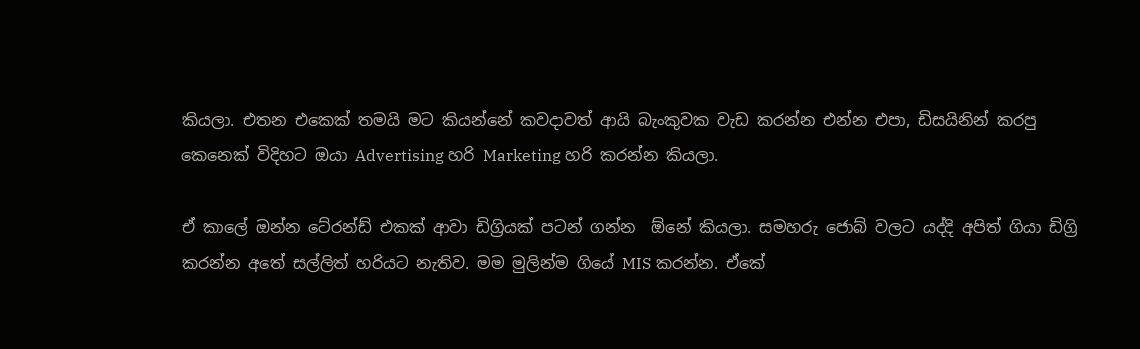කියලා. එතන එකෙක් තමයි මට කියන්නේ කවදාවත් ආයි බැංකුවක වැඩ කරන්න එන්න එපා, ඩිසයිනින් කරපු කෙනෙක් විදිහට ඔයා Advertising හරි Marketing හරි කරන්න කියලා.

ඒ කාලේ ඔන්න ටේ‍රන්ඩ් එකක් ආවා ඩිග්‍රියක් පටන් ගන්න  ඕනේ කියලා. සමහරු ජොබ් වලට යද්දි අපිත් ගියා ඩිග්‍රි කරන්න අතේ සල්ලිත් හරියට නැතිව. මම මුලින්ම ගියේ MIS කරන්න. ඒකේ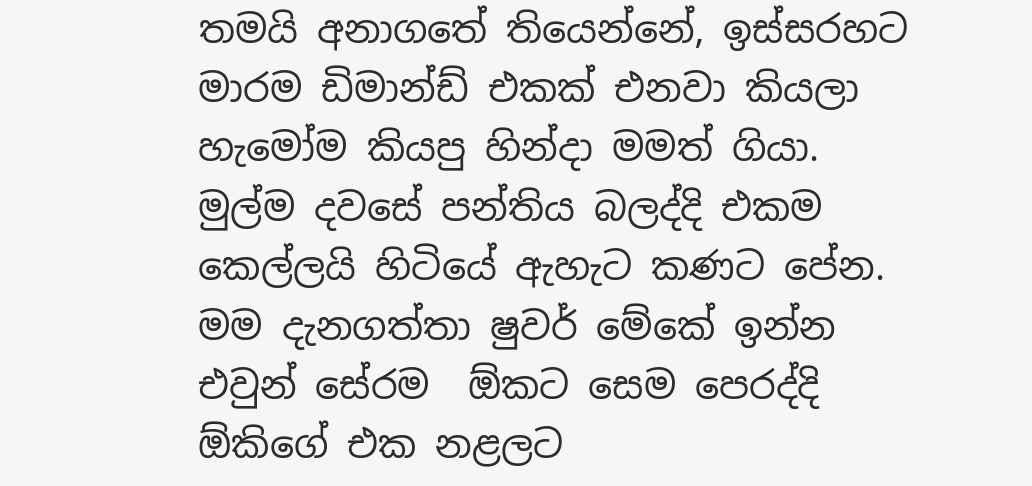තමයි අනාගතේ තියෙන්නේ, ඉස්සරහට මාරම ඩිමාන්ඩ් එකක් එනවා කියලා හැමෝම කියපු හින්දා මමත් ගියා. මුල්ම දවසේ පන්තිය බලද්දි එකම කෙල්ලයි හිටියේ ඇහැට කණට පේන. මම දැනගත්තා ෂුවර් මේකේ ඉන්න එවුන් සේරම  ඕකට සෙම පෙරද්දි  ඕකිගේ එක නළලට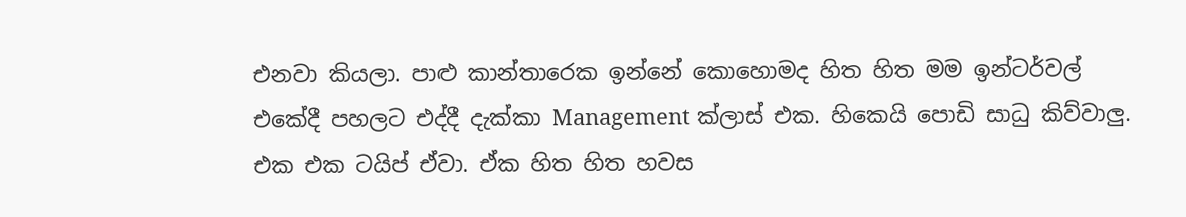එනවා කියලා. පාළු කාන්තාරෙක ඉන්නේ කොහොමද හිත හිත මම ඉන්ටර්වල් එකේදී පහලට එද්දී දැක්කා Management ක්ලාස් එක. හිකෙයි පොඩි සාධු කිව්වාලු. එක එක ටයිප් ඒවා. ඒක හිත හිත හවස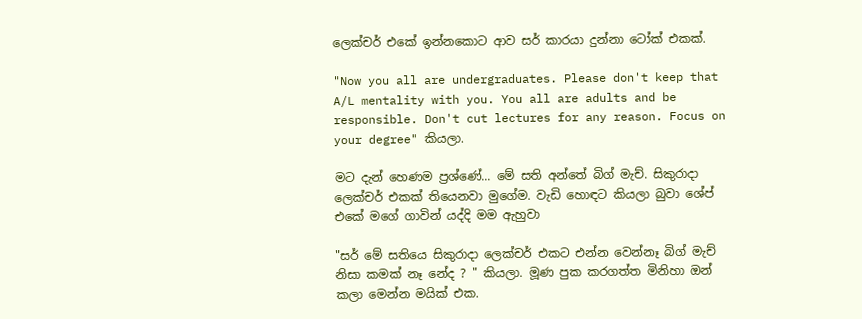ලෙක්චර් එකේ ඉන්නකොට ආව සර් කාරයා දුන්නා ටෝක් එකක්.

"Now you all are undergraduates. Please don't keep that A/L mentality with you. You all are adults and be responsible. Don't cut lectures for any reason. Focus on your degree" කියලා.

මට දැන් හෙණම ප්‍රශ්ණේ... මේ සති අන්තේ බිග් මැච්. සිකුරාදා ලෙක්චර් එකක් තියෙනවා මුගේම. වැඩි හොඳට කියලා බුවා ශේප් එකේ මගේ ගාවින් යද්දි මම ඇහුවා

"සර් මේ සතියෙ සිකුරාදා ලෙක්චර් එකට එන්න වෙන්නෑ බිග් මැච් නිසා කමක් නෑ නේද ? " කියලා. මූණ පුක කරගත්ත මිනිහා ඔන් කලා මෙන්න මයික් එක.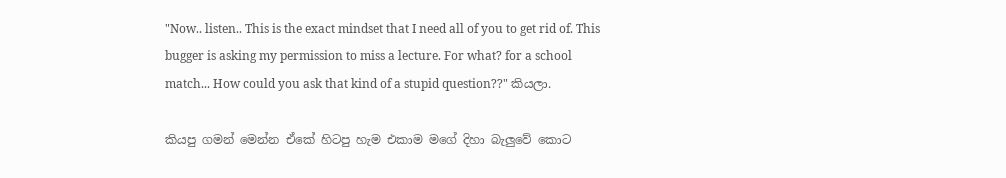"Now.. listen.. This is the exact mindset that I need all of you to get rid of. This bugger is asking my permission to miss a lecture. For what? for a school match... How could you ask that kind of a stupid question??" කියලා.

කියපු ගමන් මෙන්න ඒකේ හිටපු හැම එකාම මගේ දිහා බැලුවේ කොට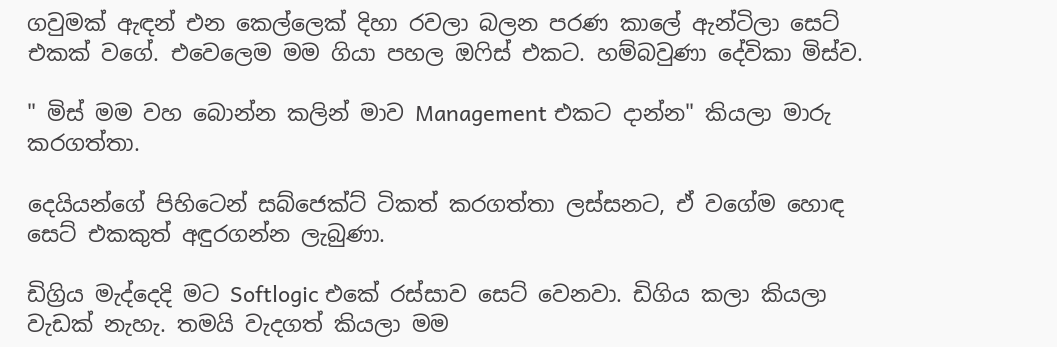ගවුමක් ඇඳන් එන කෙල්ලෙක් දිහා රවලා බලන පරණ කාලේ ඇන්ටිලා සෙට් එකක් වගේ. එවෙලෙම මම ගියා පහල ඔෆිස් එකට. හම්බවුණා දේවිකා මිස්ව.

" මිස් මම වහ බොන්න කලින් මාව Management එකට දාන්න" කියලා මාරු කරගත්තා.

දෙයියන්ගේ පිහිටෙන් සබ්ජෙක්ට් ටිකත් කරගත්තා ලස්සනට, ඒ වගේම හොඳ සෙට් එකකුත් අඳුරගන්න ලැබුණා.

ඩිග්‍රිය මැද්දෙදි මට Softlogic එකේ රස්සාව සෙට් වෙනවා. ඩිගිය කලා කියලා වැඩක් නැහැ. තමයි වැදගත් කියලා මම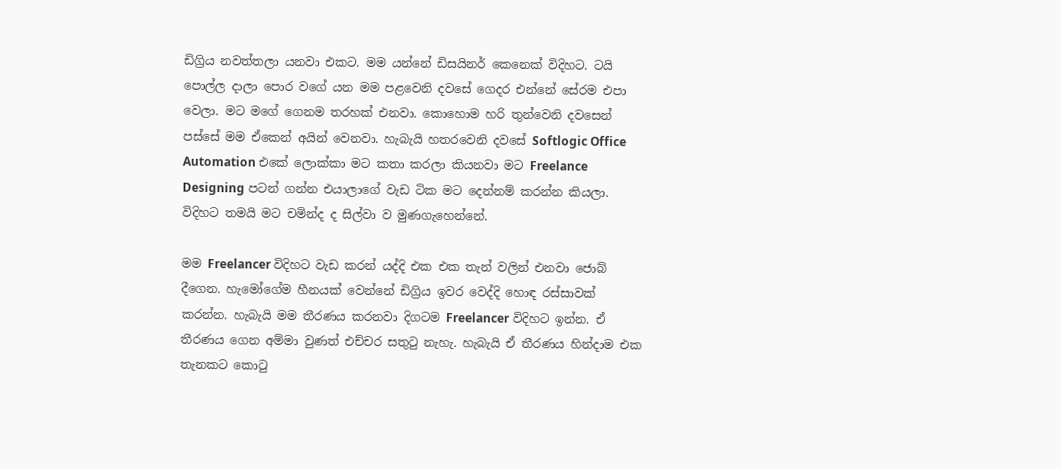ඩිග්‍රිය නවත්තලා යනවා එකට. මම යන්නේ ඩිසයිනර් කෙනෙක් විදිහට. ටයි පොල්ල දාලා පොර වගේ යන මම පළවෙනි දවසේ ගෙදර එන්නේ සේරම එපා වෙලා. මට මගේ ගෙනම තරහක් එනවා. කොහොම හරි තුන්වෙනි දවසෙන් පස්සේ මම ඒකෙන් අයින් වෙනවා. හැබැයි හතරවෙනි දවසේ Softlogic Office Automation එකේ ලොක්කා මට කතා කරලා කියනවා මට Freelance Designing පටන් ගන්න එයාලාගේ වැඩ ටික මට දෙන්නම් කරන්න කියලා. විදිහට තමයි මට චමින්ද ද සිල්වා ව මුණගැහෙන්නේ.

මම Freelancer විදිහට වැඩ කරන් යද්දි එක එක තැන් වලින් එනවා ජොබ් දීගෙන. හැමෝගේම හීනයක් වෙන්නේ ඩිග්‍රිය ඉවර වෙද්දි හොඳ රස්සාවක් කරන්න. හැබැයි මම තීරණය කරනවා දිගටම Freelancer විදිහට ඉන්න. ඒ තීරණය ගෙන අම්මා වුණත් එච්චර සතුටු නැහැ. හැබැයි ඒ තීරණය හින්දාම එක තැනකට කොටු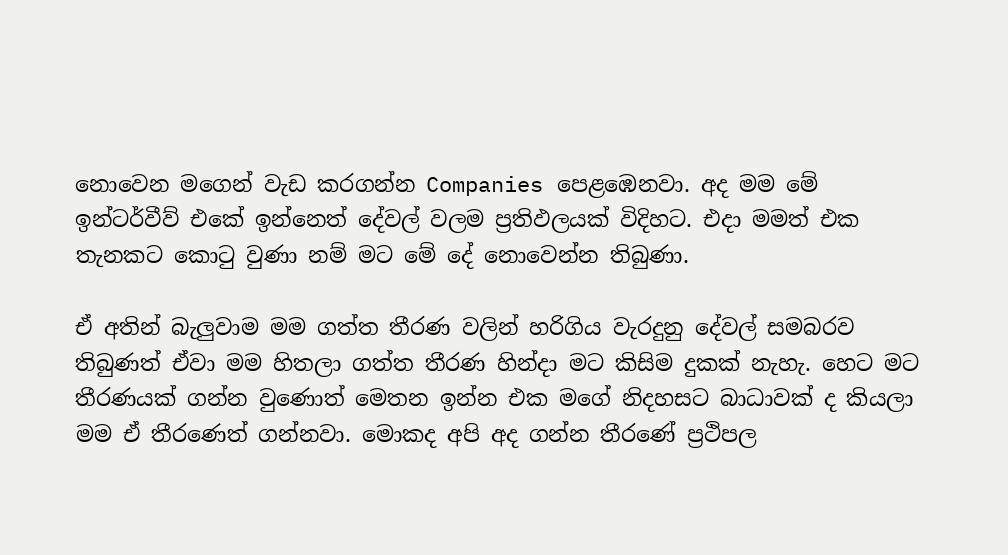නොවෙන මගෙන් වැඩ කරගන්න Companies පෙළඹෙනවා. අද මම මේ ඉන්ටර්වීව් එකේ ඉන්නෙත් දේවල් වලම ප්‍රතිඵලයක් විදිහට. එදා මමත් එක තැනකට කොටු වුණා නම් මට මේ දේ නොවෙන්න තිබුණා.

ඒ අතින් බැලුවාම මම ගත්ත තීරණ වලින් හරිගිය වැරදුනු දේවල් සමබරව තිබුණත් ඒවා මම හිතලා ගත්ත තීරණ හින්දා මට කිසිම දුකක් නැහැ. හෙට මට තීරණයක් ගන්න වුණොත් මෙතන ඉන්න එක මගේ නිදහසට බාධාවක් ද කියලා මම ඒ තීරණෙත් ගන්නවා. මොකද අපි අද ගන්න තීරණේ ප්‍රථිපල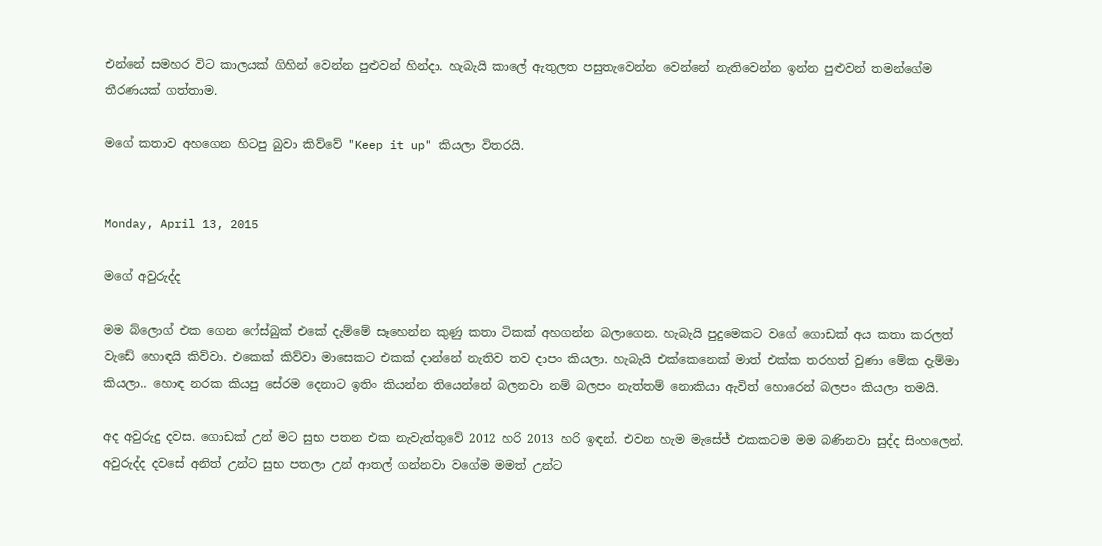එන්නේ සමහර විට කාලයක් ගිහින් වෙන්න පුළුවන් හින්දා. හැබැයි කාලේ ඇතුලත පසුතැවෙන්න වෙන්නේ නැතිවෙන්න ඉන්න පුළුවන් තමන්ගේම තීරණයක් ගත්තාම.

මගේ කතාව අහගෙන හිටපු බුවා කිව්වේ "Keep it up" කියලා විතරයි.


Monday, April 13, 2015

මගේ අවුරුද්ද

මම බ්ලොග් එක ගෙන ෆේස්බුක් එකේ දැම්මේ සෑහෙන්න කුණු කතා ටිකක් අහගන්න බලාගෙන. හැබැයි පුදුමෙකට වගේ ගොඩක් අය කතා කරලත් වැඩේ හොඳයි කිව්වා. එකෙක් කිව්වා මාසෙකට එකක් දාන්නේ නැතිව තව දාපං කියලා. හැබැයි එක්කෙනෙක් මාත් එක්ක තරහත් වුණා මේක දැම්මා කියලා.. හොඳ නරක කියපු සේරම දෙනාට ඉතිං කියන්න තියෙන්නේ බලනවා නම් බලපං නැත්තම් නොකියා ඇවිත් හොරෙන් බලපං කියලා තමයි.

අද අවුරුදු දවස. ගොඩක් උන් මට සුභ පතන එක නැවැත්තුවේ 2012 හරි 2013 හරි ඉඳන්. එවන හැම මැසේජ් එකකටම මම බණිනවා සුද්ද සිංහලෙන්. අවුරුද්ද දවසේ අනිත් උන්ට සුභ පතලා උන් ආතල් ගන්නවා වගේම මමත් උන්ට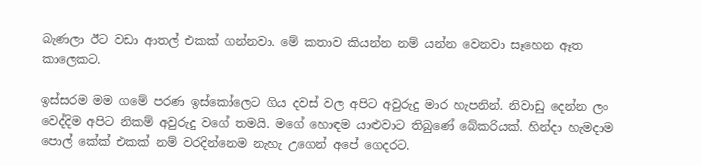බැණලා ඊට වඩා ආතල් එකක් ගන්නවා. මේ කතාව කියන්න නම් යන්න වෙනවා සෑහෙන ඈත කාලෙකට.

ඉස්සරම මම ගමේ පරණ ඉස්කෝලෙට ගිය දවස් වල අපිට අවුරුදු මාර හැපනින්. නිවාඩු දෙන්න ලං වෙද්දිම අපිට නිකම් අවුරුදු වගේ තමයි. මගේ හොඳම යාළුවාට තිබුණේ බේකරියක්. හින්දා හැමදාම පොල් කේක් එකක් නම් වරදින්නෙම නැහැ උගෙන් අපේ ගෙදරට.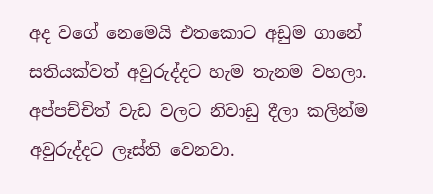අද වගේ නෙමෙයි එතකොට අඩුම ගානේ සතියක්වත් අවුරුද්දට හැම තැනම වහලා. අප්පච්චිත් වැඩ වලට නිවාඩු දීලා කලින්ම අවුරුද්දට ලෑස්ති වෙනවා.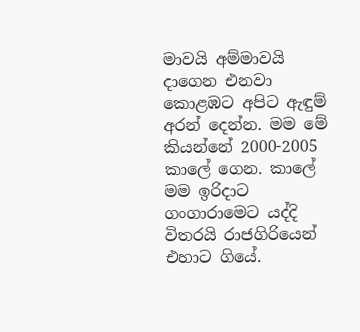මාවයි අම්මාවයි දාගෙන එනවා කොළඹට අපිට ඇඳුම් අරන් දෙන්න. මම මේ කියන්නේ 2000-2005 කාලේ ගෙන. කාලේ මම ඉරිදාට ගංගාරාමෙට යද්දි විතරයි රාජගිරියෙන් එහාට ගියේ.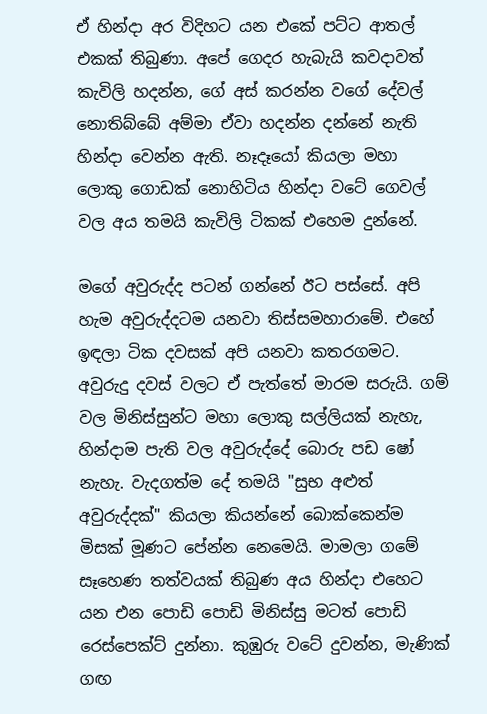ඒ හින්දා අර විදිහට යන එකේ පට්ට ආතල් එකක් තිබුණා. අපේ ගෙදර හැබැයි කවදාවත් කැවිලි හදන්න, ගේ අස් කරන්න වගේ දේවල් නොතිබ්බේ අම්මා ඒවා හදන්න දන්නේ නැති හින්දා වෙන්න ඇති. නෑදෑයෝ කියලා මහා ලොකු ගොඩක් නොහිටිය හින්දා වටේ ගෙවල් වල අය තමයි කැවිලි ටිකක් එහෙම දුන්නේ.

මගේ අවුරුද්ද පටන් ගන්නේ ඊට පස්සේ. අපි හැම අවුරුද්දටම යනවා තිස්සමහාරාමේ. එහේ ඉඳලා ටික දවසක් අපි යනවා කතරගමට. අවුරුදු දවස් වලට ඒ පැත්තේ මාරම සරුයි. ගම් වල මිනිස්සුන්ට මහා ලොකු සල්ලියක් නැහැ, හින්දාම පැති වල අවුරුද්දේ බොරු පඩ ෂෝ නැහැ. වැදගත්ම දේ තමයි "සුභ අළුත් අවුරුද්දක්" කියලා කියන්නේ බොක්කෙන්ම මිසක් මූණට පේන්න නෙමෙයි. මාමලා ගමේ සෑහෙණ තත්වයක් තිබුණ අය හින්දා එහෙට යන එන පොඩි පොඩි මිනිස්සු මටත් පොඩි රෙස්පෙක්ට් දුන්නා. කුඹුරු වටේ දුවන්න, මැණික් ගඟ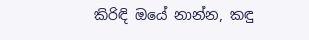කිරිඳි ඔයේ නාන්න, කඳු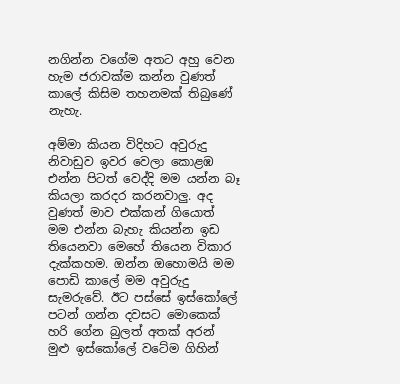නගින්න වගේම අතට අහු වෙන හැම ජරාවක්ම කන්න වුණත් කාලේ කිසිම තහනමක් තිබුණේ නැහැ.

අම්මා කියන විදිහට අවුරුදු නිවාඩුව ඉවර වෙලා කොළඹ එන්න පිටත් වෙද්දි මම යන්න බෑ කියලා කරදර කරනවාලු. අද වුණත් මාව එක්කන් ගියොත් මම එන්න බැහැ කියන්න ඉඩ තියෙනවා මෙහේ තියෙන විකාර දැක්කහම. ඔන්න ඔහොමයි මම පොඩි කාලේ මම අවුරුදු සැමරුවේ. ඊට පස්සේ ඉස්කෝලේ පටන් ගන්න දවසට මොකෙක් හරි ගේන බුලත් අතක් අරන් මුළු ඉස්කෝලේ වටේම ගිහින්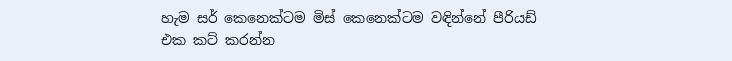හැම සර් කෙනෙක්ටම මිස් කෙනෙක්ටම වඳින්නේ පීරියඩ් එක කට් කරන්න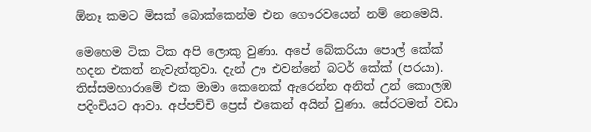ඕනෑ කමට මිසක් බොක්කෙන්ම එන ගෞරවයෙන් නම් නෙමෙයි.

මෙහෙම ටික ටික අපි ලොකු වුණා. අපේ බේකරියා පොල් කේක් හදන එකත් නැවැත්තුවා. දැන් ඌ එවන්නේ බටර් කේක් (පරයා).  තිස්සමහාරාමේ එක මාමා කෙනෙක් ඇරෙන්න අනිත් උන් කොලඹ පදිංචියට ආවා. අප්පච්චි ප්‍රෙස් එකෙන් අයින් වුණා. සේරටමත් වඩා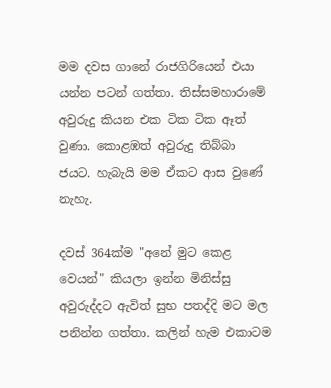මම දවස ගානේ රාජගිරියෙන් එයා යන්න පටන් ගත්තා. තිස්සමහාරාමේ අවුරුදු කියන එක ටික ටික ඈත් වුණා. කොළඹත් අවුරුදු තිබ්බා ජයට. හැබැයි මම ඒකට ආස වුණේ නැහැ.

දවස් 364ක්ම "අනේ මුට කෙළ වෙයන්" කියලා ඉන්න මිනිස්සු අවුරුද්දට ඇවිත් සුභ පතද්දි මට මල පනින්න ගත්තා. කලින් හැම එකාටම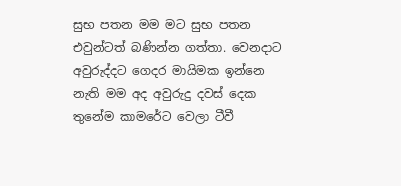සුභ පතන මම මට සුභ පතන එවුන්ටත් බණින්න ගත්තා. වෙනදාට අවුරුද්දට ගෙදර මායිමක ඉන්නෙ නැති මම අද අවුරුදු දවස් දෙක තුනේම කාමරේට වෙලා ටීවී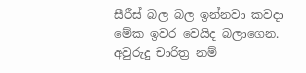සීරීස් බල බල ඉන්නවා කවදා මේක ඉවර වෙයිද බලාගෙන. අවුරුදු චාරිත්‍ර නම්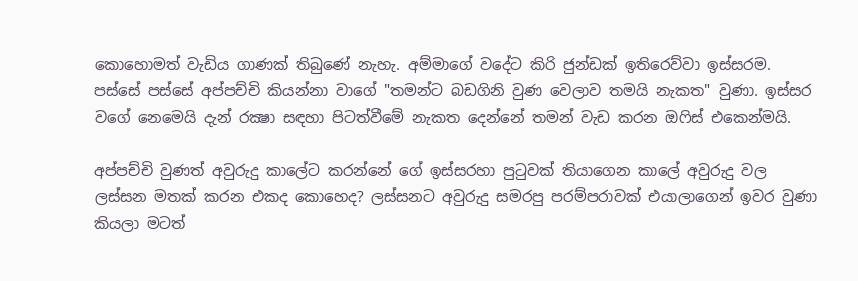කොහොමත් වැඩිය ගාණක් තිබුණේ නැහැ. අම්මාගේ වදේට කිරි ජුන්ඩක් ඉතිරෙව්වා ඉස්සරම. පස්සේ පස්සේ අප්පච්චි කියන්නා වාගේ "තමන්ට බඩගිනි වුණ වෙලාව තමයි නැකත" වුණා. ඉස්සර වගේ නෙමෙයි දැන් රක්‍ෂා සඳහා පිටත්වීමේ නැකත දෙන්නේ තමන් වැඩ කරන ඔෆිස් එකෙන්මයි.

අප්පච්චි වුණත් අවුරුදු කාලේට කරන්නේ ගේ ඉස්සරහා පුටුවක් තියාගෙන කාලේ අවුරුදු වල ලස්සන මතක් කරන එකද කොහෙද? ලස්සනට අවුරුදු සමරපු පරම්පරාවක් එයාලාගෙන් ඉවර වුණා කියලා මටත්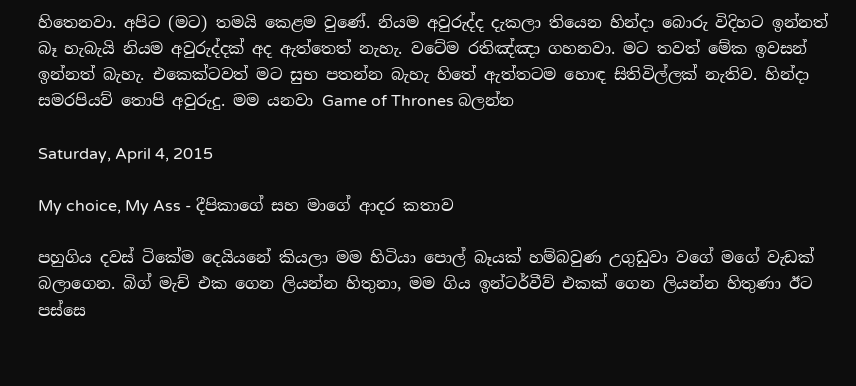හිතෙනවා. අපිට (මට) තමයි කෙළම වුණේ. නියම අවුරුද්ද දැකලා තියෙන හින්දා බොරු විදිහට ඉන්නත් බෑ හැබැයි නියම අවුරුද්දක් අද ඇත්තෙත් නැහැ. වටේම රතිඤ්ඤා ගහනවා. මට තවත් මේක ඉවසන් ඉන්නත් බැහැ. එකෙක්ටවත් මට සුභ පතන්න බැහැ හිතේ ඇත්තටම හොඳ සිතිවිල්ලක් නැතිව. හින්දා සමරපියව් තොපි අවුරුදු. මම යනවා Game of Thrones බලන්න

Saturday, April 4, 2015

My choice, My Ass - දීපිකාගේ සහ මාගේ ආදර කතාව

පහුගිය දවස් ටිකේම දෙයියනේ කියලා මම හිටියා පොල් බෑයක් හම්බවුණ උගුඩුවා වගේ මගේ වැඩක් බලාගෙන. බිග් මැච් එක ගෙන ලියන්න හිතුනා, මම ගිය ඉන්ටර්වීව් එකක් ගෙන ලියන්න හිතුණා ඊට පස්සෙ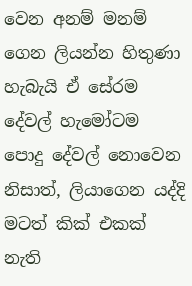වෙන අනම් මනම් ගෙන ලියන්න හිතුණා හැබැයි ඒ සේරම දේවල් හැමෝටම පොදු දේවල් නොවෙන නිසාත්, ලියාගෙන යද්දි මටත් කික් එකක් නැති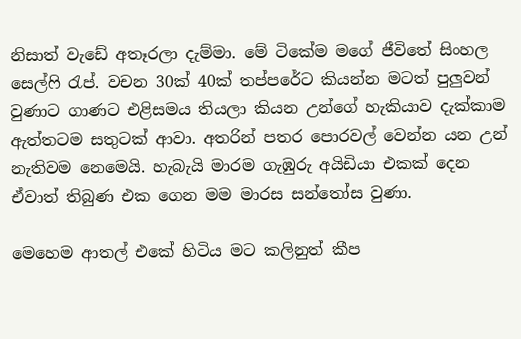නිසාත් වැඩේ අතෑරලා දැම්මා. මේ ටිකේම මගේ ජීවිතේ සිංහල සෙල්ෆි රැප්. වචන 30ක් 40ක් තප්පරේට කියන්න මටත් පුලුවන් වුණාට ගාණට එළිසමය තියලා කියන උන්ගේ හැකියාව දැක්කාම ඇත්තටම සතුටක් ආවා. අතරින් පතර පොරවල් වෙන්න යන උන් නැතිවම නෙමෙයි. හැබැයි මාරම ගැඹුරු අයිඩියා එකක් දෙන ඒවාත් තිබුණ එක ගෙන මම මාරස සන්තෝස වුණා.

මෙහෙම ආතල් එකේ හිටිය මට කලිනුත් කීප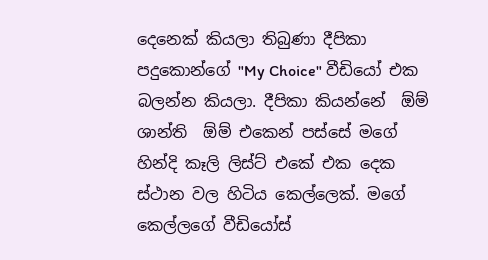දෙනෙක් කියලා තිබුණා දීපිකා පදුකොන්ගේ "My Choice" වීඩියෝ එක බලන්න කියලා. දීපිකා කියන්නේ  ඕම් ශාන්ති  ඕම් එකෙන් පස්සේ මගේ හින්දි කෑලි ලිස්ට් එකේ එක දෙක ස්ථාන වල හිටිය කෙල්ලෙක්. මගේ කෙල්ලගේ වීඩියෝස්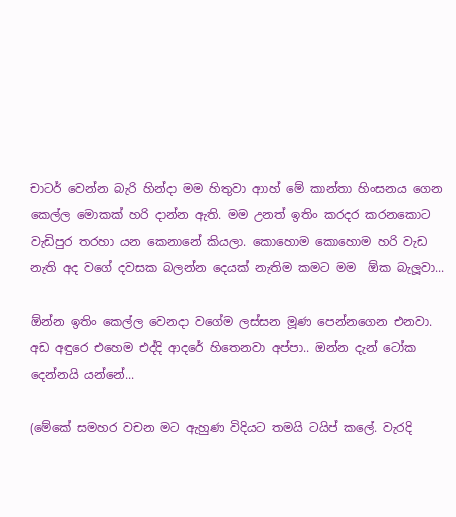චාටර් වෙන්න බැරි හින්දා මම හිතුවා ආාහ් මේ කාන්තා හිංසනය ගෙන කෙල්ල මොකක් හරි දාන්න ඇති. මම උනත් ඉතිං කරදර කරනකොට වැඩිපුර තරහා යන කෙනානේ කියලා. කොහොම කොහොම හරි වැඩ නැති අද වගේ දවසක බලන්න දෙයක් නැතිම කමට මම  ඕක බැලූවා...

ඕන්න ඉතිං කෙල්ල වෙනදා වගේම ලස්සන මූණ පෙන්නගෙන එනවා. අඩ අඳුරෙ එහෙම එද්දි ආදරේ හිතෙනවා අප්පා.. ඔන්න දැන් ටෝක දෙන්නයි යන්නේ...

(මේකේ සමහර වචන මට ඇහුණ විදියට තමයි ටයිප් කලේ. වැරදි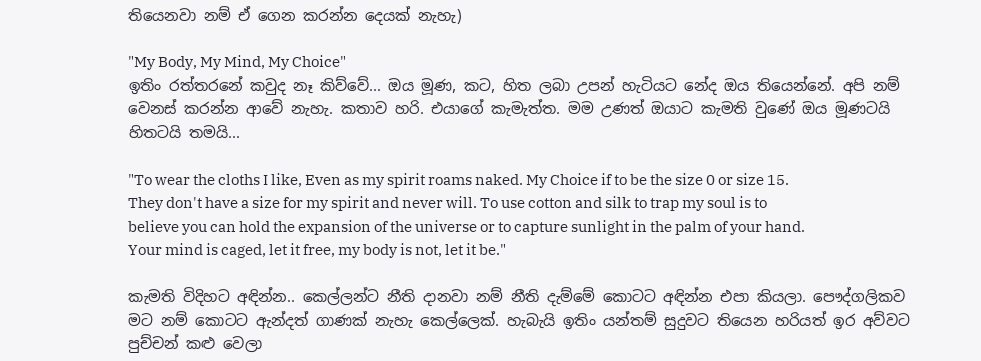තියෙනවා නම් ඒ ගෙන කරන්න දෙයක් නැහැ)

"My Body, My Mind, My Choice"
ඉතිං රත්තරනේ කවුද නෑ කිව්වේ... ඔය මූණ, කට, හිත ලබා උපන් හැටියට නේද ඔය තියෙන්නේ. අපි නම් වෙනස් කරන්න ආවේ නැහැ. කතාව හරි. එයාගේ කැමැත්ත. මම උණත් ඔයාට කැමති වුණේ ඔය මූණටයි හිතටයි තමයි...

"To wear the cloths I like, Even as my spirit roams naked. My Choice if to be the size 0 or size 15. They don't have a size for my spirit and never will. To use cotton and silk to trap my soul is to believe you can hold the expansion of the universe or to capture sunlight in the palm of your hand. Your mind is caged, let it free, my body is not, let it be."

කැමති විදිහට අඳින්න.. කෙල්ලන්ට නීති දානවා නම් නීති දැම්මේ කොටට අඳින්න එපා කියලා. පෞද්ගලිකව මට නම් කොටට ඇන්දත් ගාණක් නැහැ කෙල්ලෙක්. හැබැයි ඉතිං යන්තම් සුදුවට තියෙන හරියත් ඉර අව්වට පුච්චන් කළු වෙලා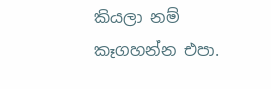කියලා නම් කෑගහන්න එපා.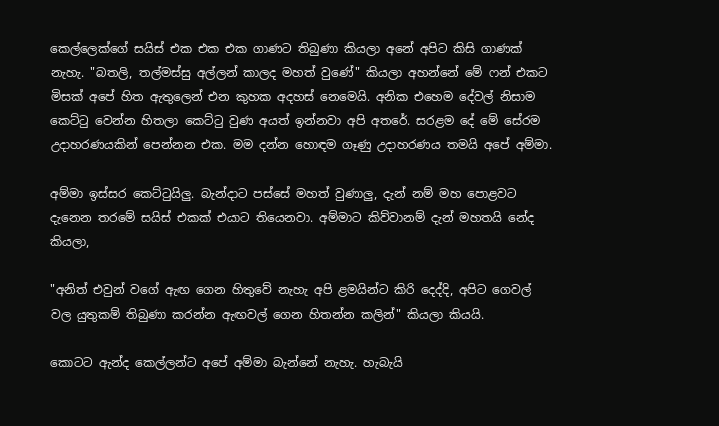කෙල්ලෙක්ගේ සයිස් එක එක එක ගාණට තිබුණා කියලා අනේ අපිට කිසි ගාණක් නැහැ. "බතලි, තල්මස්සු අල්ලන් කාලද මහත් වුණේ" කියලා අහන්නේ මේ ෆන් එකට මිසක් අපේ හිත ඇතුලෙන් එන කුහක අදහස් නෙමෙයි. අනික එහෙම දේවල් නිසාම කෙට්ටු වෙන්න හිතලා කෙට්ටු වුණ අයත් ඉන්නවා අපි අතරේ. සරළම දේ මේ සේරම උදාහරණයකින් පෙන්නන එක. මම දන්න හොඳම ගෑණු උදාහරණය තමයි අපේ අම්මා.

අම්මා ඉස්සර කෙට්ටුයිලු. බැන්දාට පස්සේ මහත් වුණාලු, දැන් නම් මහ පොළවට දැනෙන තරමේ සයිස් එකක් එයාට තියෙනවා. අම්මාට කිව්වානම් දැන් මහතයි නේද කියලා,

"අනිත් එවුන් වගේ ඇඟ ගෙන හිතුවේ නැහැ අපි ළමයින්ට කිරි දෙද්දි, අපිට ගෙවල් වල යුතුකම් තිබුණා කරන්න ඇඟවල් ගෙන හිතන්න කලින්" කියලා කියයි.

කොටට ඇන්ද කෙල්ලන්ට අපේ අම්මා බැන්නේ නැහැ. හැබැයි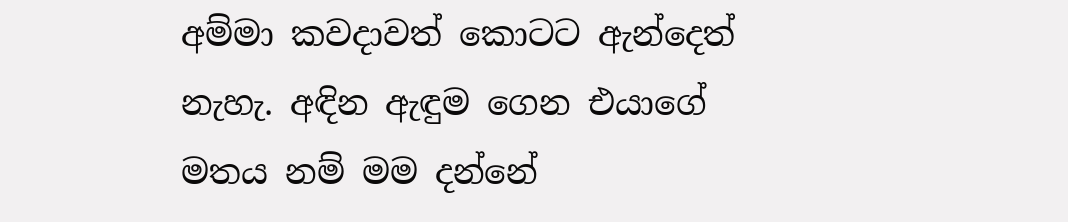අම්මා කවදාවත් කොටට ඇන්දෙත් නැහැ. අඳින ඇඳුම ගෙන එයාගේ මතය නම් මම දන්නේ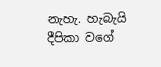නැහැ. හැබැයි දීපිකා වගේ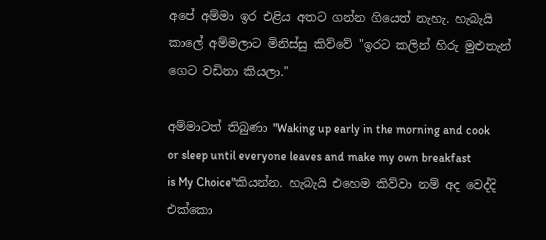අපේ අම්මා ඉර එළිය අතට ගන්න ගියෙත් නැහැ. හැබැයි කාලේ අම්මලාට මිනිස්සු කිව්වේ "ඉරට කලින් හිරු මුළුතැන් ගෙට වඩිනා කියලා."

අම්මාටත් තිබුණා "Waking up early in the morning and cook or sleep until everyone leaves and make my own breakfast is My Choice"කියන්න. හැබැයි එහෙම කිව්වා නම් අද වෙද්දි එක්කො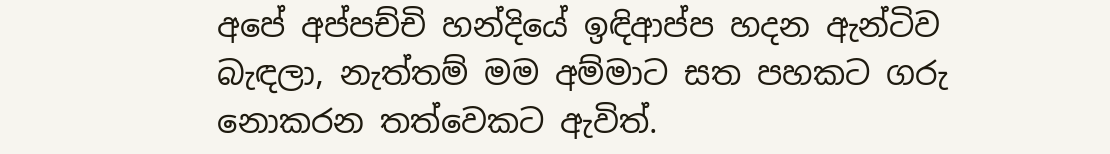අපේ අප්පච්චි හන්දියේ ඉඳිආප්ප හදන ඇන්ටිව බැඳලා, නැත්තම් මම අම්මාට සත පහකට ගරු නොකරන තත්වෙකට ඇවිත්.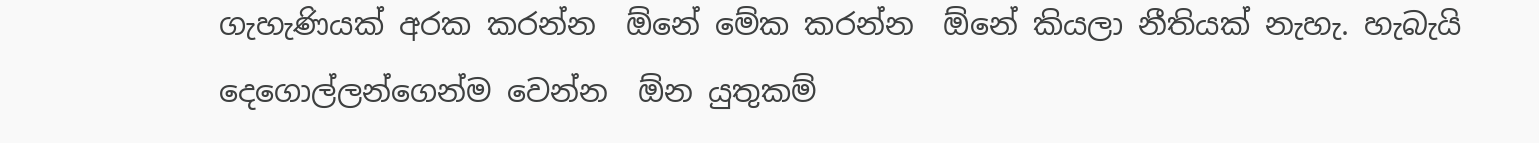ගැහැණියක් අරක කරන්න  ඕනේ මේක කරන්න  ඕනේ කියලා නීතියක් නැහැ. හැබැයි දෙගොල්ලන්ගෙන්ම වෙන්න  ඕන යුතුකම්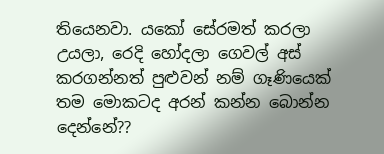තියෙනවා. යකෝ සේරමත් කරලා උයලා, රෙදි හෝදලා ගෙවල් අස් කරගන්නත් පුළුවන් නම් ගෑණියෙක් තම මොකටද අරන් කන්න බොන්න දෙන්නේ??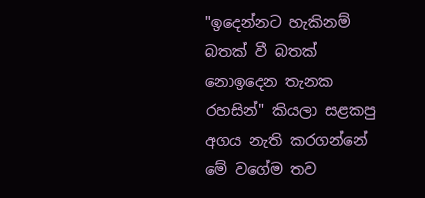"ඉදෙන්නට හැකිනම් බතක් වී බතක් නොඉදෙන තැනක රහසින්" කියලා සළකපු අගය නැති කරගන්නේ මේ වගේම තව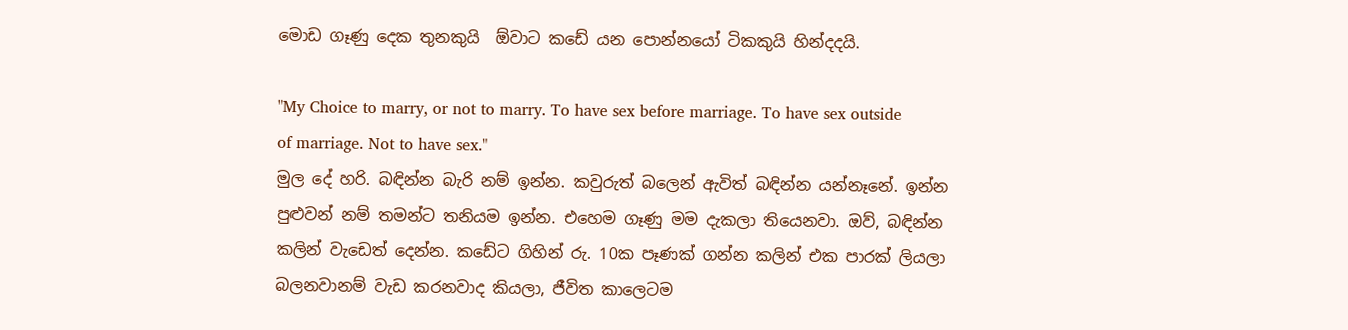මොඩ ගෑණු දෙක තුනකුයි  ඕවාට කඩේ යන පොන්නයෝ ටිකකුයි හින්දදයි.

"My Choice to marry, or not to marry. To have sex before marriage. To have sex outside of marriage. Not to have sex."
මුල දේ හරි. බඳින්න බැරි නම් ඉන්න. කවුරුත් බලෙන් ඇවිත් බඳින්න යන්නෑනේ. ඉන්න පුළුවන් නම් තමන්ට තනියම ඉන්න. එහෙම ගෑණු මම දැකලා තියෙනවා. ඔව්, බඳින්න කලින් වැඩෙත් දෙන්න. කඩේට ගිහින් රු. 10ක පෑණක් ගන්න කලින් එක පාරක් ලියලා බලනවානම් වැඩ කරනවාද කියලා, ජීවිත කාලෙටම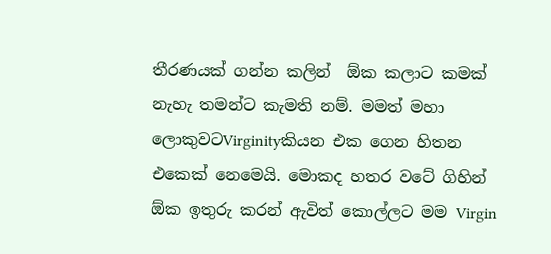තීරණයක් ගන්න කලින්  ඕක කලාට කමක් නැහැ තමන්ට කැමති නම්. මමත් මහා ලොකුවටVirginityකියන එක ගෙන හිතන එකෙක් නෙමෙයි. මොකද හතර වටේ ගිහින්  ඕක ඉතුරු කරන් ඇවිත් කොල්ලට මම Virgin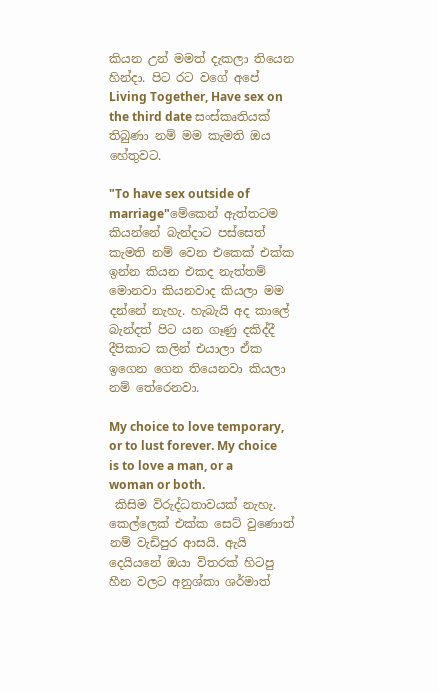කියන උන් මමත් දැකලා තියෙන හින්දා. පිට රට වගේ අපේ Living Together, Have sex on the third date සංස්කෘතියක් තිබුණා නම් මම කැමති ඔය හේතුවට.

"To have sex outside of marriage"මේකෙන් ඇත්තටම කියන්නේ බැන්දාට පස්සෙත් කැමති නම් වෙන එකෙක් එක්ක ඉන්න කියන එකද නැත්තම් මොනවා කියනවාද කියලා මම දන්නේ නැහැ. හැබැයි අද කාලේ බැන්දත් පිට යන ගෑණු දකිද්දී දීපිකාට කලින් එයාලා ඒක ඉගෙන ගෙන තියෙනවා කියලා නම් තේරෙනවා.

My choice to love temporary, or to lust forever. My choice is to love a man, or a woman or both.
 කිසිම විරුද්ධතාවයක් නැහැ. කෙල්ලෙක් එක්ක සෙට් වුණොත් නම් වැඩිපුර ආසයි. ඇයි දෙයියනේ ඔයා විතරක් හිටපු හීන වලට අනුශ්කා ශර්මාත්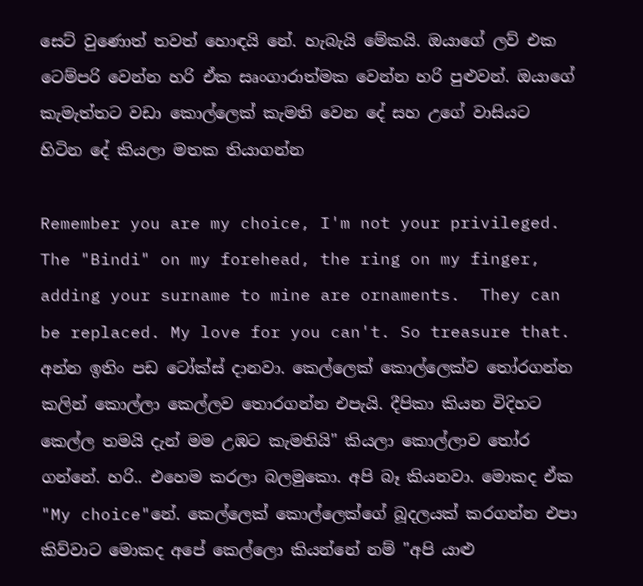සෙට් වුණොත් තවත් හොඳයි නේ. හැබැයි මේකයි. ඔයාගේ ලව් එක ටෙම්පරි වෙන්න හරි ඒක සෘංගාරාත්මක වෙන්න හරි පුළුවන්. ඔයාගේ කැමැත්තට වඩා කොල්ලෙක් කැමති වෙන දේ සහ උගේ වාසියට හිටින දේ කියලා මතක තියාගන්න

Remember you are my choice, I'm not your privileged. The "Bindi" on my forehead, the ring on my finger, adding your surname to mine are ornaments.  They can be replaced. My love for you can't. So treasure that.
අන්න ඉතිං පඩ ටෝක්ස් දානවා. කෙල්ලෙක් කොල්ලෙක්ව තෝරගන්න කලින් කොල්ලා කෙල්ලව තොරගන්න එපැයි. දීපිකා කියන විදිහට කෙල්ල තමයි දැන් මම උඹට කැමතියි" කියලා කොල්ලාව තෝර ගන්නේ. හරි.. එහෙම කරලා බලමුකො. අපි බෑ කියනවා. මොකද ඒක "My choice"නේ. කෙල්ලෙක් කොල්ලෙක්ගේ බූදලයක් කරගන්න එපා කිව්වාට මොකද අපේ කෙල්ලො කියන්නේ නම් "අපි යාළු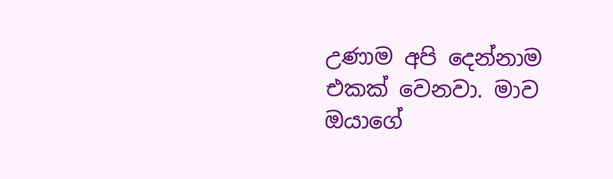උණාම අපි දෙන්නාම එකක් වෙනවා. මාව ඔයාගේ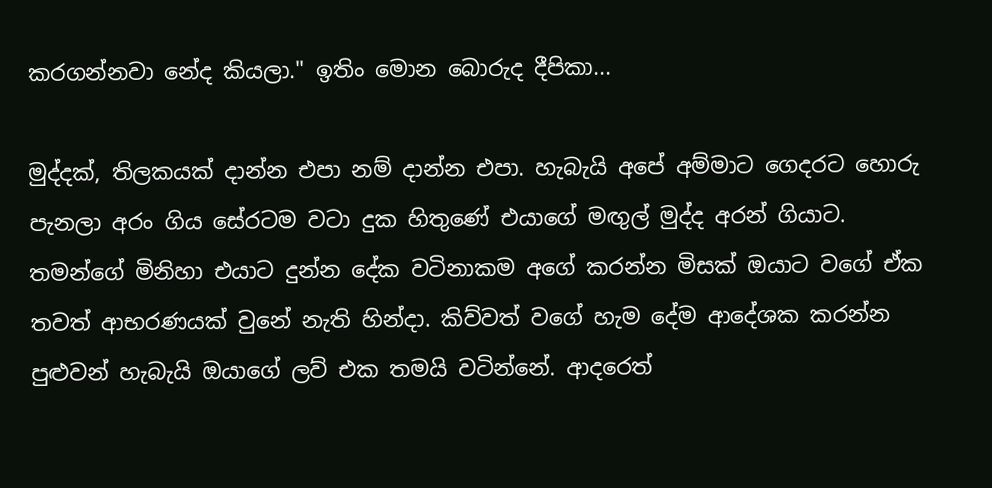කරගන්නවා නේද කියලා." ඉතිං මොන බොරුද දීපිකා...

මුද්දක්, තිලකයක් දාන්න එපා නම් දාන්න එපා. හැබැයි අපේ අම්මාට ගෙදරට හොරු පැනලා අරං ගිය සේරටම වටා දුක හිතුණේ එයාගේ මඟුල් මුද්ද අරන් ගියාට. තමන්ගේ මිනිහා එයාට දුන්න දේක වටිනාකම අගේ කරන්න මිසක් ඔයාට වගේ ඒක තවත් ආභරණයක් වුනේ නැති හින්දා. කිව්වත් වගේ හැම දේම ආදේශක කරන්න පුළුවන් හැබැයි ඔයාගේ ලව් එක තමයි වටින්නේ. ආදරෙත්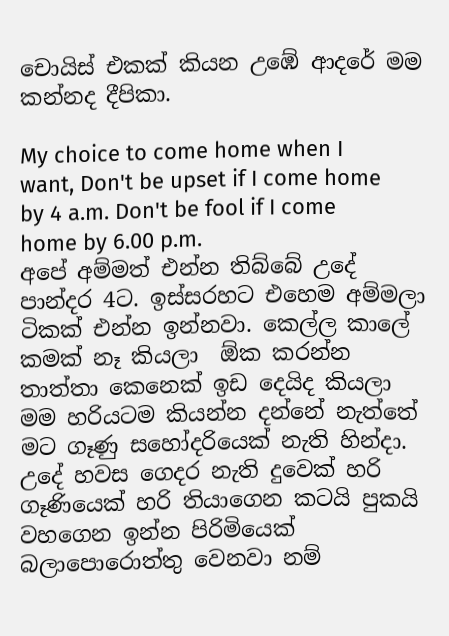චොයිස් එකක් කියන උඹේ ආදරේ මම කන්නද දීපිකා.

My choice to come home when I want, Don't be upset if I come home by 4 a.m. Don't be fool if I come home by 6.00 p.m.
අපේ අම්මත් එන්න තිබ්බේ උදේ පාන්දර 4ට. ඉස්සරහට එහෙම අම්මලා ටිකක් එන්න ඉන්නවා. කෙල්ල කාලේ කමක් නෑ කියලා  ඕක කරන්න තාත්තා කෙනෙක් ඉඩ දෙයිද කියලා මම හරියටම කියන්න දන්නේ නැත්තේ මට ගෑණු සහෝදරියෙක් නැති හින්දා. උදේ හවස ගෙදර නැති දුවෙක් හරි ගෑණියෙක් හරි තියාගෙන කටයි පුකයි වහගෙන ඉන්න පිරිමියෙක් බලාපොරොත්තු වෙනවා නම්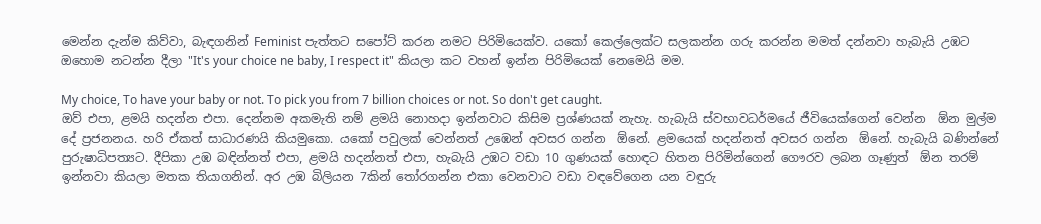මෙන්න දැන්ම කිව්වා, බැඳගනින් Feminist පැත්තට සපෝට් කරන නමට පිරිමියෙක්ව. යකෝ කෙල්ලෙක්ට සලකන්න ගරු කරන්න මමත් දන්නවා හැබැයි උඹට ඔහොම නටන්න දීලා "It's your choice ne baby, I respect it" කියලා කට වහන් ඉන්න පිරිමියෙක් නෙමෙයි මම.

My choice, To have your baby or not. To pick you from 7 billion choices or not. So don't get caught.
ඔව් එපා, ළමයි හදන්න එපා. දෙන්නම අකමැති නම් ළමයි නොහදා ඉන්නවාට කිසිම ප්‍රශ්ණයක් නැහැ. හැබැයි ස්වභාවධර්මයේ ජීවියෙක්ගෙන් වෙන්න  ඕන මුල්ම දේ ප්‍රජනනය. හරි ඒකත් සාධාරණයි කියමුකො. යකෝ පවුලක් වෙන්නත් උඹෙන් අවසර ගන්න  ඕනේ. ළමයෙක් හදන්නත් අවසර ගන්න  ඕනේ. හැබැයි බණින්නේ පුරුෂාධිපත්‍යට. දීපිකා උඹ බඳින්නත් එපා, ළමයි හදන්නත් එපා, හැබැයි උඹට වඩා 10 ගුණයක් හොඳට හිතන පිරිමින්ගෙන් ගෞරව ලබන ගෑණුත්  ඕන තරම් ඉන්නවා කියලා මතක තියාගනින්. අර උඹ බිලියන 7කින් තෝරගන්න එකා වෙනවාට වඩා වඳවේගෙන යන වඳුරු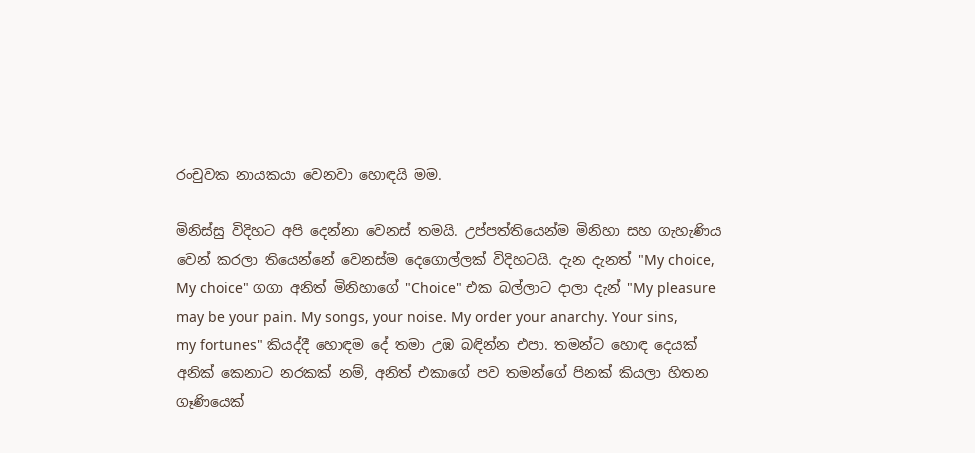රංචුවක නායකයා වෙනවා හොඳයි මම.

මිනිස්සු විදිහට අපි දෙන්නා වෙනස් තමයි. උප්පත්තියෙන්ම මිනිහා සහ ගැහැණිය වෙන් කරලා තියෙන්නේ වෙනස්ම දෙගොල්ලක් විදිහටයි. දැන දැනත් "My choice, My choice" ගගා අනිත් මිනිහාගේ "Choice" එක බල්ලාට දාලා දැන් "My pleasure may be your pain. My songs, your noise. My order your anarchy. Your sins, my fortunes" කියද්දී හොඳම දේ තමා උඹ බඳින්න එපා. තමන්ට හොඳ දෙයක් අනික් කෙනාට නරකක් නම්, අනිත් එකාගේ පව තමන්ගේ පිනක් කියලා හිතන ගෑණියෙක්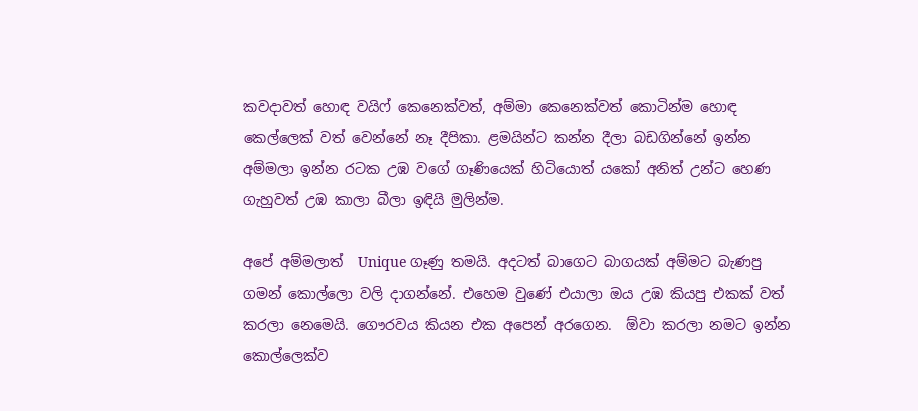කවදාවත් හොඳ වයිෆ් කෙනෙක්වත්, අම්මා කෙනෙක්වත් කොටින්ම හොඳ කෙල්ලෙක් වත් වෙන්නේ නෑ දීපිකා. ළමයින්ට කන්න දීලා බඩගින්නේ ඉන්න අම්මලා ඉන්න රටක උඹ වගේ ගෑණියෙක් හිටියොත් යකෝ අනිත් උන්ට හෙණ ගැහුවත් උඹ කාලා බීලා ඉඳියි මුලින්ම.

අපේ අම්මලාත්  Unique ගෑණු තමයි. අදටත් බාගෙට බාගයක් අම්මට බැණපු ගමන් කොල්ලො වලි දාගන්නේ. එහෙම වුණේ එයාලා ඔය උඹ කියපු එකක් වත් කරලා නෙමෙයි. ගෞරවය කියන එක අපෙන් අරගෙන.  ඕවා කරලා නමට ඉන්න කොල්ලෙක්ව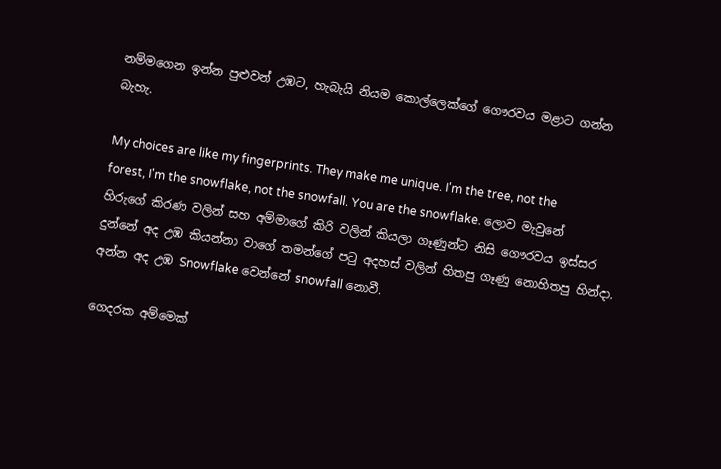නම්මගෙන ඉන්න පුළුවන් උඹට, හැබැයි නියම කොල්ලෙක්ගේ ගෞරවය මළාට ගන්න බැහැ.

My choices are like my fingerprints. They make me unique. I'm the tree, not the forest, I'm the snowflake, not the snowfall. You are the snowflake. ලොව මැවුනේ හිරුගේ කිරණ වලින් සහ අම්මාගේ කිරි වලින් කියලා ගෑණුන්ට නිසි ගෞරවය ඉස්සර දුන්නේ අද උඹ කියන්නා වාගේ තමන්ගේ පටු අදහස් වලින් හිතපු ගෑණු නොහිතපු හින්දා. අන්න අද උඹ Snowflake වෙන්නේ snowfall නොවී.

ගෙදරක අම්මෙක්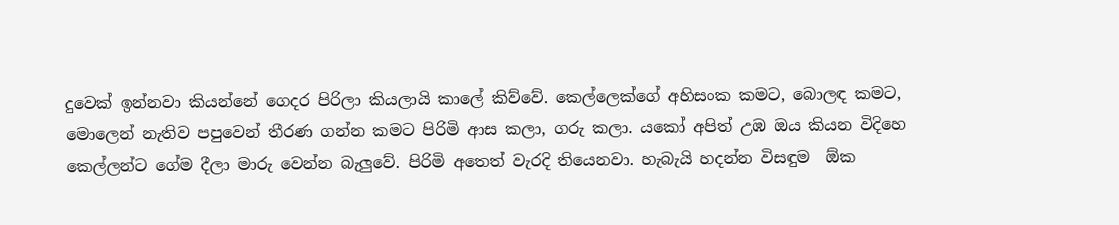දුවෙක් ඉන්නවා කියන්නේ ගෙදර පිරිලා කියලායි කාලේ කිව්වේ. කෙල්ලෙක්ගේ අහිසංක කමට, බොලඳ කමට, මොලෙන් නැතිව පපුවෙන් තීරණ ගන්න කමට පිරිමි ආස කලා, ගරු කලා. යකෝ අපිත් උඹ ඔය කියන විදිහෙ කෙල්ලන්ට ගේම දීලා මාරු වෙන්න බැලුවේ. පිරිමි අතෙත් වැරදි තියෙනවා. හැබැයි හදන්න විසඳුම  ඕක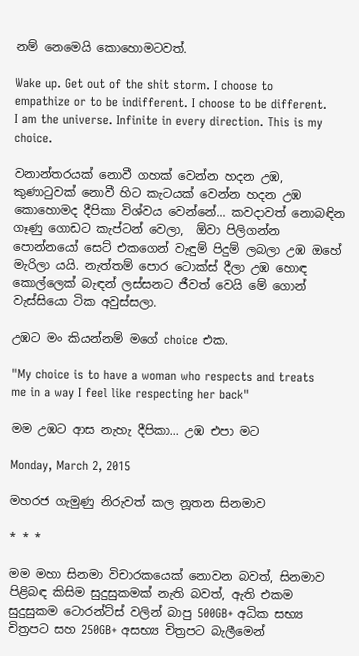නම් නෙමෙයි කොහොමටවත්.

Wake up. Get out of the shit storm. I choose to empathize or to be indifferent. I choose to be different. I am the universe. Infinite in every direction. This is my choice.

වනාන්තරයක් නොවී ගහක් වෙන්න හදන උඹ, කුණාටුවක් නොවී හිට කැටයක් වෙන්න හදන උඹ කොහොමද දීපිකා විශ්වය වෙන්නේ... කවදාවත් නොබඳින ගෑණු ගොඩට කැප්ටන් වෙලා,  ඕවා පිලිගන්න පොන්නයෝ සෙට් එකගෙන් වැඳුම් පිදුම් ලබලා උඹ ඔහේ මැරිලා යයි. නැත්තම් පොර ටොක්ස් දීලා උඹ හොඳ කොල්ලෙක් බැඳන් ලස්සනට ජීවත් වෙයි මේ ගොන් වැස්සියො ටික අවුස්සලා.

උඹට මං කියන්නම් මගේ choice එක.

"My choice is to have a woman who respects and treats me in a way I feel like respecting her back"

මම උඹට ආස නැහැ දීපිකා... උඹ එපා මට

Monday, March 2, 2015

මහරජ ගැමුණු නිරුවත් කල නූතන සිනමාව

* * *

මම මහා සිනමා විචාරකයෙක් නොවන බවත්, සිනමාව පිළිබඳ කිසිම සුදුසුකමක් නැති බවත්, ඇති එකම සුදුසුකම ටොරන්ට්ස් වලින් බාපු 500GB+ අධික සභ්‍ය චිත්‍රපට සහ 250GB+ අසභ්‍ය චිත්‍රපට බැලීමෙන්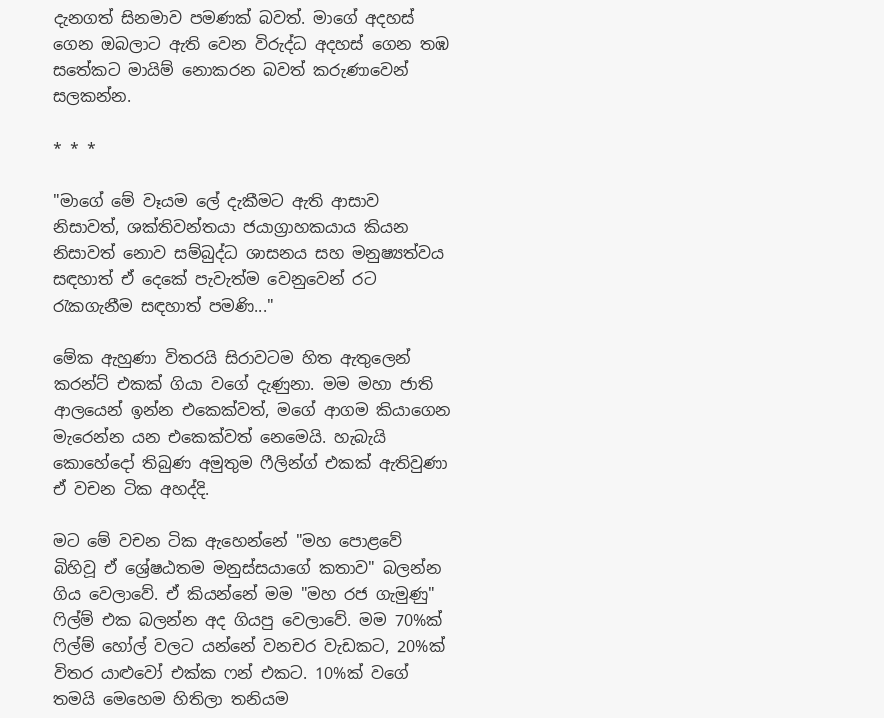දැනගත් සිනමාව පමණක් බවත්. මාගේ අදහස් ගෙන ඔබලාට ඇති වෙන විරුද්ධ අදහස් ගෙන තඹ සතේකට මායිම් නොකරන බවත් කරුණාවෙන් සලකන්න.

* * *

"මාගේ මේ වෑයම ලේ දැකීමට ඇති ආසාව නිසාවත්, ශක්තිවන්තයා ජයාග්‍රාහකයාය කියන නිසාවත් නොව සම්බුද්ධ ශාසනය සහ මනුෂ්‍යත්වය සඳහාත් ඒ දෙකේ පැවැත්ම වෙනුවෙන් රට රැකගැනීම සඳහාත් පමණි..."

මේක ඇහුණා විතරයි සිරාවටම හිත ඇතුලෙන් කරන්ට් එකක් ගියා වගේ දැණුනා. මම මහා ජාති ආලයෙන් ඉන්න එකෙක්වත්, මගේ ආගම කියාගෙන මැරෙන්න යන එකෙක්වත් නෙමෙයි. හැබැයි කොහේදෝ තිබුණ අමුතුම ෆීලින්ග් එකක් ඇතිවුණා ඒ වචන ටික අහද්දි.

මට මේ වචන ටික ඇහෙන්නේ "මහ පොළවේ බිහිවූ ඒ ශ්‍රේෂඨතම මනුස්සයාගේ කතාව" බලන්න ගිය වෙලාවේ. ඒ කියන්නේ මම "මහ රජ ගැමුණු" ෆිල්ම් එක බලන්න අද ගියපු වෙලාවේ. මම 70%ක් ෆිල්ම් හෝල් වලට යන්නේ වනචර වැඩකට, 20%ක් විතර යාළුවෝ එක්ක ෆන් එකට. 10%ක් වගේ තමයි මෙහෙම හිතිලා තනියම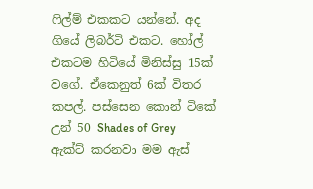ෆිල්ම් එකකට යන්නේ. අද ගියේ ලිබර්ටි එකට. හෝල් එකටම හිටියේ මිනිස්සු 15ක් වගේ. ඒකෙනුත් 6ක් විතර කපල්. පස්සෙන කොන් ටිකේ උන් 50 Shades of Grey  ඇක්ට් කරනවා මම ඇස්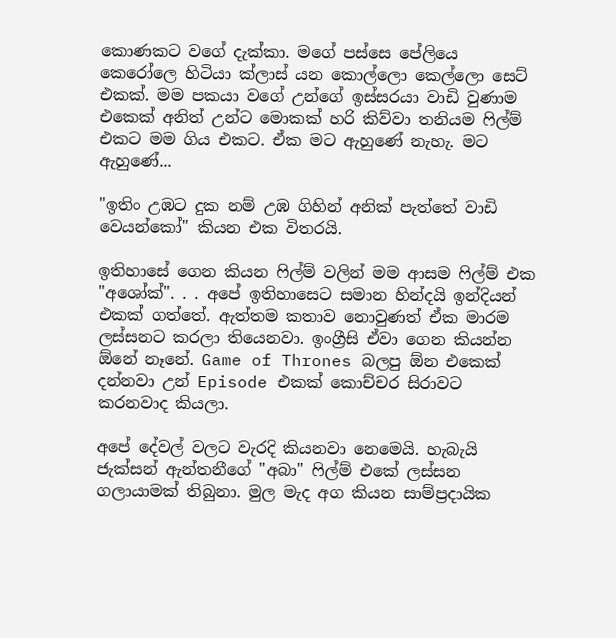කොණකට වගේ දැක්කා. මගේ පස්සෙ පේලියෙ කෙරෝලෙ හිටියා ක්ලාස් යන කොල්ලො කෙල්ලො සෙට් එකක්. මම පකයා වගේ උන්ගේ ඉස්සරයා වාඩි වුණාම එකෙක් අනිත් උන්ට මොකක් හරි කිව්වා තනියම ෆිල්ම් එකට මම ගිය එකට. ඒක මට ඇහුණේ නැහැ. මට ඇහුණේ...

"ඉතිං උඹට දුක නම් උඹ ගිහින් අනික් පැත්තේ වාඩි වෙයන්කෝ" කියන එක විතරයි.

ඉතිහාසේ ගෙන කියන ෆිල්ම් වලින් මම ආසම ෆිල්ම් එක "අශෝක්". . . අපේ ඉතිහාසෙට සමාන හින්දයි ඉන්දියන් එකක් ගත්තේ. ඇත්තම කතාව නොවුණත් ඒක මාරම ලස්සනට කරලා තියෙනවා. ඉංග්‍රීසි ඒවා ගෙන කියන්න ඕනේ නෑනේ. Game of Thrones බලපු ඕන එකෙක් දන්නවා උන් Episode එකක් කොච්චර සිරාවට කරනවාද කියලා.

අපේ දේවල් වලට වැරදි කියනවා නෙමෙයි. හැබැයි ජැක්සන් ඇන්තනීගේ "අබා" ෆිල්ම් එකේ ලස්සන ගලායාමක් තිබුනා. මුල මැද අග කියන සාම්ප්‍රදායික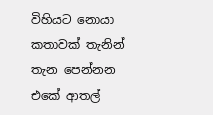විහියට නොයා කතාවක් තැනින් තැන පෙන්නන එකේ ආතල්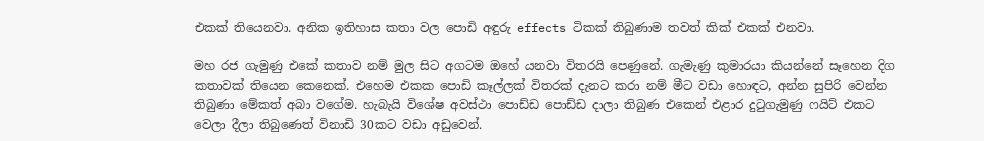එකක් තියෙනවා. අනික ඉතිහාස කතා වල පොඩි අඳුරු effects ටිකක් තිබුණාම තවත් කික් එකක් එනවා.

මහ රජ ගැමුණු එකේ කතාව නම් මුල සිට අගටම ඔහේ යනවා විතරයි පෙණුනේ. ගැමැණු කුමාරයා කියන්නේ සෑහෙන දිග කතාවක් තියෙන කෙනෙක්. එහෙම එකක පොඩි කෑල්ලක් විතරක් දැනට කරා නම් මීට වඩා හොඳට, අන්න සුපිරි වෙන්න තිබුණා මේකත් අබා වගේම. හැබැයි විශේෂ අවස්ථා පොඩ්ඩ පොඩ්ඩ දාලා තිබුණ එකෙන් එළාර දුටුගැමුණු ෆයිට් එකට වෙලා දීලා තිබුණෙත් විනාඩි 30කට වඩා අඩුවෙන්.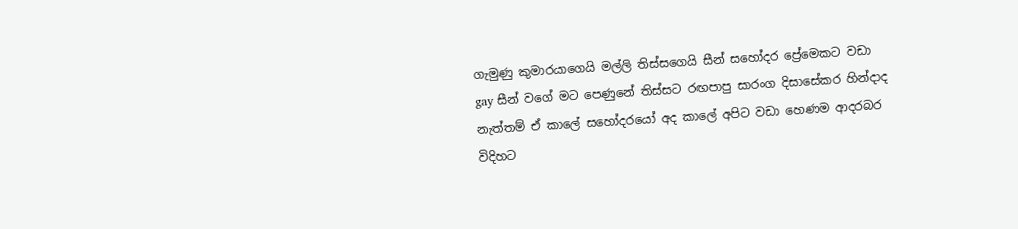ගැමුණු කුමාරයාගෙයි මල්ලි තිස්සගෙයි සීන් සහෝදර ප්‍රේමෙකට වඩා gay සීන් වගේ මට පෙණුනේ තිස්සට රඟපාපු සාරංග දිසාසේකර හින්දාද නැත්තම් ඒ කාලේ සහෝදරයෝ අද කාලේ අපිට වඩා හෙණම ආදරබර විදිහට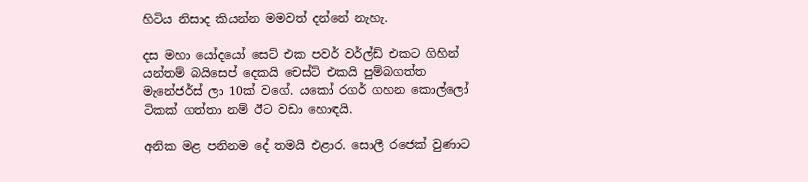හිටිය නිසාද කියන්න මමවත් දන්නේ නැහැ.

දස මහා යෝදයෝ සෙට් එක පවර් වර්ල්ඩ් එකට ගිහින් යන්තම් බයිසෙප් දෙකයි චෙස්ට් එකයි පුම්බගත්ත මැනේජර්ස් ලා 10ක් වගේ. යකෝ රගර් ගහන කොල්ලෝ ටිකක් ගත්තා නම් ඊට වඩා හොඳයි.

අනික මළ පනිනම දේ තමයි එළාර. සොලී රජෙක් වුණාට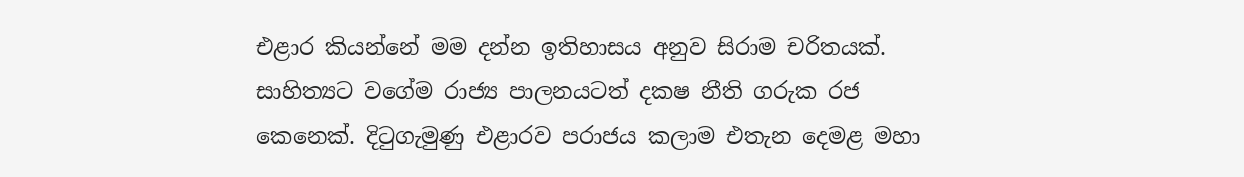එළාර කියන්නේ මම දන්න ඉතිහාසය අනුව සිරාම චරිතයක්. සාහිත්‍යට වගේම රාජ්‍ය පාලනයටත් දක‍ෂ නීති ගරුක රජ කෙනෙක්. දිටුගැමුණු එළාරව පරාජය කලාම එතැන දෙමළ මහා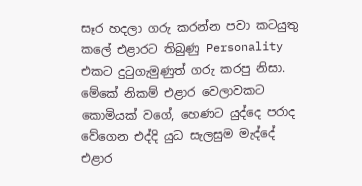සෑර හදලා ගරු කරන්න පවා කටයුතු කලේ එළාරට තිබුණු Personality එකට දුටුගැමුණුත් ගරු කරපු නිසා. මේකේ නිකම් එළාර වෙලාවකට කොමියක් වගේ, හෙණට යුද්දෙ පරාද වේගෙන එද්දි යුධ සැලසුම මැද්දේ එළාර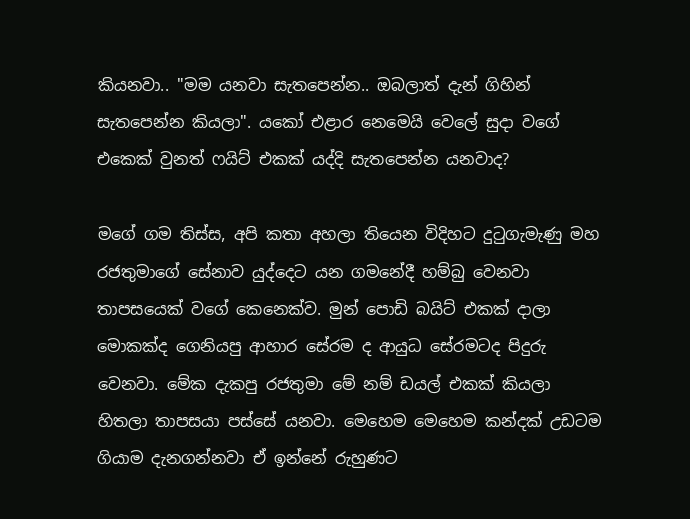කියනවා.. "මම යනවා සැතපෙන්න.. ඔබලාත් දැන් ගිහින් සැතපෙන්න කියලා". යකෝ එළාර නෙමෙයි වෙලේ සුදා වගේ එකෙක් වුනත් ෆයිට් එකක් යද්දි සැතපෙන්න යනවාද?

මගේ ගම තිස්ස, අපි කතා අහලා තියෙන විදිහට දුටුගැමැණු මහ රජතුමාගේ සේනාව යුද්දෙට යන ගමනේදී හම්බු වෙනවා තාපසයෙක් වගේ කෙනෙක්ව. මුන් පොඩි බයිට් එකක් දාලා මොකක්ද ගෙනියපු ආහාර සේරම ද ආයුධ සේරමටද පිදුරු වෙනවා. මේක දැකපු රජතුමා මේ නම් ඩයල් එකක් කියලා හිතලා තාපසයා පස්සේ යනවා. මෙහෙම මෙහෙම කන්දක් උඩටම ගියාම දැනගන්නවා ඒ ඉන්නේ රුහුණට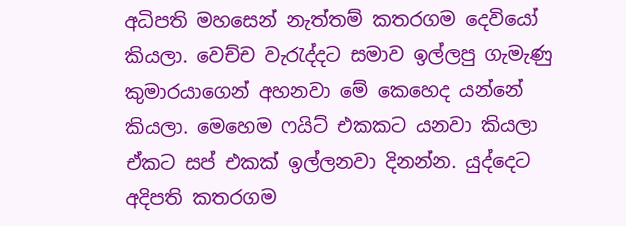අධිපති මහසෙන් නැත්තම් කතරගම දෙවියෝ කියලා. වෙච්ච වැරැද්දට සමාව ඉල්ලපු ගැමැණු කුමාරයාගෙන් අහනවා මේ කෙහෙද යන්නේ කියලා. මෙහෙම ෆයිට් එකකට යනවා කියලා ඒකට සප් එකක් ඉල්ලනවා දිනන්න. යුද්දෙට අදිපති කතරගම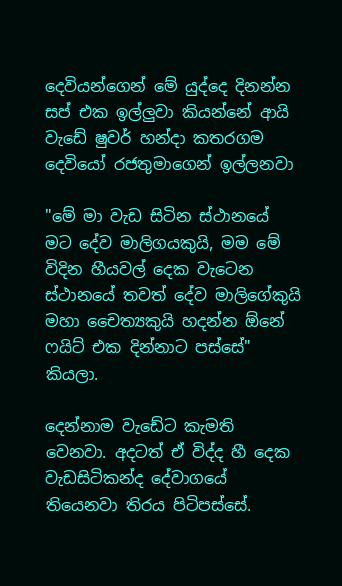දෙවියන්ගෙන් මේ යුද්දෙ දිනන්න සප් එක ඉල්ලුවා කියන්නේ ආයි වැඩේ ෂුවර් හන්දා කතරගම දෙවියෝ රජතුමාගෙන් ඉල්ලනවා

"මේ මා වැඩ සිටින ස්ථානයේ මට දේව මාලිගයකුයි, මම මේ විදින හීයවල් දෙක වැටෙන ස්ථානයේ තවත් දේව මාලිගේකුයි මහා චෛත්‍යකුයි හදන්න ඕනේ ෆයිට් එක දින්නාට පස්සේ" කියලා.

දෙන්නාම වැඩේට කැමති වෙනවා. අදටත් ඒ විද්ද හී දෙක වැඩසිටිකන්ද දේවාගයේ තියෙනවා තිරය පිටිපස්සේ.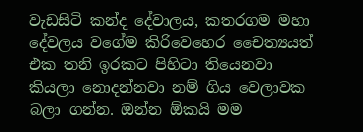වැඩසිටි කන්ද දේවාලය, කතරගම මහා දේවලය වගේම කිරිවෙහෙර චෛත්‍යයත් එක තනි ඉරකට පිහිටා තියෙනවා කියලා නොදන්නවා නම් ගිය වෙලාවක බලා ගන්න. ඔන්න ඕකයි මම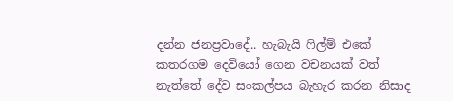දන්න ජනප්‍රවාදේ.. හැබැයි ෆිල්ම් එකේ කතරගම දෙවියෝ ගෙන වචනයක් වත් නැත්තේ දේව සංකල්පය බැහැර කරන නිසාද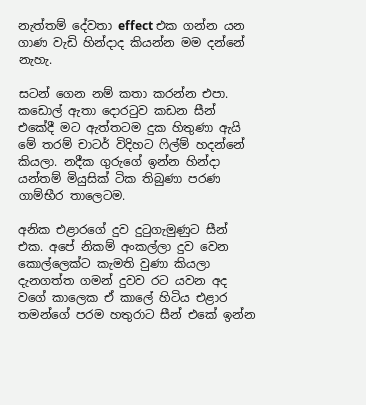නැත්තම් දේවතා effect එක ගන්න යන ගාණ වැඩි හින්දාද කියන්න මම දන්නේ නැහැ.

සටන් ගෙන නම් කතා කරන්න එපා. කඩොල් ඇතා දොරටුව කඩන සීන් එකේදී මට ඇත්තටම දුක හිතුණා ඇයි මේ තරම් චාටර් විදිහට ෆිල්ම් හදන්නේ කියලා. නදීක ගුරුගේ ඉන්න හින්දා යන්තම් මියුසික් ටික තිබුණා පරණ ගාම්භීර තාලෙටම.

අනික එළාරගේ දුව දුටුගැමුණුට සීන් එක. අපේ නිකම් අංකල්ලා දුව වෙන කොල්ලෙක්ට කැමති වුණා කියලා දැනගත්ත ගමන් දුවව රට යවන අද වගේ කාලෙක ඒ කාලේ හිටිය එළාර තමන්ගේ පරම හතුරාට සීන් එකේ ඉන්න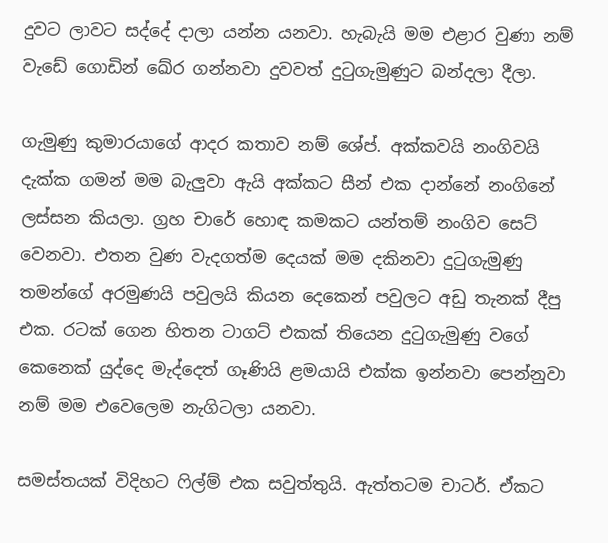දුවට ලාවට සද්දේ දාලා යන්න යනවා. හැබැයි මම එළාර වුණා නම් වැඩේ ගොඩින් ඛේර ගන්නවා දුවවත් දුටුගැමුණුට බන්දලා දීලා.

ගැමුණු කුමාරයාගේ ආදර කතාව නම් ශේප්. අක්කවයි නංගිවයි දැක්ක ගමන් මම බැලුවා ඇයි අක්කට සීන් එක දාන්නේ නංගිනේ ලස්සන කියලා. ග්‍රහ චාරේ හොඳ කමකට යන්තම් නංගිව සෙට් වෙනවා. එතන වුණ වැදගත්ම දෙයක් මම දකිනවා දුටුගැමුණු තමන්ගේ අරමුණයි පවුලයි කියන දෙකෙන් පවුලට අඩු තැනක් දීපු එක. රටක් ගෙන හිතන ටාගට් එකක් තියෙන දුටුගැමුණු වගේ කෙනෙක් යුද්දෙ මැද්දෙත් ගෑණියි ළමයායි එක්ක ඉන්නවා පෙන්නුවා නම් මම එවෙලෙම නැගිටලා යනවා.

සමස්තයක් විදිහට ෆිල්ම් එක සවුත්තුයි. ඇත්තටම චාටර්. ඒකට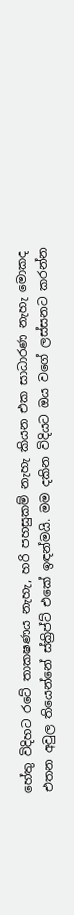හේතු විදිහට රටේ තාක‍ෂණය නැහැ, හරි පහසුකම් නැහැ කියන එක සාධාරණ නැහැ මොකද එතන අවුල තියෙන්නේ ස්ක්‍රිප්ට් එකේ ඉඳන්මයි. මම දකින විදියට ඔය වගේ ලස්සනට කරන්න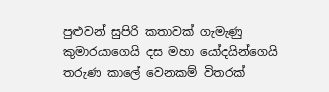පුළුවන් සුපිරි කතාවක් ගැමැණු කුමාරයාගෙයි දස මහා යෝදයින්ගෙයි තරුණ කාලේ වෙනකම් විතරක්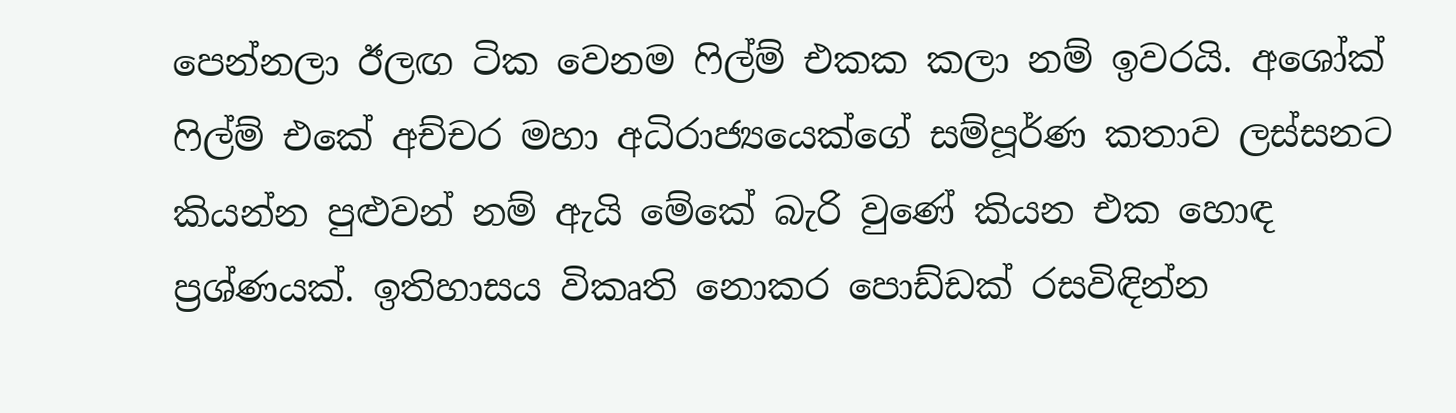පෙන්නලා ඊලඟ ටික වෙනම ෆිල්ම් එකක කලා නම් ඉවරයි. අශෝක් ෆිල්ම් එකේ අච්චර මහා අධිරාජ්‍යයෙක්ගේ සම්පූර්ණ කතාව ලස්සනට කියන්න පුළුවන් නම් ඇයි මේකේ බැරි වුණේ කියන එක හොඳ ප්‍රශ්ණයක්. ඉතිහාසය විකෘති නොකර පොඩ්ඩක් රසවිඳින්න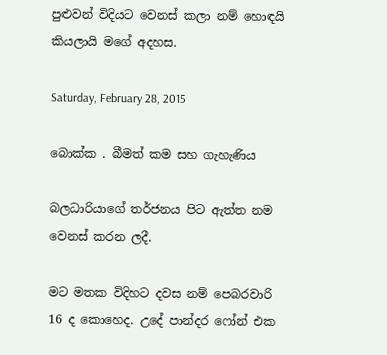පුළුවන් විදියට වෙනස් කලා නම් හොඳයි කියලායි මගේ අදහස.

Saturday, February 28, 2015

බොක්ක . බීමත් කම සහ ගැහැණිය

බලධාරියාගේ තර්ජනය පිට ඇත්ත නම වෙනස් කරන ලදී.

මට මතක විදිහට දවස නම් පෙබරවාරි 16 ද කොහෙද. උදේ පාන්දර ෆෝන් එක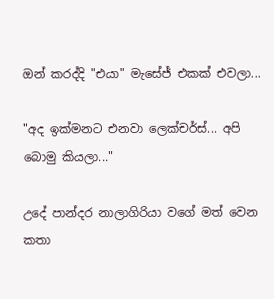ඔන් කරද්දි "එයා" මැසේජ් එකක් එවලා...

"අද ඉක්මනට එනවා ලෙක්චර්ස්... අපි බොමු කියලා..."

උදේ පාන්දර නාලාගිරියා වගේ මත් වෙන කතා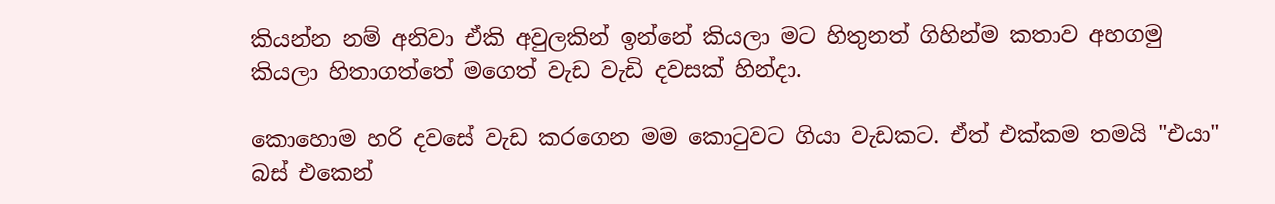කියන්න නම් අනිවා ඒකි අවුලකින් ඉන්නේ කියලා මට හිතුනත් ගිහින්ම කතාව අහගමු කියලා හිතාගත්තේ මගෙත් වැඩ වැඩි දවසක් හින්දා.

කොහොම හරි දවසේ වැඩ කරගෙන මම කොටුවට ගියා වැඩකට. ඒත් එක්කම තමයි "එයා" බස් එකෙන්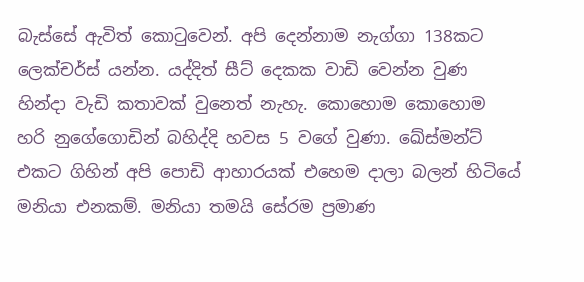බැස්සේ ඇවිත් කොටුවෙන්. අපි දෙන්නාම නැග්ගා 138කට ලෙක්චර්ස් යන්න. යද්දිත් සීට් දෙකක වාඩි වෙන්න වුණ හින්දා වැඩි කතාවක් වුනෙත් නැහැ. කොහොම කොහොම හරි නුගේගොඩින් බහිද්දි හවස 5 වගේ වුණා. ඛේස්මන්ට් එකට ගිහින් අපි පොඩි ආහාරයක් එහෙම දාලා බලන් හිටියේ මනියා එනකම්. මනියා තමයි සේරම ප්‍රමාණ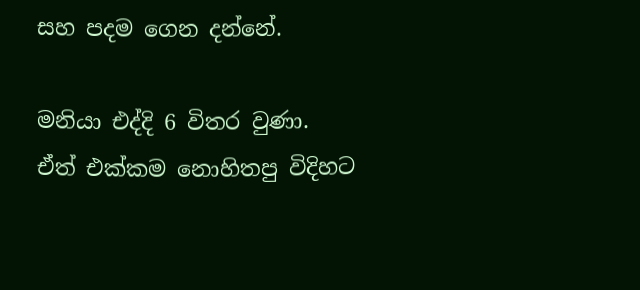සහ පදම ගෙන දන්නේ.

මනියා එද්දි 6 විතර වුණා. ඒත් එක්කම නොහිතපු විදිහට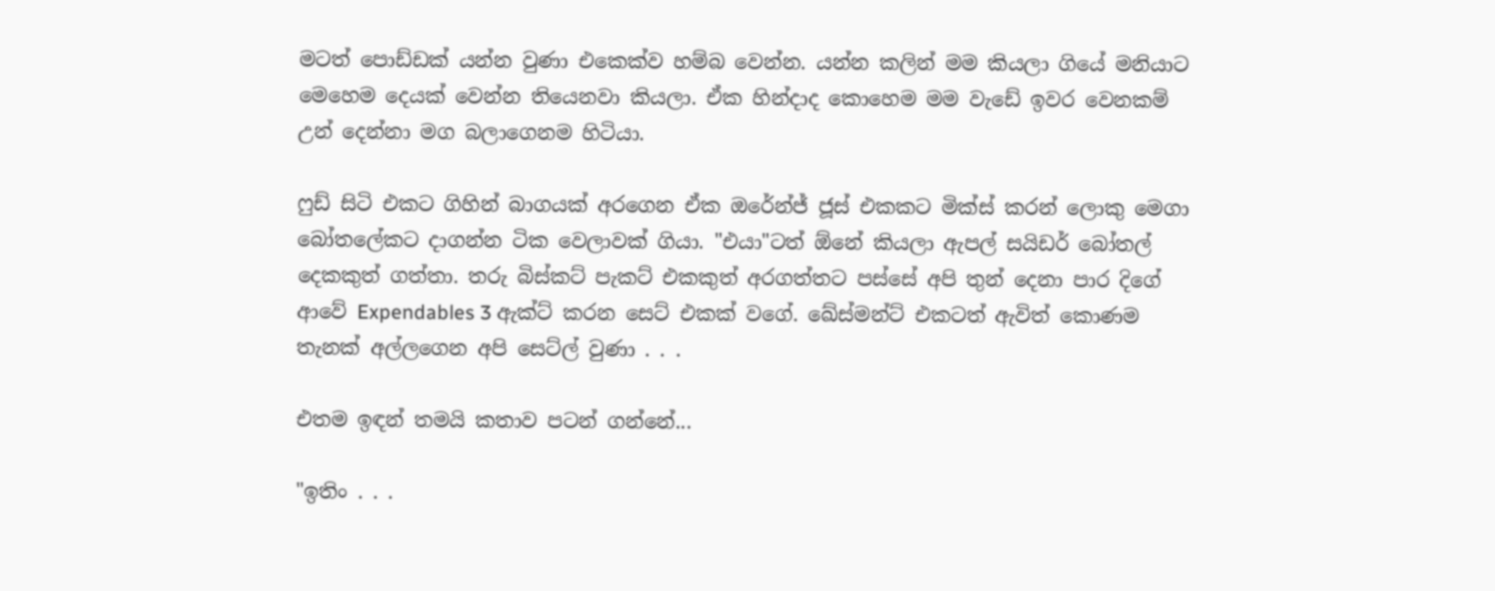මටත් පොඩ්ඩක් යන්න වුණා එකෙක්ව හම්බ වෙන්න. යන්න කලින් මම කියලා ගියේ මනියාට මෙහෙම දෙයක් වෙන්න තියෙනවා කියලා. ඒක හින්දාද කොහෙම මම වැඩේ ඉවර වෙනකම් උන් දෙන්නා මග බලාගෙනම හිටියා.

ෆුඩ් සිටි එකට ගිහින් බාගයක් අරගෙන ඒක ඔරේන්ජ් ජූස් එකකට මික්ස් කරන් ලොකු මෙගා බෝතලේකට දාගන්න ටික වෙලාවක් ගියා. "එයා"ටත් ඕනේ කියලා ඇපල් සයිඩර් බෝතල් දෙකකුත් ගත්තා. තරු බිස්කට් පැකට් එකකුත් අරගත්තට පස්සේ අපි තුන් දෙනා පාර දිගේ ආවේ Expendables 3 ඇක්ට් කරන සෙට් එකක් වගේ. ඛේස්මන්ට් එකටත් ඇවිත් කොණම තැනක් අල්ලගෙන අපි සෙට්ල් වුණා . . .

එතම ඉඳන් තමයි කතාව පටන් ගන්නේ...

"ඉතිං . . .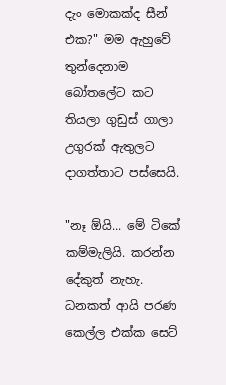දැං මොකක්ද සීන් එක?" මම ඇහුවේ තුන්දෙනාම බෝතලේට කට තියලා ගුඩුස් ගාලා උගුරක් ඇතුලට දාගත්තාට පස්සෙයි.

"නෑ ඕයි... මේ ටිකේ කම්මැලියි. කරන්න දේකුත් නැහැ. ධනකත් ආයි පරණ කෙල්ල එක්ක සෙට්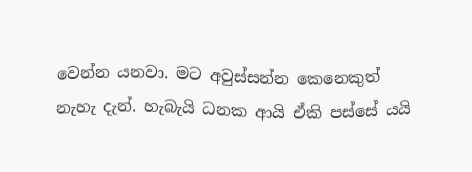වෙන්න යනවා. මට අවුස්සන්න කෙනෙකුත් නැහැ දැන්. හැබැයි ධනක ආයි ඒකි පස්සේ යයි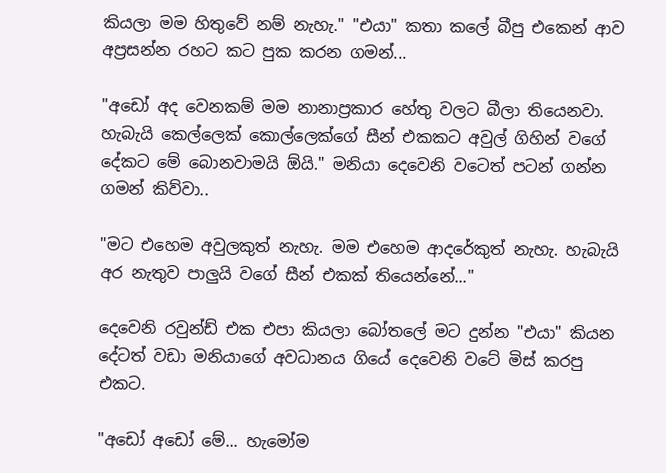කියලා මම හිතුවේ නම් නැහැ." "එයා" කතා කලේ බීපු එකෙන් ආව අප්‍රසන්න රහට කට පුක කරන ගමන්...

"අඩෝ අද වෙනකම් මම නානාප්‍රකාර හේතු වලට බීලා තියෙනවා. හැබැයි කෙල්ලෙක් කොල්ලෙක්ගේ සීන් එකකට අවුල් ගිහින් වගේ දේකට මේ බොනවාමයි ඕයි." මනියා දෙවෙනි වටෙත් පටන් ගන්න ගමන් කිව්වා..

"මට එහෙම අවුලකුත් නැහැ. මම එහෙම ආදරේකුත් නැහැ. හැබැයි අර නැතුව පාලුයි වගේ සීන් එකක් තියෙන්නේ..."

දෙවෙනි රවුන්ඩ් එක එපා කියලා බෝතලේ මට දුන්න "එයා" කියන දේටත් වඩා මනියාගේ අවධානය ගියේ දෙවෙනි වටේ මිස් කරපු එකට.

"අඩෝ අඩෝ මේ... හැමෝම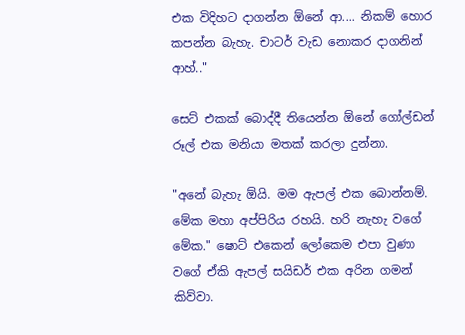එක විදිහට දාගන්න ඕනේ ආ.... නිකම් හොර කපන්න බැහැ. චාටර් වැඩ නොකර දාගනින් ආහ්.."

සෙට් එකක් බොද්දී තියෙන්න ඕනේ ගෝල්ඩන් රූල් එක මනියා මතක් කරලා දුන්නා.

"අනේ බැහැ ඕයි. මම ඇපල් එක බොන්නම්. මේක මහා අප්පිරිය රහයි. හරි නැහැ වගේ මේක." ෂොට් එකෙන් ලෝකෙම එපා වුණා වගේ ඒකි ඇපල් සයිඩර් එක අරින ගමන් කිව්වා.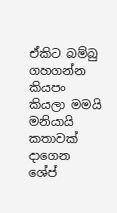ඒකිට බම්බු ගහගන්න කියපං කියලා මමයි මනියායි කතාවක් දාගෙන ශේප්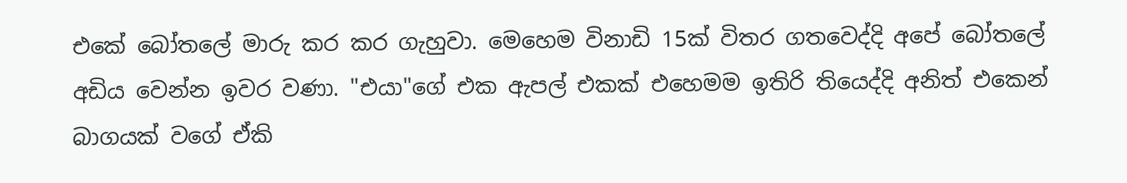එකේ බෝතලේ මාරු කර කර ගැහුවා. මෙහෙම විනාඩි 15ක් විතර ගතවෙද්දි අපේ බෝතලේ අඩිය වෙන්න ඉවර වණා. "එයා"ගේ එක ඇපල් එකක් එහෙමම ඉතිරි තියෙද්දි අනිත් එකෙන් බාගයක් වගේ ඒකි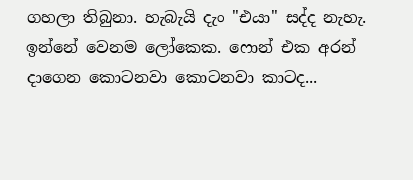ගහලා තිබුනා. හැබැයි දැං "එයා" සද්ද නැහැ. ඉන්නේ වෙනම ලෝකෙක. ෆොන් එක අරන් දාගෙන කොටනවා කොටනවා කාටද...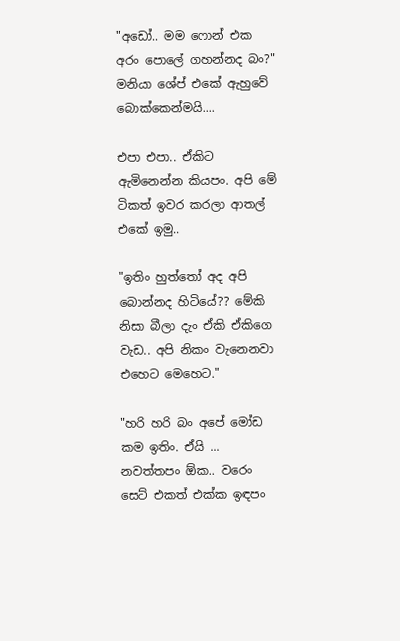"අඩෝ.. මම ෆොන් එක අරං පොලේ ගහන්නද බං?" මනියා ශේප් එකේ ඇහුවේ බොක්කෙන්මයි....

එපා එපා.. ඒකිට ඇමිනෙන්න කියපං. අපි මේ ටිකත් ඉවර කරලා ආතල් එකේ ඉමු..

"ඉතිං හුත්තෝ අද අපි බොන්නද හිටියේ?? මේකි නිසා බීලා දැං ඒකි ඒකිගෙ වැඩ.. අපි නිකං වැනෙනවා එහෙට මෙහෙට."

"හරි හරි බං අපේ මෝඩ කම ඉතිං. ඒයි ... නවත්තපං ඕක.. වරෙං සෙට් එකත් එක්ක ඉඳපං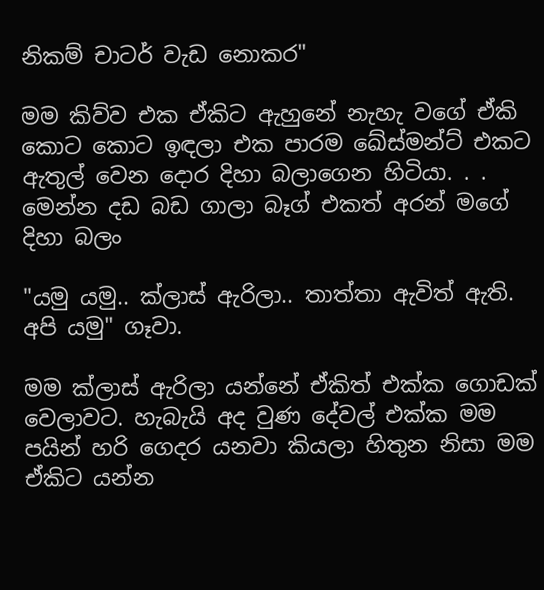නිකම් චාටර් වැඩ නොකර"

මම කිව්ව එක ඒකිට ඇහුනේ නැහැ වගේ ඒකි කොට කොට ඉඳලා එක පාරම ඛේස්මන්ට් එකට ඇතුල් වෙන දොර දිහා බලාගෙන හිටියා. . . මෙන්න දඩ බඩ ගාලා බෑග් එකත් අරන් මගේ දිහා බලං

"යමු යමු.. ක්ලාස් ඇරිලා.. තාත්තා ඇවිත් ඇති. අපි යමු" ගෑවා.

මම ක්ලාස් ඇරිලා යන්නේ ඒකිත් එක්ක ගොඩක් වෙලාවට. හැබැයි අද වුණ දේවල් එක්ක මම පයින් හරි ගෙදර යනවා කියලා හිතුන නිසා මම ඒකිට යන්න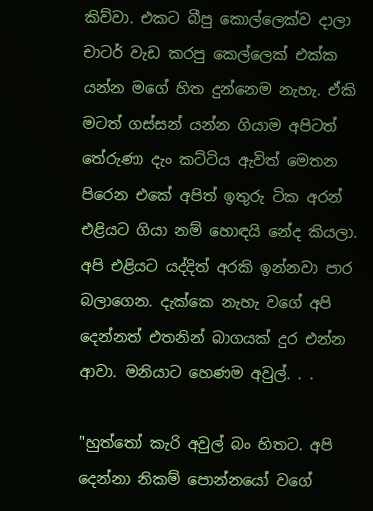කිව්වා. එකට බීපු කොල්ලෙක්ව දාලා චාටර් වැඩ කරපු කෙල්ලෙක් එක්ක යන්න මගේ හිත දුන්නෙම නැහැ. ඒකි මටත් ගස්සන් යන්න ගියාම අපිටත් තේරුණා දැං කට්ටිය ඇවිත් මෙතන පිරෙන එකේ අපිත් ඉතුරු ටික අරන් එළියට ගියා නම් හොඳයි නේද කියලා. අපි එළියට යද්දිත් අරකි ඉන්නවා පාර බලාගෙන. දැක්කෙ නැහැ වගේ අපි දෙන්නත් එතනින් බාගයක් දුර එන්න ආවා. මනියාට හෙණම අවුල්. . .

"හුත්තෝ කැරි අවුල් බං හිතට. අපි දෙන්නා නිකම් පොන්නයෝ වගේ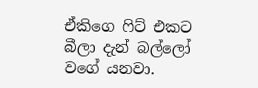ඒකිගෙ ෆිට් එකට බීලා දැන් බල්ලෝ වගේ යනවා.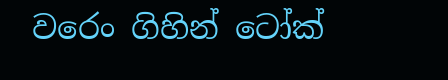වරෙං ගිහින් ටෝක්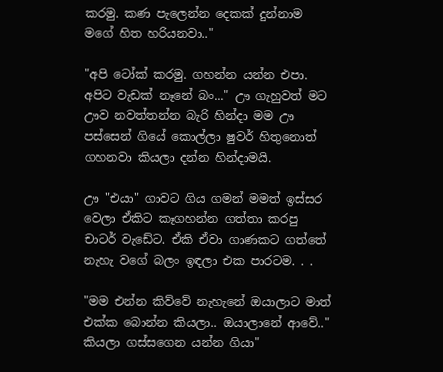කරමු. කණ පැලෙන්න දෙකක් දුන්නාම මගේ හිත හරියනවා.."

"අපි ටෝක් කරමු. ගහන්න යන්න එපා. අපිට වැඩක් නෑනේ බං..." ඌ ගැහුවත් මට ඌව නවත්තන්න බැරි හින්දා මම ඌ පස්සෙන් ගියේ කොල්ලා ෂුවර් හිතුනොත් ගහනවා කියලා දන්න හින්දාමයි.

ඌ "එයා" ගාවට ගිය ගමන් මමත් ඉස්සර වෙලා ඒකිට කෑගහන්න ගත්තා කරපු චාටර් වැඩේට. ඒකි ඒවා ගාණකට ගත්තේ නැහැ වගේ බලං ඉඳලා එක පාරටම. . .

"මම එන්න කිව්වේ නැහැනේ ඔයාලාට මාත් එක්ක බොන්න කියලා.. ඔයාලානේ ආවේ.." කියලා ගස්සගෙන යන්න ගියා"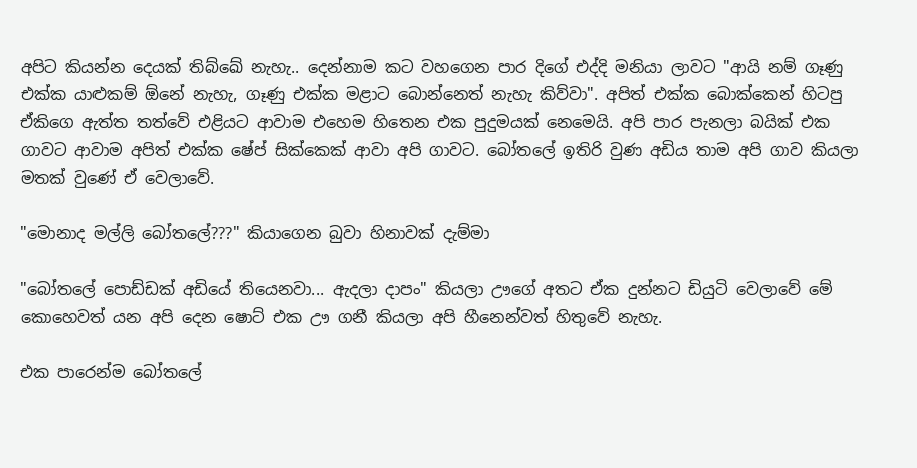අපිට කියන්න දෙයක් තිබ්ඛේ නැහැ.. දෙන්නාම කට වහගෙන පාර දිගේ එද්දි මනියා ලාවට "ආයි නම් ගෑණු එක්ක යාළුකම් ඕනේ නැහැ, ගෑණු එක්ක මළාට බොන්නෙත් නැහැ කිව්වා". අපිත් එක්ක බොක්කෙන් හිටපු ඒකිගෙ ඇත්ත තත්වේ එළියට ආවාම එහෙම හිතෙන එක පුදුමයක් නෙමෙයි. අපි පාර පැනලා බයික් එක ගාවට ආවාම අපිත් එක්ක ෂේප් සික්කෙක් ආවා අපි ගාවට. බෝතලේ ඉතිරි වුණ අඩිය තාම අපි ගාව කියලා මතක් වුණේ ඒ වෙලාවේ.

"මොනාද මල්ලි බෝතලේ???" කියාගෙන බුවා හිනාවක් දැම්මා

"බෝතලේ පොඩ්ඩක් අඩියේ තියෙනවා... ඇදලා දාපං" කියලා ඌගේ අතට ඒක දුන්නට ඩියුටි වෙලාවේ මේ කොහෙවත් යන අපි දෙන ෂොට් එක ඌ ගනී කියලා අපි හීනෙන්වත් හිතුවේ නැහැ.

එක පාරෙන්ම බෝතලේ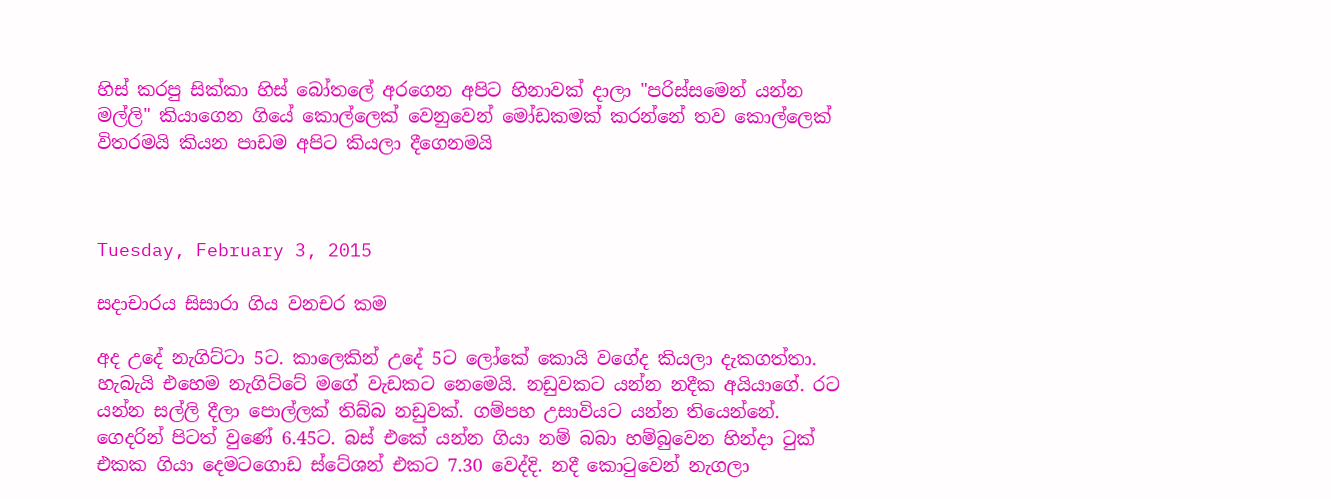හිස් කරපු සික්කා හිස් බෝතලේ අරගෙන අපිට හිනාවක් දාලා "පරිස්සමෙන් යන්න මල්ලි" කියාගෙන ගියේ කොල්ලෙක් වෙනුවෙන් මෝඩකමක් කරන්නේ තව කොල්ලෙක් විතරමයි කියන පාඩම අපිට කියලා දීගෙනමයි



Tuesday, February 3, 2015

සදාචාරය සිසාරා ගිය වනචර කම

අද උදේ නැගිට්ටා 5ට. කාලෙකින් උදේ 5ට ලෝකේ කොයි වගේද කියලා දැකගත්තා. හැබැයි එහෙම නැගිට්ටේ මගේ වැඩකට නෙමෙයි. නඩුවකට යන්න නදීක අයියාගේ. රට යන්න සල්ලි දීලා පොල්ලක් තිබ්බ නඩුවක්. ගම්පහ උසාවියට යන්න තියෙන්නේ. ගෙදරින් පිටත් වුණේ 6.45ට. බස් එකේ යන්න ගියා නම් බබා හම්බුවෙන හින්දා ටුක් එකක ගියා දෙමටගොඩ ස්ටේශන් එකට 7.30 වෙද්දි. නදී කොටුවෙන් නැගලා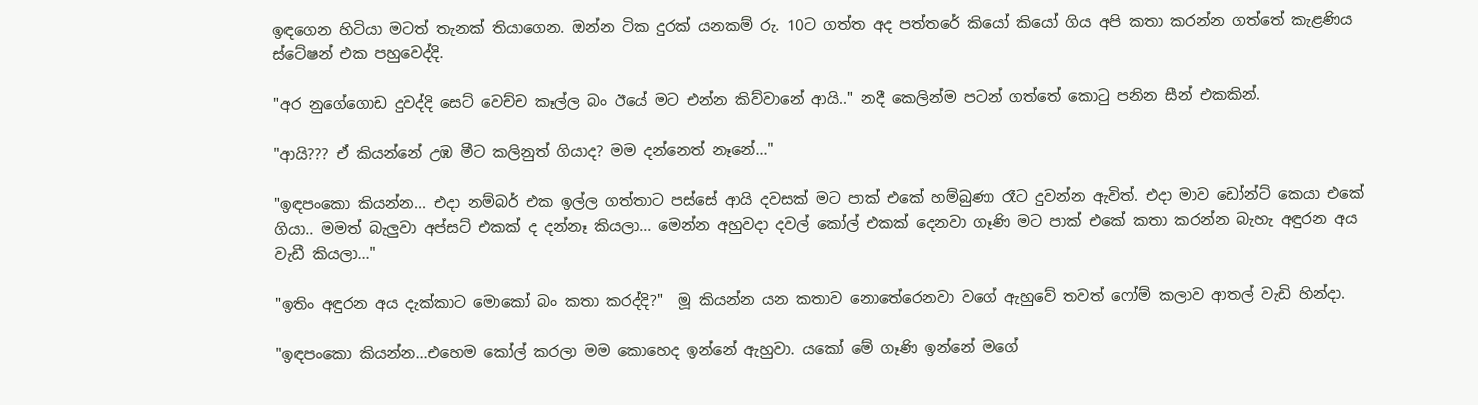ඉඳගෙන හිටියා මටත් තැනක් තියාගෙන. ඔන්න ටික දුරක් යනකම් රු. 10ට ගත්ත අද පත්තරේ කියෝ කියෝ ගිය අපි කතා කරන්න ගත්තේ කැළණිය ස්ටේෂන් එක පහුවෙද්දි.

"අර නුගේගොඩ දුවද්දි සෙට් වෙච්ච කෑල්ල බං ඊයේ මට එන්න කිව්වානේ ආයි.." නදී කෙලින්ම පටන් ගත්තේ කොටු පනින සීන් එකකින්.

"ආයි??? ඒ කියන්නේ උඹ මීට කලිනුත් ගියාද? මම දන්නෙත් නෑනේ..."

"ඉඳපංකො කියන්න... එදා නම්බර් එක ඉල්ල ගත්තාට පස්සේ ආයි දවසක් මට පාක් එකේ හම්බුණා රෑට දුවන්න ඇවිත්. එදා මාව ඩෝන්ට් කෙයා එකේ ගියා.. මමත් බැලුවා අප්සට් එකක් ද දන්නෑ කියලා... මෙන්න අහුවදා දවල් කෝල් එකක් දෙනවා ගෑණි මට පාක් එකේ කතා කරන්න බැහැ අඳුරන අය වැඩී කියලා..."

"ඉතිං අඳුරන අය දැක්කාට මොකෝ බං කතා කරද්දි?"  මූ කියන්න යන කතාව නොතේරෙනවා වගේ ඇහුවේ තවත් ෆෝම් කලාව ආතල් වැඩි හින්දා.

"ඉඳපංකො කියන්න...එහෙම කෝල් කරලා මම කොහෙද ඉන්නේ ඇහුවා. යකෝ මේ ගෑණි ඉන්නේ මගේ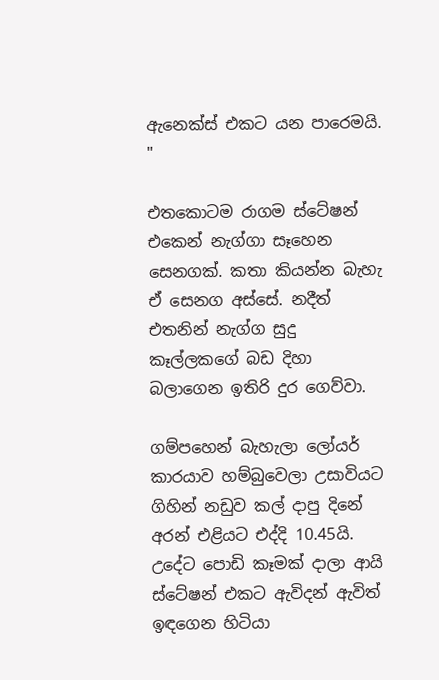ඇනෙක්ස් එකට යන පාරෙමයි. "

එතකොටම රාගම ස්ටේෂන් එකෙන් නැග්ගා සෑහෙන සෙනගක්. කතා කියන්න බැහැ ඒ සෙනග අස්සේ. නදීත් එතනින් නැග්ග සුදු කෑල්ලකගේ බඩ දිහා බලාගෙන ඉතිරි දුර ගෙව්වා.

ගම්පහෙන් බැහැලා ලෝයර් කාරයාව හම්බුවෙලා උසාවියට ගිහින් නඩුව කල් දාපු දිනේ අරන් එළියට එද්දි 10.45යි. උදේට පොඩි කෑමක් දාලා ආයි ස්ටේෂන් එකට ඇවිදන් ඇවිත් ඉඳගෙන හිටියා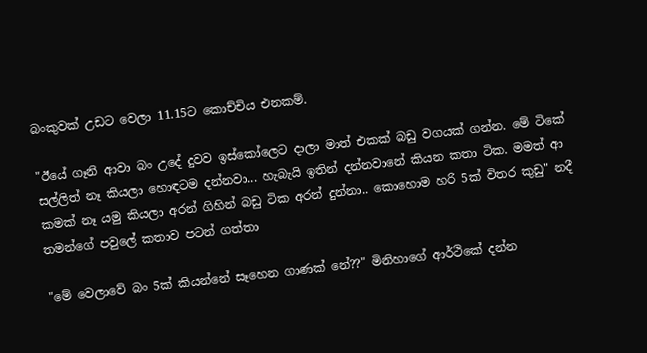බංකුවක් උඩට වෙලා 11.15ට කොච්චිය එනකම්.

"ඊයේ ගෑනි ආවා බං උදේ දුවව ඉස්කෝලෙට දාලා මාත් එකක් බඩු වගයක් ගන්න. මේ ටිකේ සල්ලිත් නෑ කියලා හොඳටම දන්නවා... හැබැයි ඉතින් දන්නවානේ කියන කතා ටික. මමත් ආ කමක් නෑ යමු කියලා අරන් ගිහින් බඩු ටික අරන් දුන්නා.. කොහොම හරි 5ක් විතර කුඩු" නදී තමන්ගේ පවුලේ කතාව පටන් ගත්තා

"මේ වෙලාවේ බං 5ක් කියන්නේ සෑහෙන ගාණක් නේ??" මිනිහාගේ ආර්ථිකේ දන්න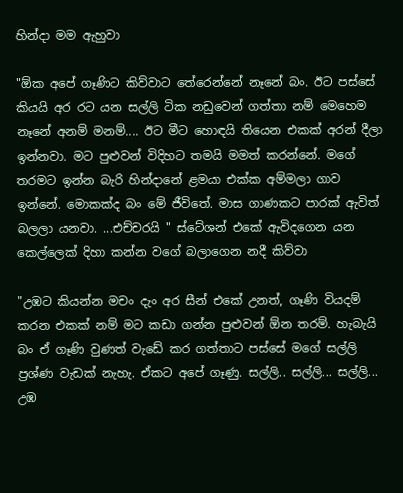හින්දා මම ඇහුවා

"ඕක අපේ ගෑණිට කිව්වාට තේරෙන්නේ නෑනේ බං. ඊට පස්සේ කියයි අර රට යන සල්ලි ටික නඩුවෙන් ගත්තා නම් මෙහෙම නෑනේ අනම් මනම්.... ඊට මීට හොඳයි තියෙන එකක් අරන් දීලා ඉන්නවා. මට පුළුවන් විදිහට තමයි මමත් කරන්නේ. මගේ තරමට ඉන්න බැරි හින්දානේ ළමයා එක්ක අම්මලා ගාව ඉන්නේ. මොකක්ද බං මේ ජීවිතේ. මාස ගාණකට පාරක් ඇවිත් බලලා යනවා. ...එච්චරයි " ස්ටේශන් එකේ ඇවිදගෙන යන කෙල්ලෙක් දිහා කන්න වගේ බලාගෙන නදී කිව්වා

"උඹට කියන්න මචං දැං අර සීන් එකේ උනත්, ගෑණි වියදම් කරන එකක් නම් මට කඩා ගන්න පුළුවන් ඕන තරම්. හැබැයි බං ඒ ගෑණි වුණත් වැඩේ කර ගත්තාට පස්සේ මගේ සල්ලි ප්‍රශ්ණ වැඩක් නැහැ. ඒකට අපේ ගෑණු. සල්ලි.. සල්ලි... සල්ලි... උඹ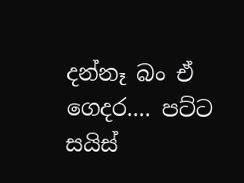දන්නෑ බං ඒ ගෙදර.... පට්ට සයිස්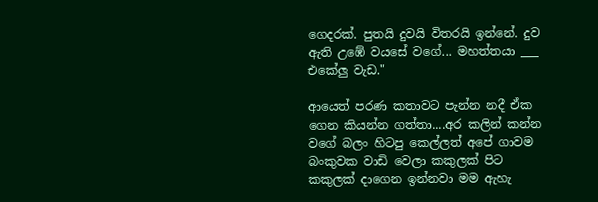ගෙදරක්. පුතයි දුවයි විතරයි ඉන්නේ. දුව ඇති උඹේ වයසේ වගේ... මහත්තයා ___ එකේලු වැඩ."

ආයෙත් පරණ කතාවට පැන්න නදී ඒක ගෙන කියන්න ගත්තා....අර කලින් කන්න වගේ බලං හිටපු කෙල්ලත් අපේ ගාවම බංකුවක වාඩි වෙලා කකුලක් පිට කකුලක් දාගෙන ඉන්නවා මම ඇහැ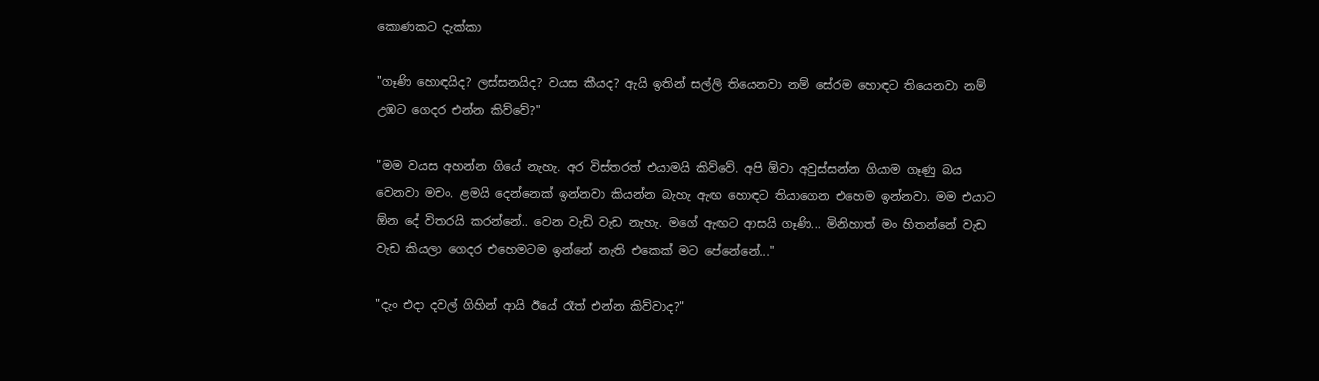කොණකට දැක්කා

"ගෑණි හොඳයිද? ලස්සනයිද? වයස කීයද? ඇයි ඉතින් සල්ලි තියෙනවා නම් සේරම හොඳට තියෙනවා නම් උඹට ගෙදර එන්න කිව්වේ?"

"මම වයස අහන්න ගියේ නැහැ. අර විස්තරත් එයාමයි කිව්වේ. අපි ඕවා අවුස්සන්න ගියාම ගෑණු බය වෙනවා මචං. ළමයි දෙන්නෙක් ඉන්නවා කියන්න බැහැ ඇඟ හොඳට තියාගෙන එහෙම ඉන්නවා. මම එයාට ඕන දේ විතරයි කරන්නේ.. වෙන වැඩි වැඩ නැහැ. මගේ ඇඟට ආසයි ගෑණි... මිනිහාත් මං හිතන්නේ වැඩ වැඩ කියලා ගෙදර එහෙමටම ඉන්නේ නැති එකෙක් මට පේනේනේ..."

"දැං එදා දවල් ගිහින් ආයි ඊයේ රෑත් එන්න කිව්වාද?"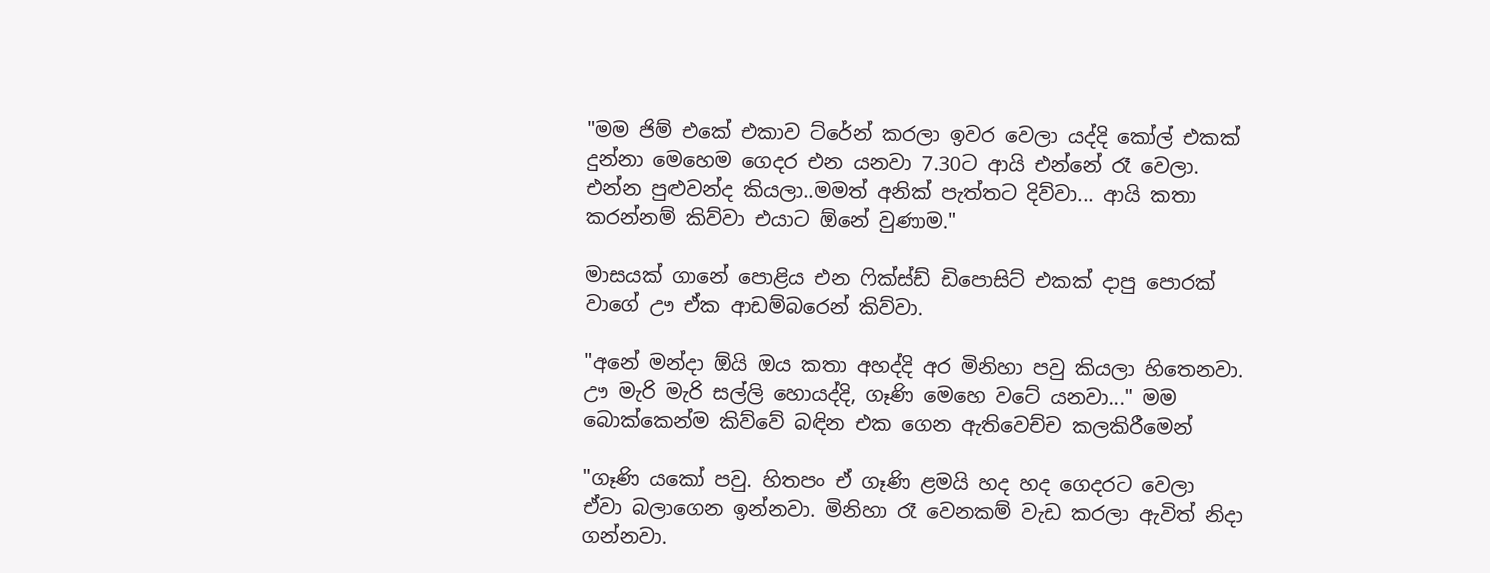"මම ජිම් එකේ එකාව ට්රේන් කරලා ඉවර වෙලා යද්දි කෝල් එකක් දුන්නා මෙහෙම ගෙදර එන යනවා 7.30ට ආයි එන්නේ රෑ වෙලා. එන්න පුළුවන්ද කියලා..මමත් අනික් පැත්තට දිව්වා... ආයි කතා කරන්නම් කිව්වා එයාට ඕනේ වුණාම."

මාසයක් ගානේ පොළිය එන ෆික්ස්ඩ් ඩිපොසිට් එකක් දාපු පොරක් වාගේ ඌ ඒක ආඩම්බරෙන් කිව්වා.

"අනේ මන්දා ඕයි ඔය කතා අහද්දි අර මිනිහා පවු කියලා හිතෙනවා. ඌ මැරි මැරි සල්ලි හොයද්දි, ගෑණි මෙහෙ වටේ යනවා..." මම බොක්කෙන්ම කිව්වේ බඳින එක ගෙන ඇතිවෙච්ච කලකිරීමෙන්

"ගෑණි යකෝ පවු. හිතපං ඒ ගෑණි ළමයි හද හද ගෙදරට වෙලා ඒවා බලාගෙන ඉන්නවා. මිනිහා රෑ වෙනකම් වැඩ කරලා ඇවිත් නිදා ගන්නවා.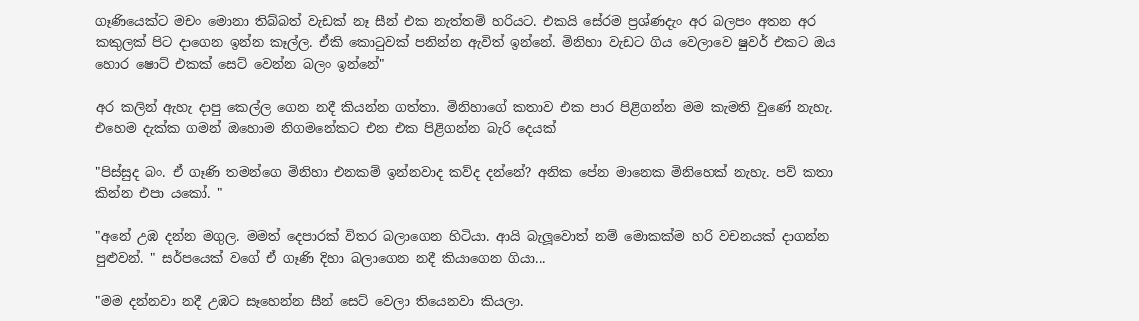ගෑණියෙක්ට මචං මොනා තිබ්බත් වැඩක් නෑ සීන් එක නැත්තම් හරියට. එකයි සේරම ප්‍රශ්ණදැං අර බලපං අතන අර කකුලක් පිට දාගෙන ඉන්න කෑල්ල. ඒකි කොටුවක් පනින්න ඇවිත් ඉන්නේ. මිනිහා වැඩට ගිය වෙලාවෙ ෂුවර් එකට ඔය හොර ෂොට් එකක් සෙට් වෙන්න බලං ඉන්නේ"

අර කලින් ඇහැ දාපු කෙල්ල ගෙන නදී කියන්න ගත්තා. මිනිහාගේ කතාව එක පාර පිළිගන්න මම කැමති වුණේ නැහැ. එහෙම දැක්ක ගමන් ඔහොම නිගමනේකට එන එක පිළිගන්න බැරි දෙයක්

"පිස්සුද බං. ඒ ගෑණි තමන්ගෙ මිනිහා එනකම් ඉන්නවාද කව්ද දන්නේ? අනික පේන මානෙක මිනිහෙක් නැහැ. පව් කතා කින්න එපා යකෝ. "

"අනේ උඹ දන්න මගුල. මමත් දෙපාරක් විතර බලාගෙන හිටියා. ආයි බැලූවොත් නම් මොකක්ම හරි වචනයක් දාගන්න පුළුවන්. " සර්පයෙක් වගේ ඒ ගෑණි දිහා බලාගෙන නදී කියාගෙන ගියා...

"මම දන්නවා නදී උඹට සෑහෙන්න සීන් සෙට් වෙලා තියෙනවා කියලා.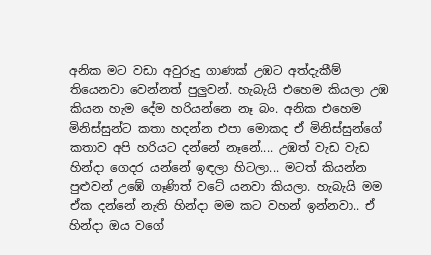අනික මට වඩා අවුරුදු ගාණක් උඹට අත්දැකීම් තියෙනවා වෙන්නත් පුලුවන්. හැබැයි එහෙම කියලා උඹ කියන හැම දේම හරියන්නෙ නෑ බං. අනික එහෙම මිනිස්සුන්ට කතා හදන්න එපා මොකද ඒ මිනිස්සුන්ගේ කතාව අපි හරියට දන්නේ නෑනේ.... උඹත් වැඩ වැඩ හින්දා ගෙදර යන්නේ ඉඳලා හිටලා... මටත් කියන්න පුළුවන් උඹේ ගෑණිත් වටේ යනවා කියලා. හැබැයි මම ඒක දන්නේ නැති හින්දා මම කට වහන් ඉන්නවා.. ඒ හින්දා ඔය වගේ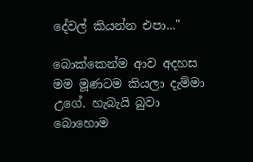දේවල් කියන්න එපා..."

බොක්කෙන්ම ආව අදහස මම මූණටම කියලා දැම්මා උගේ. හැබැයි බුවා බොහොම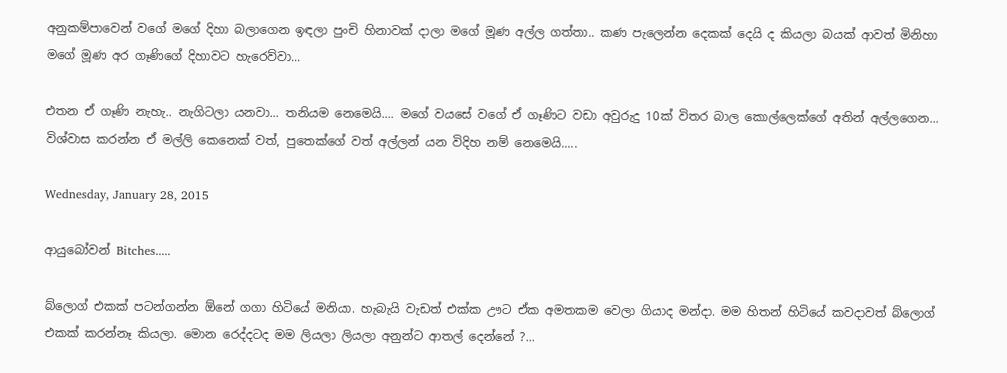අනුකම්පාවෙන් වගේ මගේ දිහා බලාගෙන ඉඳලා පුංචි හිනාවක් දාලා මගේ මූණ අල්ල ගත්තා.. කණ පැලෙන්න දෙකක් දෙයි ද කියලා බයක් ආවත් මිනිහා මගේ මූණ අර ගෑණිගේ දිහාවට හැරෙව්වා...

එතන ඒ ගෑණි නැහැ.. නැගිටලා යනවා... තනියම නෙමෙයි.... මගේ වයසේ වගේ ඒ ගෑණිට වඩා අවුරුදු 10ක් විතර බාල කොල්ලෙක්ගේ අතින් අල්ලගෙන... විශ්වාස කරන්න ඒ මල්ලි කෙනෙක් වත්, පුතෙක්ගේ වත් අල්ලන් යන විදිහ නම් නෙමෙයි.....

Wednesday, January 28, 2015

ආයුබෝවන් Bitches.....

බ්ලොග් එකක් පටන්ගන්න ඕනේ ගගා හිටියේ මනියා. හැබැයි වැඩත් එක්ක ඌට ඒක අමතකම වෙලා ගියාද මන්දා. මම හිතන් හිටියේ කවදාවත් බ්ලොග් එකක් කරන්නෑ කියලා. මොන රෙද්දටද මම ලියලා ලියලා අනුන්ට ආතල් දෙන්නේ ?...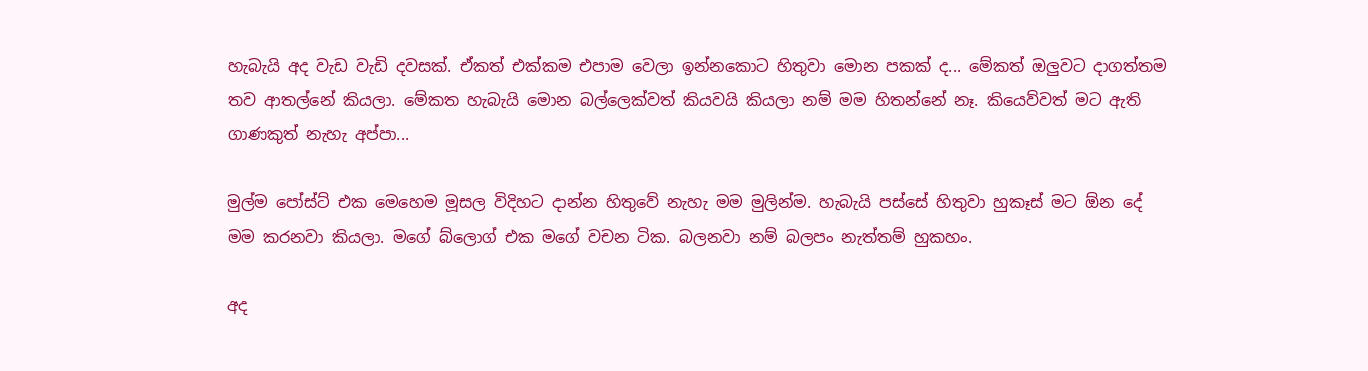හැබැයි අද වැඩ වැඩි දවසක්. ඒකත් එක්කම එපාම වෙලා ඉන්නකොට හිතුවා මොන පකක් ද... මේකත් ඔලුවට දාගත්තම තව ආතල්නේ කියලා. මේකත හැබැයි මොන බල්ලෙක්වත් කියවයි කියලා නම් මම හිතන්නේ නෑ. කියෙව්වත් මට ඇති ගාණකුත් නැහැ අප්පා...

මුල්ම පෝස්ට් එක මෙහෙම මූසල විදිහට දාන්න හිතුවේ නැහැ මම මුලින්ම. හැබැයි පස්සේ හිතුවා හුකෑස් මට ඕන දේ මම කරනවා කියලා. මගේ බ්ලොග් එක මගේ වචන ටික. බලනවා නම් බලපං නැත්තම් හුකහං.

අද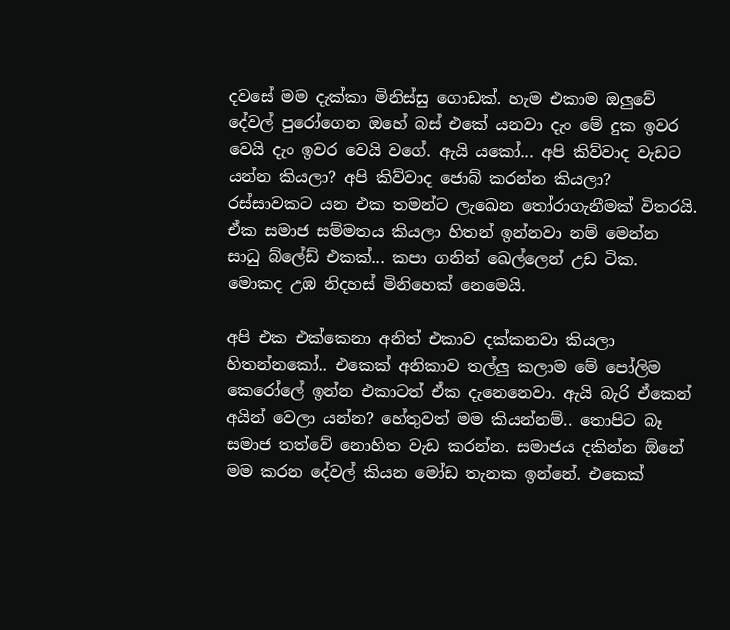දවසේ මම දැක්කා මිනිස්සු ගොඩක්. හැම එකාම ඔලුවේ දේවල් පුරෝගෙන ඔහේ බස් එකේ යනවා දැං මේ දුක ඉවර වෙයි දැං ඉවර වෙයි වගේ. ඇයි යකෝ... අපි කිව්වාද වැඩට යන්න කියලා? අපි කිව්වාද ජොබ් කරන්න කියලා? රස්සාවකට යන එක තමන්ට ලැඛෙන තෝරාගැනීමක් විතරයි. ඒක සමාජ සම්මතය කියලා හිතන් ඉන්නවා නම් මෙන්න සාධු බ්ලේඩ් එකක්... කපා ගනින් ඛෙල්ලෙන් උඩ ටික. මොකද උඹ නිදහස් මිනිහෙක් නෙමෙයි.

අපි එක එක්කෙනා අනිත් එකාව දක්කනවා කියලා හිතන්නකෝ.. එකෙක් අනිකාව තල්ලු කලාම මේ පෝලිම කෙරෝලේ ඉන්න එකාටත් ඒක දැනෙනෙවා. ඇයි බැරි ඒකෙන් අයින් වෙලා යන්න? හේතුවත් මම කියන්නම්.. තොපිට බෑ සමාජ තත්වේ නොහිත වැඩ කරන්න. සමාජය දකින්න ඕනේ මම කරන දේවල් කියන මෝඩ තැනක ඉන්නේ. එකෙක්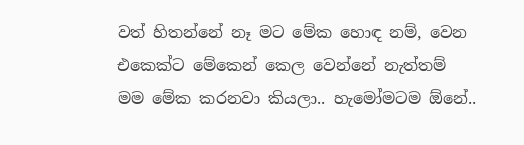වත් හිතන්නේ නෑ මට මේක හොඳ නම්, වෙන එකෙක්ට මේකෙන් කෙල වෙන්නේ නැත්තම් මම මේක කරනවා කියලා.. හැමෝමටම ඕනේ..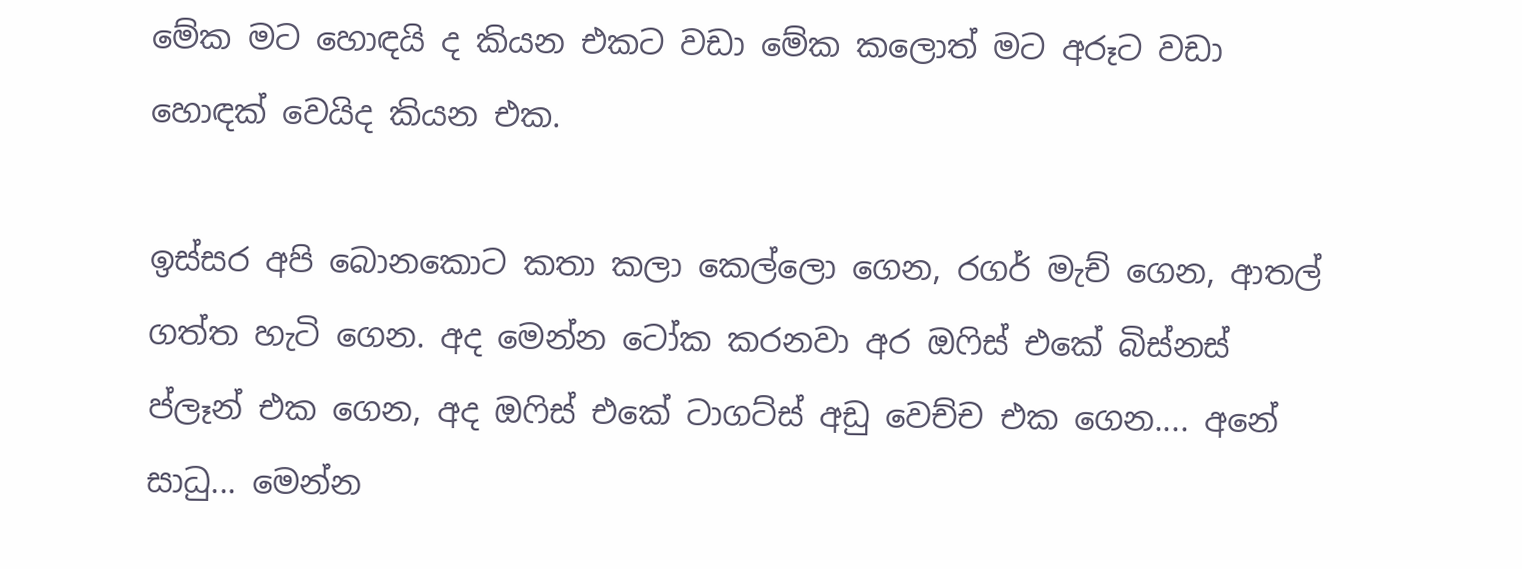මේක මට හොඳයි ද කියන එකට වඩා මේක කලොත් මට අරූට වඩා හොඳක් වෙයිද කියන එක.

ඉස්සර අපි බොනකොට කතා කලා කෙල්ලො ගෙන, රගර් මැච් ගෙන, ආතල් ගත්ත හැටි ගෙන. අද මෙන්න ටෝක කරනවා අර ඔෆිස් එකේ බිස්නස් ප්ලෑන් එක ගෙන, අද ඔෆිස් එකේ ටාගට්ස් අඩු වෙච්ච එක ගෙන.... අනේ සාධු... මෙන්න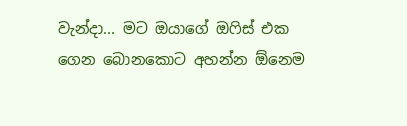වැන්දා... මට ඔයාගේ ඔෆිස් එක ගෙන බොනකොට අහන්න ඕනෙම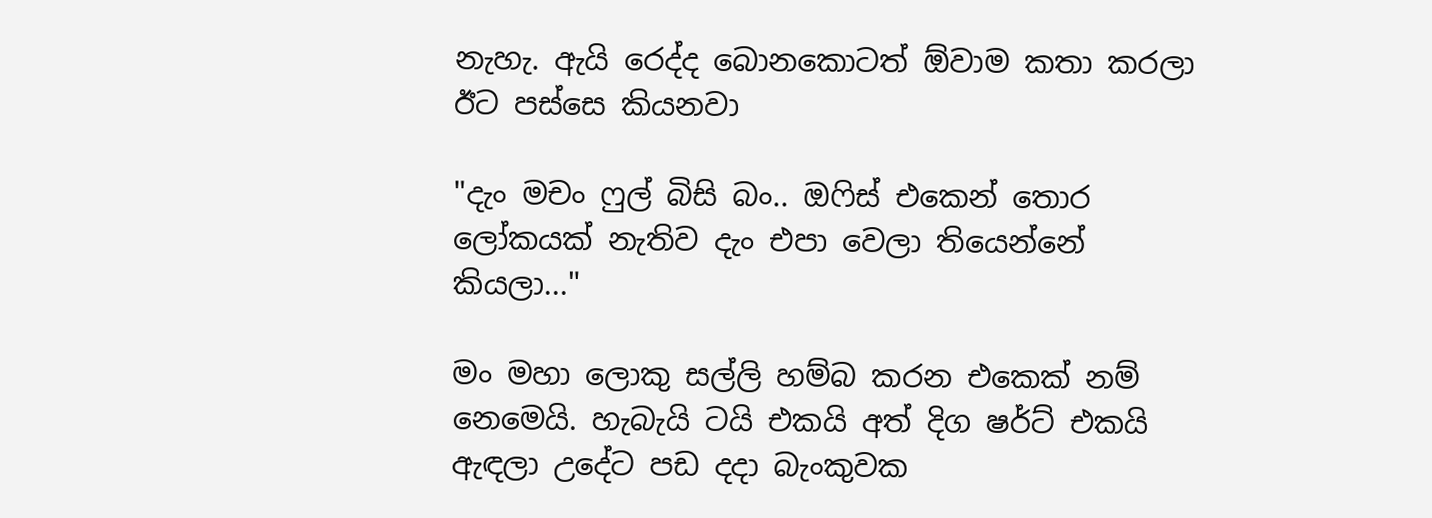නැහැ. ඇයි රෙද්ද බොනකොටත් ඕවාම කතා කරලා ඊට පස්සෙ කියනවා

"දැං මචං ෆුල් බිසි බං.. ඔෆිස් එකෙන් තොර ලෝකයක් නැතිව දැං එපා වෙලා තියෙන්නේ කියලා..."

මං මහා ලොකු සල්ලි හම්බ කරන එකෙක් නම් නෙමෙයි. හැබැයි ටයි එකයි අත් දිග ෂර්ට් එකයි ඇඳලා උදේට පඩ දදා බැංකුවක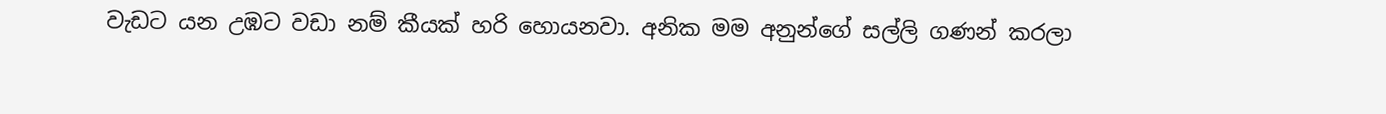වැඩට යන උඹට වඩා නම් කීයක් හරි හොයනවා. අනික මම අනුන්ගේ සල්ලි ගණන් කරලා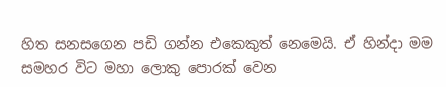හිත සනසගෙන පඩි ගන්න එකෙකුත් නෙමෙයි. ඒ හින්දා මම සමහර විට මහා ලොකු පොරක් වෙන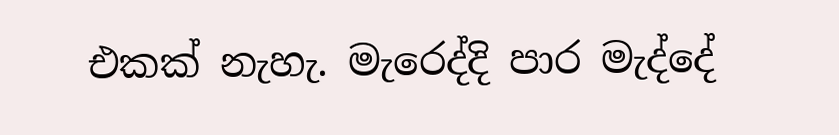එකක් නැහැ. මැරෙද්දි පාර මැද්දේ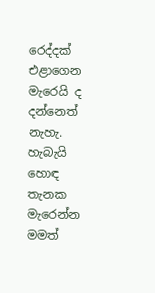රෙද්දක් එළාගෙන මැරෙයි ද දන්නෙත් නැහැ. හැබැයි හොඳ තැනක මැරෙන්න මමත්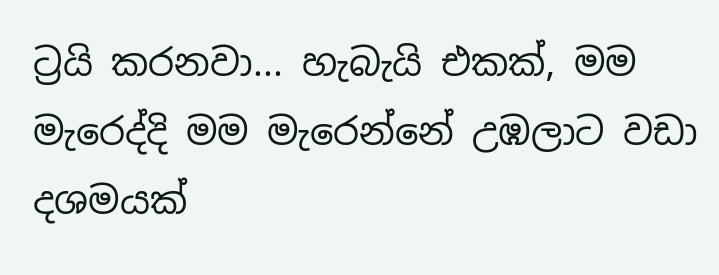ට්‍රයි කරනවා... හැබැයි එකක්, මම මැරෙද්දි මම මැරෙන්නේ උඹලාට වඩා දශමයක්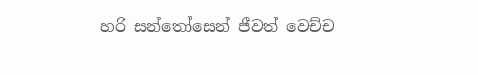හරි සන්තෝසෙන් ජීවත් වෙච්ච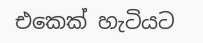එකෙක් හැටියට